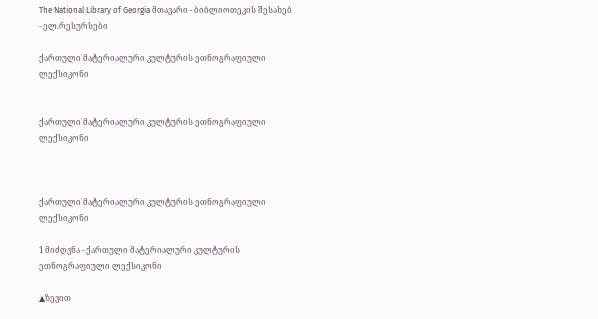The National Library of Georgia მთავარი - ბიბლიოთეკის შესახებ - ელ.რესურსები

ქართული მატერიალური კულტურის ეთნოგრაფიული ლექსიკონი


ქართული მატერიალური კულტურის ეთნოგრაფიული ლექსიკონი



ქართული მატერიალური კულტურის ეთნოგრაფიული ლექსიკონი

1 მიძღვნა - ქართული მატერიალური კულტურის ეთნოგრაფიული ლექსიკონი

▲ზევით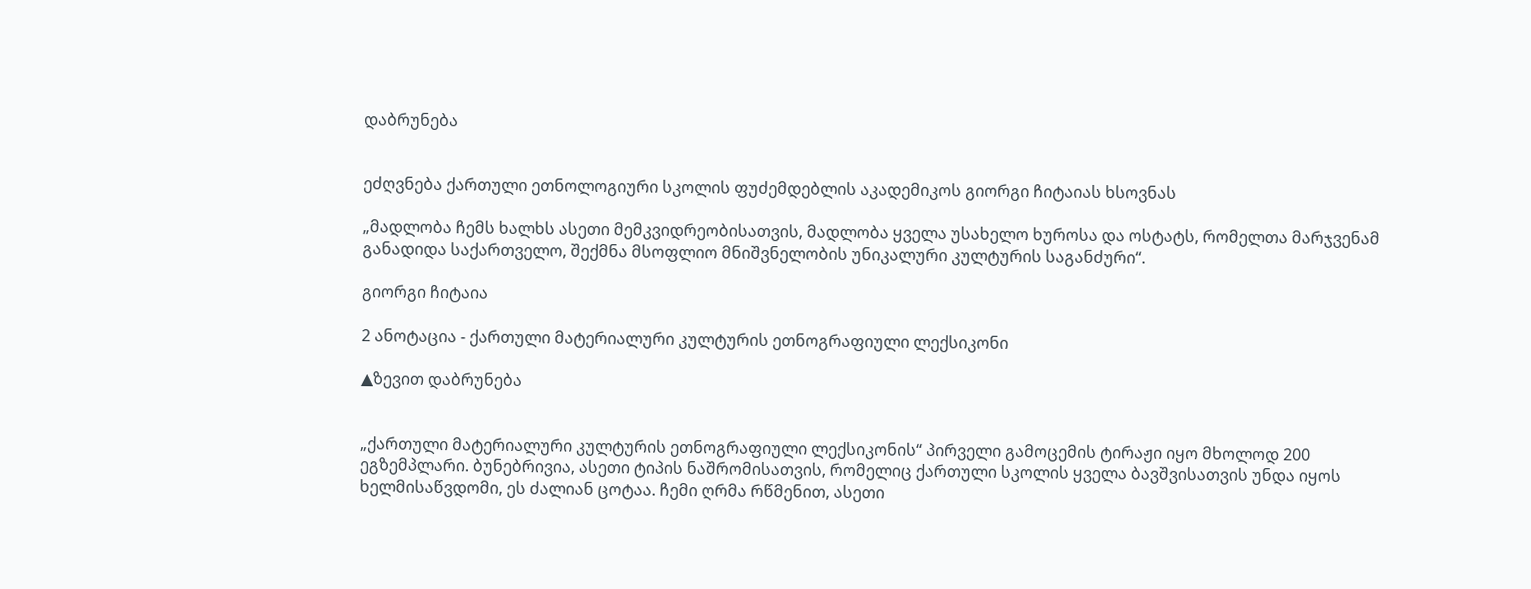დაბრუნება


ეძღვნება ქართული ეთნოლოგიური სკოლის ფუძემდებლის აკადემიკოს გიორგი ჩიტაიას ხსოვნას

„მადლობა ჩემს ხალხს ასეთი მემკვიდრეობისათვის, მადლობა ყველა უსახელო ხუროსა და ოსტატს, რომელთა მარჯვენამ განადიდა საქართველო, შექმნა მსოფლიო მნიშვნელობის უნიკალური კულტურის საგანძური“.

გიორგი ჩიტაია

2 ანოტაცია - ქართული მატერიალური კულტურის ეთნოგრაფიული ლექსიკონი

▲ზევით დაბრუნება


„ქართული მატერიალური კულტურის ეთნოგრაფიული ლექსიკონის“ პირველი გამოცემის ტირაჟი იყო მხოლოდ 200 ეგზემპლარი. ბუნებრივია, ასეთი ტიპის ნაშრომისათვის, რომელიც ქართული სკოლის ყველა ბავშვისათვის უნდა იყოს ხელმისაწვდომი, ეს ძალიან ცოტაა. ჩემი ღრმა რწმენით, ასეთი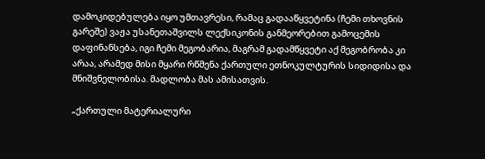დამოკიდებულება იყო უმთავრესი, რამაც გადააწყვეტინა (ჩემი თხოვნის გარეშე) ვაჟა უსანეთაშვილს ლექსიკონის განმეორებით გამოცემის დაფინანსება, იგი ჩემი მეგობარია, მაგრამ გადამწყვეტი აქ მეგობრობა კი არაა, არამედ მისი მყარი რწმენა ქართული ეთნოკულტურის სიდიდისა და მნიშვნელობისა. მადლობა მას ამისათვის.

„ქართული მატერიალური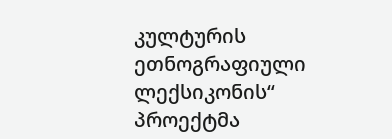კულტურის ეთნოგრაფიული ლექსიკონის“ პროექტმა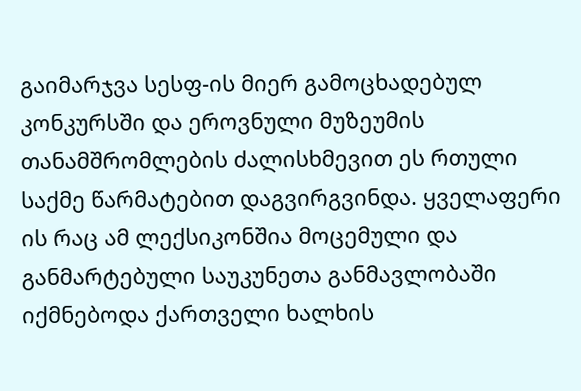გაიმარჯვა სესფ-ის მიერ გამოცხადებულ კონკურსში და ეროვნული მუზეუმის თანამშრომლების ძალისხმევით ეს რთული საქმე წარმატებით დაგვირგვინდა. ყველაფერი ის რაც ამ ლექსიკონშია მოცემული და განმარტებული საუკუნეთა განმავლობაში იქმნებოდა ქართველი ხალხის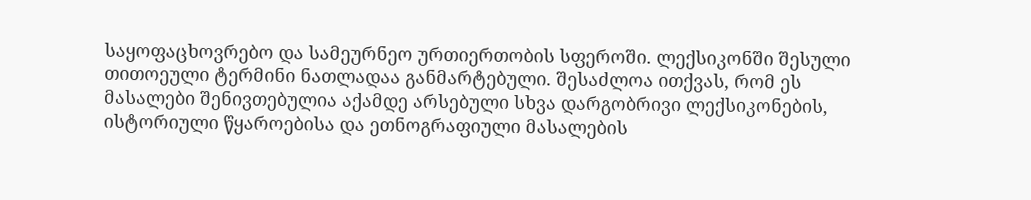საყოფაცხოვრებო და სამეურნეო ურთიერთობის სფეროში. ლექსიკონში შესული თითოეული ტერმინი ნათლადაა განმარტებული. შესაძლოა ითქვას, რომ ეს მასალები შენივთებულია აქამდე არსებული სხვა დარგობრივი ლექსიკონების, ისტორიული წყაროებისა და ეთნოგრაფიული მასალების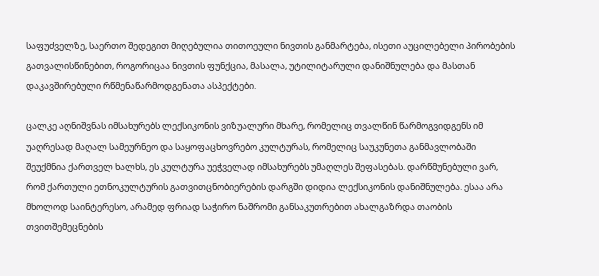საფუძველზე, საერთო შედეგით მიღებულია თითოეული ნივთის განმარტება, ისეთი აუცილებელი პირობების გათვალისწინებით, როგორიცაა ნივთის ფუნქცია, მასალა, უტილიტარული დანიშნულება და მასთან დაკავშირებული რწმენაწარმოდგენათა ასპექტები.

ცალკე აღნიშვნას იმსახურებს ლექსიკონის ვიზუალური მხარე, რომელიც თვალწინ წარმოგვიდგენს იმ უაღრესად მაღალ სამეურნეო და საყოფაცხოვრებო კულტურას, რომელიც საუკუნეთა განმავლობაში შეუქმნია ქართველ ხალხს, ეს კულტურა უეჭველად იმსახურებს უმაღლეს შეფასებას. დარწმუნებული ვარ, რომ ქართული ეთნოკულტურის გათვითცნობიერების დარგში დიდია ლექსიკონის დანიშნულება. ესაა არა მხოლოდ საინტერესო, არამედ ფრიად საჭირო ნაშრომი განსაკუთრებით ახალგაზრდა თაობის თვითშემეცნების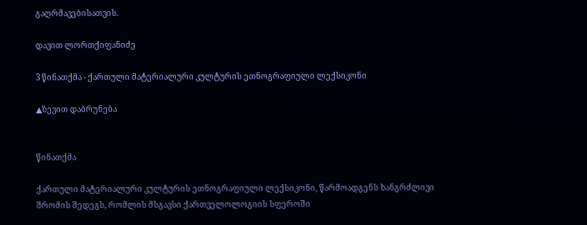გაღრმავებისათვის.

დავით ლორთქიფანიძე

3 წინათქმა - ქართული მატერიალური კულტურის ეთნოგრაფიული ლექსიკონი

▲ზევით დაბრუნება


წინათქმა

ქართული მატერიალური კულტურის ეთნოგრაფიული ლექსიკონი, წარმოადგენს ხანგრძლივი შრომის შედეგს, რომლის მსგავსი ქართველოლოგიის სფეროში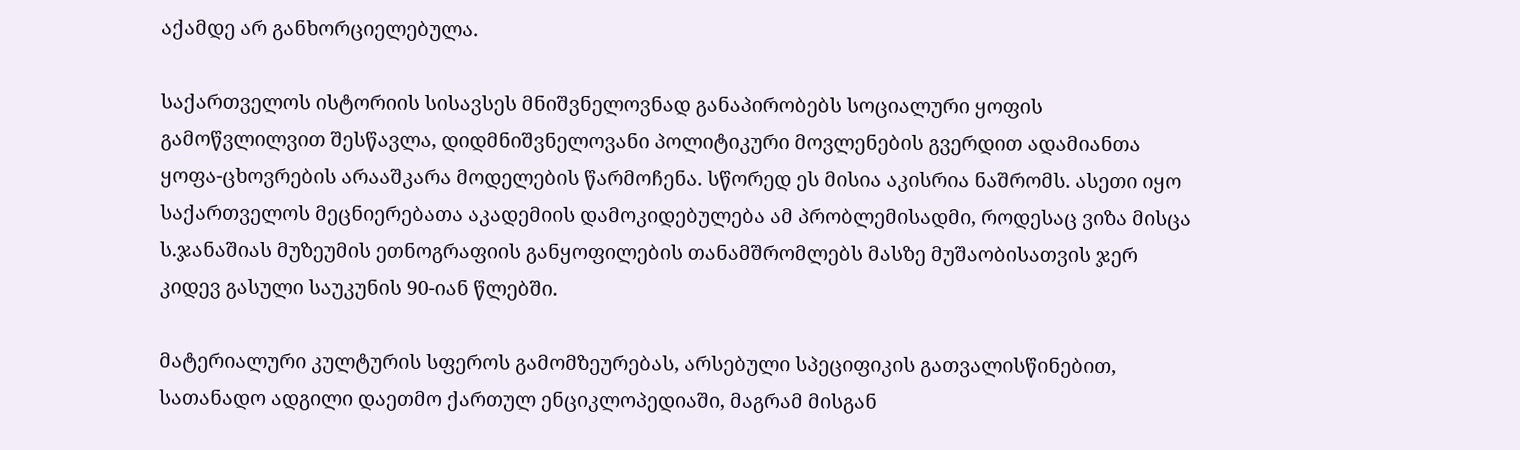აქამდე არ განხორციელებულა.

საქართველოს ისტორიის სისავსეს მნიშვნელოვნად განაპირობებს სოციალური ყოფის გამოწვლილვით შესწავლა, დიდმნიშვნელოვანი პოლიტიკური მოვლენების გვერდით ადამიანთა ყოფა-ცხოვრების არააშკარა მოდელების წარმოჩენა. სწორედ ეს მისია აკისრია ნაშრომს. ასეთი იყო საქართველოს მეცნიერებათა აკადემიის დამოკიდებულება ამ პრობლემისადმი, როდესაც ვიზა მისცა ს.ჯანაშიას მუზეუმის ეთნოგრაფიის განყოფილების თანამშრომლებს მასზე მუშაობისათვის ჯერ კიდევ გასული საუკუნის 90-იან წლებში.

მატერიალური კულტურის სფეროს გამომზეურებას, არსებული სპეციფიკის გათვალისწინებით, სათანადო ადგილი დაეთმო ქართულ ენციკლოპედიაში, მაგრამ მისგან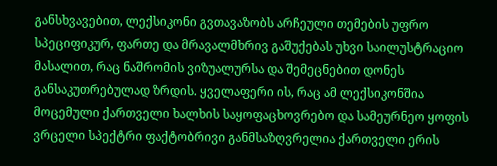განსხვავებით, ლექსიკონი გვთავაზობს არჩეული თემების უფრო სპეციფიკურ, ფართე და მრავალმხრივ გაშუქებას უხვი საილუსტრაციო მასალით, რაც ნაშრომის ვიზუალურსა და შემეცნებით დონეს განსაკუთრებულად ზრდის. ყველაფერი ის, რაც ამ ლექსიკონშია მოცემული ქართველი ხალხის საყოფაცხოვრებო და სამეურნეო ყოფის ვრცელი სპექტრი ფაქტობრივი განმსაზღვრელია ქართველი ერის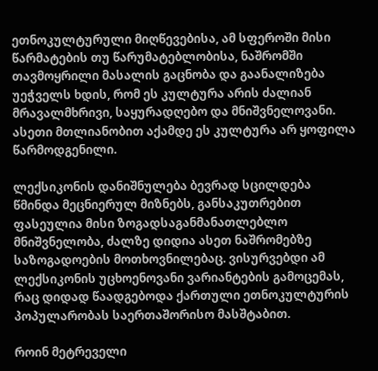ეთნოკულტურული მიღწევებისა, ამ სფეროში მისი წარმატების თუ წარუმატებლობისა, ნაშრომში თავმოყრილი მასალის გაცნობა და გაანალიზება უეჭველს ხდის, რომ ეს კულტურა არის ძალიან მრავალმხრივი, საყურადღებო და მნიშვნელოვანი. ასეთი მთლიანობით აქამდე ეს კულტურა არ ყოფილა წარმოდგენილი.

ლექსიკონის დანიშნულება ბევრად სცილდება წმინდა მეცნიერულ მიზნებს, განსაკუთრებით ფასეულია მისი ზოგადსაგანმანათლებლო მნიშვნელობა, ძალზე დიდია ასეთ ნაშრომებზე საზოგადოების მოთხოვნილებაც. ვისურვებდი ამ ლექსიკონის უცხოენოვანი ვარიანტების გამოცემას, რაც დიდად წაადგებოდა ქართული ეთნოკულტურის პოპულარობას საერთაშორისო მასშტაბით.

როინ მეტრეველი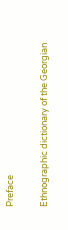Preface

Ethnographic dictionary of the Georgian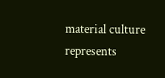material culture represents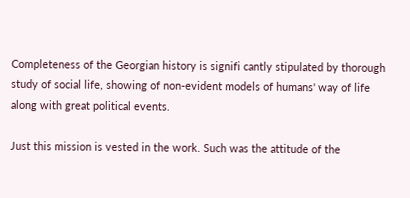Completeness of the Georgian history is signifi cantly stipulated by thorough study of social life, showing of non-evident models of humans' way of life along with great political events.

Just this mission is vested in the work. Such was the attitude of the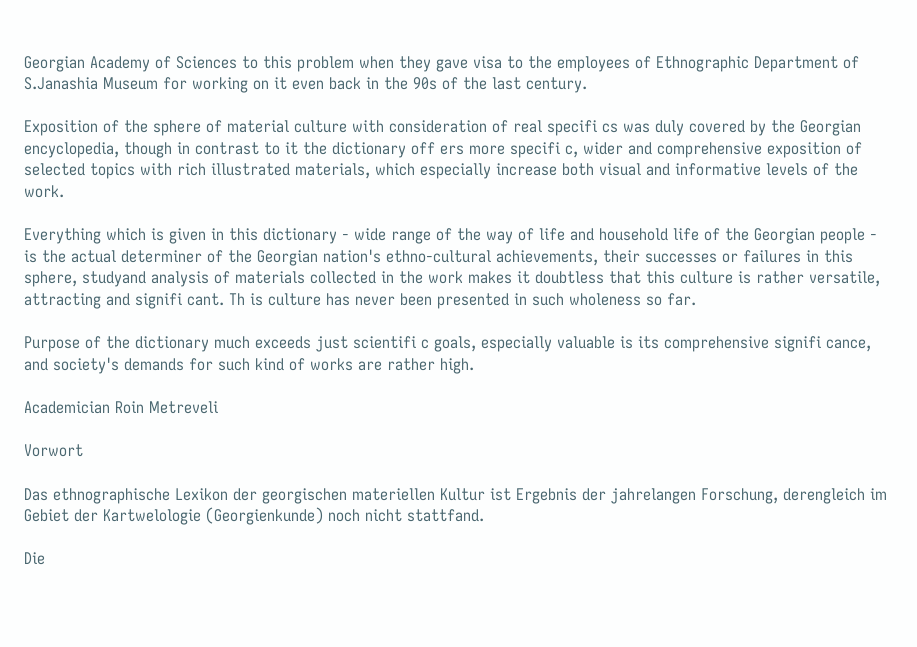Georgian Academy of Sciences to this problem when they gave visa to the employees of Ethnographic Department of S.Janashia Museum for working on it even back in the 90s of the last century.

Exposition of the sphere of material culture with consideration of real specifi cs was duly covered by the Georgian encyclopedia, though in contrast to it the dictionary off ers more specifi c, wider and comprehensive exposition of selected topics with rich illustrated materials, which especially increase both visual and informative levels of the work.

Everything which is given in this dictionary - wide range of the way of life and household life of the Georgian people - is the actual determiner of the Georgian nation's ethno-cultural achievements, their successes or failures in this sphere, studyand analysis of materials collected in the work makes it doubtless that this culture is rather versatile, attracting and signifi cant. Th is culture has never been presented in such wholeness so far.

Purpose of the dictionary much exceeds just scientifi c goals, especially valuable is its comprehensive signifi cance, and society's demands for such kind of works are rather high.

Academician Roin Metreveli

Vorwort

Das ethnographische Lexikon der georgischen materiellen Kultur ist Ergebnis der jahrelangen Forschung, derengleich im Gebiet der Kartwelologie (Georgienkunde) noch nicht stattfand.

Die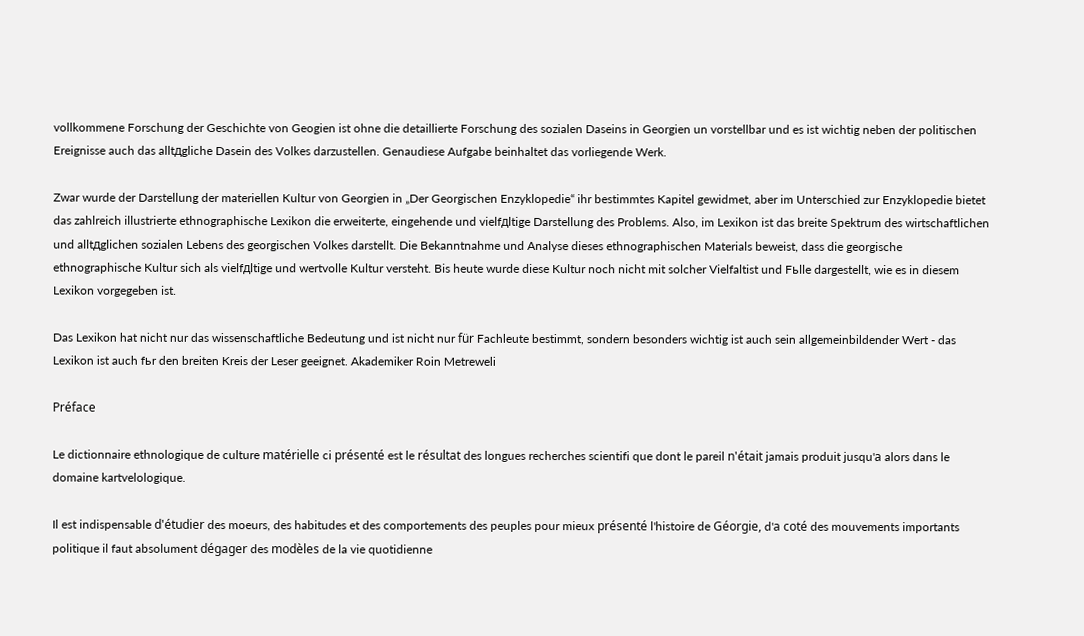vollkommene Forschung der Geschichte von Geogien ist ohne die detaillierte Forschung des sozialen Daseins in Georgien un vorstellbar und es ist wichtig neben der politischen Ereignisse auch das alltдgliche Dasein des Volkes darzustellen. Genaudiese Aufgabe beinhaltet das vorliegende Werk.

Zwar wurde der Darstellung der materiellen Kultur von Georgien in „Der Georgischen Enzyklopedie“ ihr bestimmtes Kapitel gewidmet, aber im Unterschied zur Enzyklopedie bietet das zahlreich illustrierte ethnographische Lexikon die erweiterte, eingehende und vielfдltige Darstellung des Problems. Also, im Lexikon ist das breite Spektrum des wirtschaftlichen und alltдglichen sozialen Lebens des georgischen Volkes darstellt. Die Bekanntnahme und Analyse dieses ethnographischen Materials beweist, dass die georgische ethnographische Kultur sich als vielfдltige und wertvolle Kultur versteht. Bis heute wurde diese Kultur noch nicht mit solcher Vielfaltist und Fьlle dargestellt, wie es in diesem Lexikon vorgegeben ist.

Das Lexikon hat nicht nur das wissenschaftliche Bedeutung und ist nicht nur für Fachleute bestimmt, sondern besonders wichtig ist auch sein allgemeinbildender Wert - das Lexikon ist auch fьr den breiten Kreis der Leser geeignet. Akademiker Roin Metreweli

Préface

Le dictionnaire ethnologique de culture matérielle ci présenté est le résultat des longues recherches scientifi que dont le pareil n'était jamais produit jusqu'а alors dans le domaine kartvelologique.

Il est indispensable d'étudier des moeurs, des habitudes et des comportements des peuples pour mieux présenté l'histoire de Géorgie, d'а coté des mouvements importants politique il faut absolument dégager des modèles de la vie quotidienne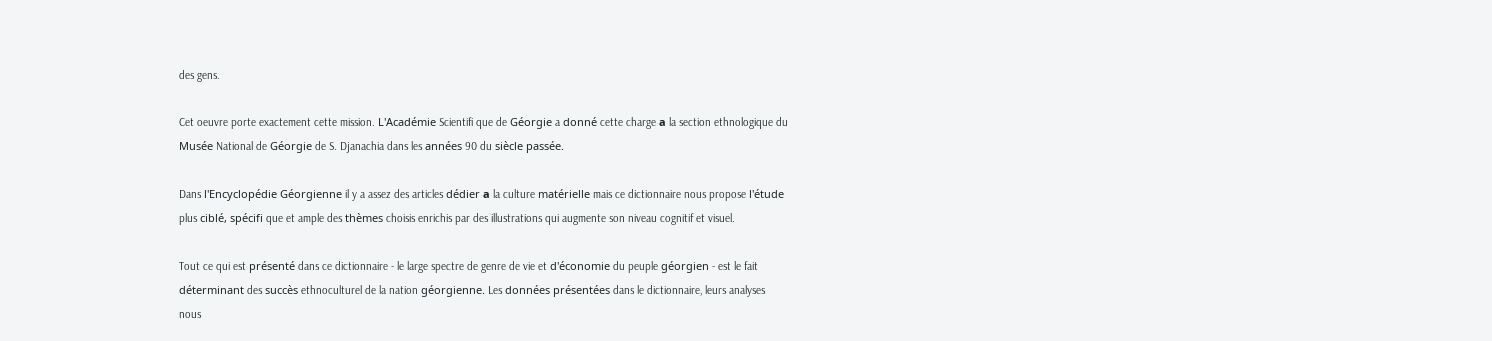des gens.

Cet oeuvre porte exactement cette mission. L'Académie Scientifi que de Géorgie a donné cette charge а la section ethnologique du Musée National de Géorgie de S. Djanachia dans les années 90 du siècle passée.

Dans l'Encyclopédie Géorgienne il y a assez des articles dédier а la culture matérielle mais ce dictionnaire nous propose l'étude plus ciblé, spécifi que et ample des thèmes choisis enrichis par des illustrations qui augmente son niveau cognitif et visuel.

Tout ce qui est présenté dans ce dictionnaire - le large spectre de genre de vie et d'économie du peuple géorgien - est le fait déterminant des succès ethnoculturel de la nation géorgienne. Les données présentées dans le dictionnaire, leurs analyses nous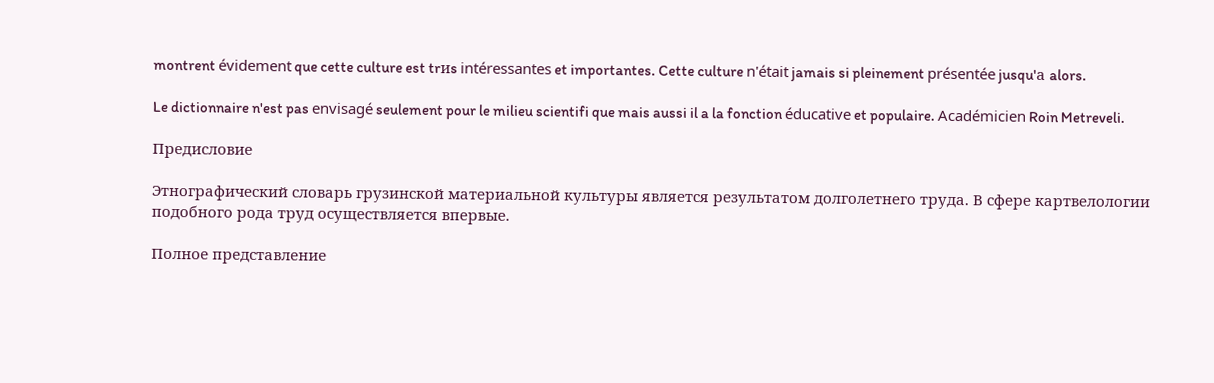montrent évidement que cette culture est trиs intéressantes et importantes. Cette culture n'était jamais si pleinement présentée jusqu'а alors.

Le dictionnaire n'est pas envisagé seulement pour le milieu scientifi que mais aussi il a la fonction éducative et populaire. Académicien Roin Metreveli.

Предисловие

Этнографический словарь грузинской материальной культуры является результатом долголетнего труда. В сфере картвелологии подобного рода труд осуществляется впервые.

Полное представление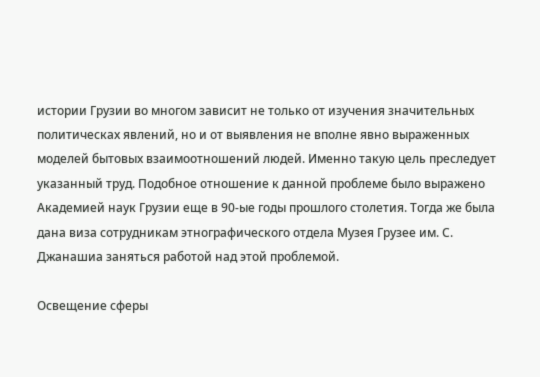истории Грузии во многом зависит не только от изучения значительных политическах явлений, но и от выявления не вполне явно выраженных моделей бытовых взаимоотношений людей. Именно такую цель преследует указанный труд. Подобное отношение к данной проблеме было выражено Академией наук Грузии еще в 90-ые годы прошлого столетия. Тогда же была дана виза сотрудникам этнографического отдела Музея Грузее им. С. Джанашиа заняться работой над этой проблемой.

Освещение сферы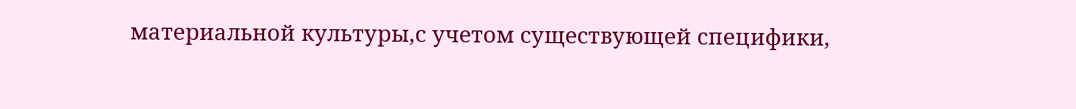материальной культуры,с учетом существующей специфики,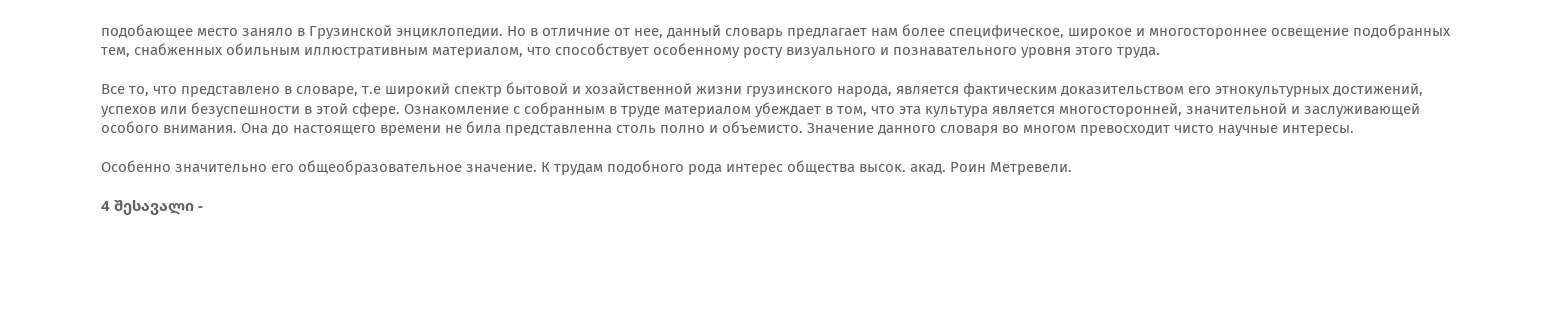подобающее место заняло в Грузинской энциклопедии. Но в отличние от нее, данный словарь предлагает нам более специфическое, широкое и многостороннее освещение подобранных тем, снабженных обильным иллюстративным материалом, что способствует особенному росту визуального и познавательного уровня этого труда.

Все то, что представлено в словаре, т.е широкий спектр бытовой и хозайственной жизни грузинского народа, является фактическим доказительством его этнокультурных достижений, успехов или безуспешности в этой сфере. Ознакомление с собранным в труде материалом убеждает в том, что эта культура является многосторонней, значительной и заслуживающей особого внимания. Она до настоящего времени не била представленна столь полно и объемисто. Значение данного словаря во многом превосходит чисто научные интересы.

Особенно значительно его общеобразовательное значение. К трудам подобного рода интерес общества высок. акад. Роин Метревели.

4 შესავალი -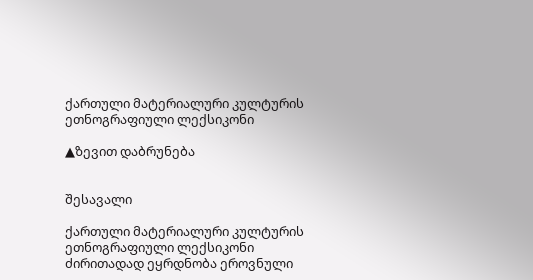ქართული მატერიალური კულტურის ეთნოგრაფიული ლექსიკონი

▲ზევით დაბრუნება


შესავალი

ქართული მატერიალური კულტურის ეთნოგრაფიული ლექსიკონი ძირითადად ეყრდნობა ეროვნული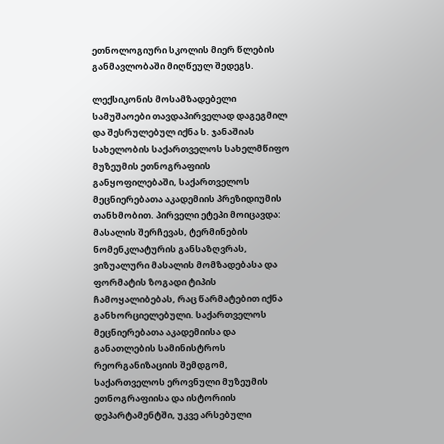ეთნოლოგიური სკოლის მიერ წლების განმავლობაში მიღწეულ შედეგს.

ლექსიკონის მოსამზადებელი სამუშაოები თავდაპირველად დაგეგმილ და შესრულებულ იქნა ს. ჯანაშიას სახელობის საქართველოს სახელმწიფო მუზეუმის ეთნოგრაფიის განყოფილებაში, საქართველოს მეცნიერებათა აკადემიის პრეზიდიუმის თანხმობით. პირველი ეტეპი მოიცავდა: მასალის შერჩევას, ტერმინების ნომენკლატურის განსაზღვრას, ვიზუალური მასალის მომზადებასა და ფორმატის ზოგადი ტიპის ჩამოყალიბებას, რაც წარმატებით იქნა განხორციელებული. საქართველოს მეცნიერებათა აკადემიისა და განათლების სამინისტროს რეორგანიზაციის შემდგომ, საქართველოს ეროვნული მუზეუმის ეთნოგრაფიისა და ისტორიის დეპარტამენტში, უკვე არსებული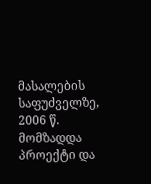მასალების საფუძველზე, 2006 წ. მომზადდა პროექტი და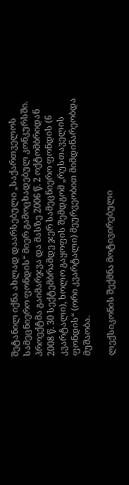შეტანილ იქნა ახლად დაარსებული „საქართველოს სამეცნიერო ფონდის“ მიერ გამოცხადებულ კონკურსში. პროექტმა გაიმარჯვა და მასზე 2006 წ. 2 ოქტომბრიდან 2008 წ. 30 სექტემბრამდე ჯერ სამეცნიერო ფონდის (6 კვარტალი), ხოლო გაყოფის შემდგომ „რუსთაველის ფონდის“ (ორი კვარტალი) მეურვეობით მიმდინარეობდა მუშაობა.

ლექსიკონის შექმნა მოტივირებული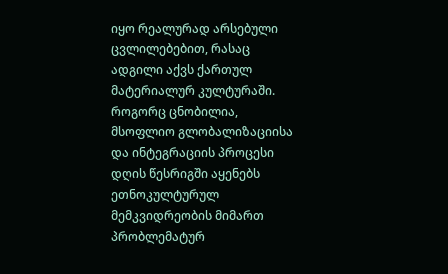იყო რეალურად არსებული ცვლილებებით, რასაც ადგილი აქვს ქართულ მატერიალურ კულტურაში. როგორც ცნობილია, მსოფლიო გლობალიზაციისა და ინტეგრაციის პროცესი დღის წესრიგში აყენებს ეთნოკულტურულ მემკვიდრეობის მიმართ პრობლემატურ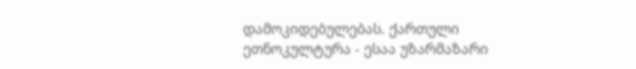დამოკიდებულებას. ქართული ეთნოკულტურა - ესაა უზარმაზარი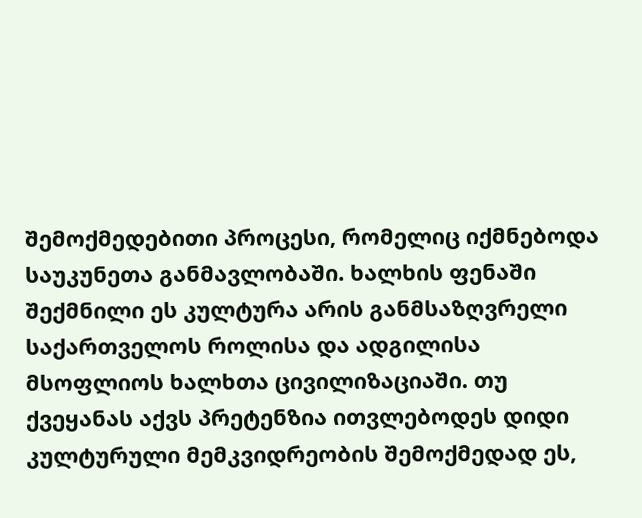შემოქმედებითი პროცესი, რომელიც იქმნებოდა საუკუნეთა განმავლობაში. ხალხის ფენაში შექმნილი ეს კულტურა არის განმსაზღვრელი საქართველოს როლისა და ადგილისა მსოფლიოს ხალხთა ცივილიზაციაში. თუ ქვეყანას აქვს პრეტენზია ითვლებოდეს დიდი კულტურული მემკვიდრეობის შემოქმედად ეს,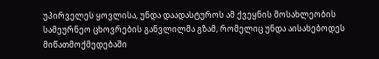უპირველეს ყოვლისა, უნდა დაადასტუროს ამ ქვეყნის მოსახლეობის სამეურნეო ცხოვრების განვლილმა გზამ, რომელიც უნდა აისახებოდეს მიწათმოქმედებაში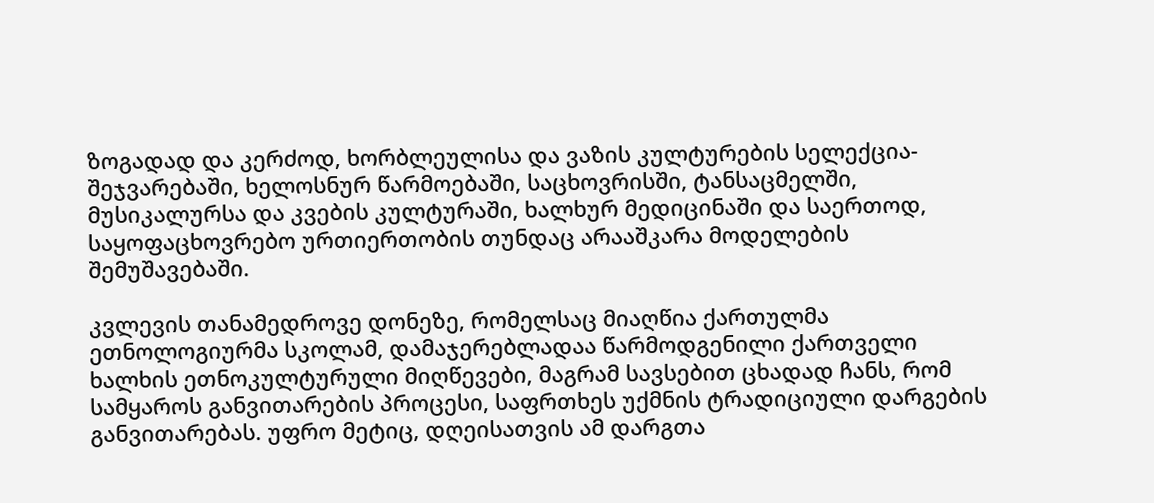ზოგადად და კერძოდ, ხორბლეულისა და ვაზის კულტურების სელექცია-შეჯვარებაში, ხელოსნურ წარმოებაში, საცხოვრისში, ტანსაცმელში, მუსიკალურსა და კვების კულტურაში, ხალხურ მედიცინაში და საერთოდ, საყოფაცხოვრებო ურთიერთობის თუნდაც არააშკარა მოდელების შემუშავებაში.

კვლევის თანამედროვე დონეზე, რომელსაც მიაღწია ქართულმა ეთნოლოგიურმა სკოლამ, დამაჯერებლადაა წარმოდგენილი ქართველი ხალხის ეთნოკულტურული მიღწევები, მაგრამ სავსებით ცხადად ჩანს, რომ სამყაროს განვითარების პროცესი, საფრთხეს უქმნის ტრადიციული დარგების განვითარებას. უფრო მეტიც, დღეისათვის ამ დარგთა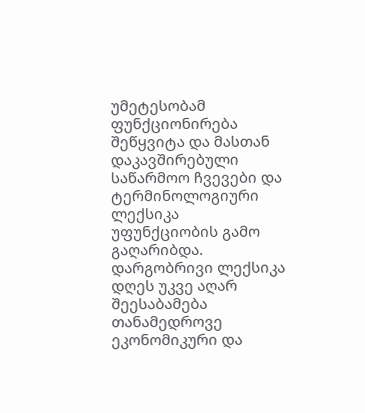უმეტესობამ ფუნქციონირება შეწყვიტა და მასთან დაკავშირებული საწარმოო ჩვევები და ტერმინოლოგიური ლექსიკა უფუნქციობის გამო გაღარიბდა. დარგობრივი ლექსიკა დღეს უკვე აღარ შეესაბამება თანამედროვე ეკონომიკური და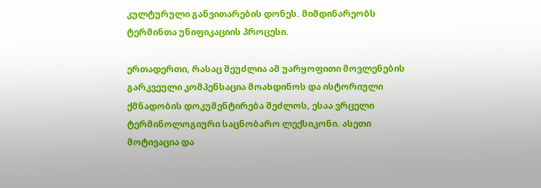კულტურული განვითარების დონეს. მიმდინარეობს ტერმინთა უნიფიკაციის პროცესი.

ერთადერთი, რასაც შეუძლია ამ უარყოფითი მოვლენების გარკვეული კომპენსაცია მოახდინოს და ისტორიული ქმნადობის დოკუმენტირება შეძლოს, ესაა ვრცელი ტერმინოლოგიური საცნობარო ლექსიკონი. ასეთი მოტივაცია და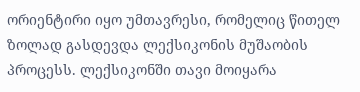ორიენტირი იყო უმთავრესი, რომელიც წითელ ზოლად გასდევდა ლექსიკონის მუშაობის პროცესს. ლექსიკონში თავი მოიყარა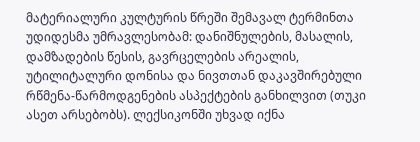მატერიალური კულტურის წრეში შემავალ ტერმინთა უდიდესმა უმრავლესობამ: დანიშნულების, მასალის, დამზადების წესის, გავრცელების არეალის, უტილიტალური დონისა და ნივთთან დაკავშირებული რწმენა-წარმოდგენების ასპექტების განხილვით (თუკი ასეთ არსებობს). ლექსიკონში უხვად იქნა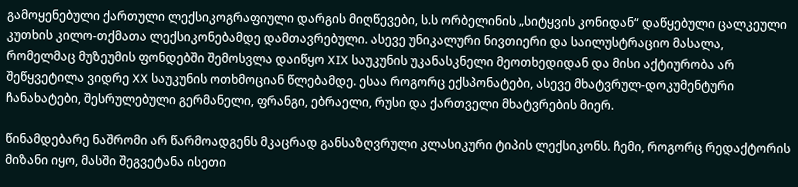გამოყენებული ქართული ლექსიკოგრაფიული დარგის მიღწევები, ს.ს ორბელინის „სიტყვის კონიდან“ დაწყებული ცალკეული კუთხის კილო-თქმათა ლექსიკონებამდე დამთავრებული. ასევე უნიკალური ნივთიერი და საილუსტრაციო მასალა, რომელმაც მუზეუმის ფონდებში შემოსვლა დაიწყო XIX საუკუნის უკანასკნელი მეოთხედიდან და მისი აქტიურობა არ შეწყვეტილა ვიდრე XX საუკუნის ოთხმოციან წლებამდე. ესაა როგორც ექსპონატები, ასევე მხატვრულ-დოკუმენტური ჩანახატები, შესრულებული გერმანელი, ფრანგი, ებრაელი, რუსი და ქართველი მხატვრების მიერ.

წინამდებარე ნაშრომი არ წარმოადგენს მკაცრად განსაზღვრული კლასიკური ტიპის ლექსიკონს. ჩემი, როგორც რედაქტორის მიზანი იყო, მასში შეგვეტანა ისეთი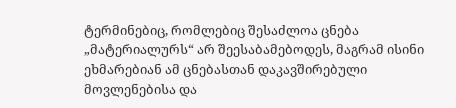ტერმინებიც, რომლებიც შესაძლოა ცნება „მატერიალურს“ არ შეესაბამებოდეს, მაგრამ ისინი ეხმარებიან ამ ცნებასთან დაკავშირებული მოვლენებისა და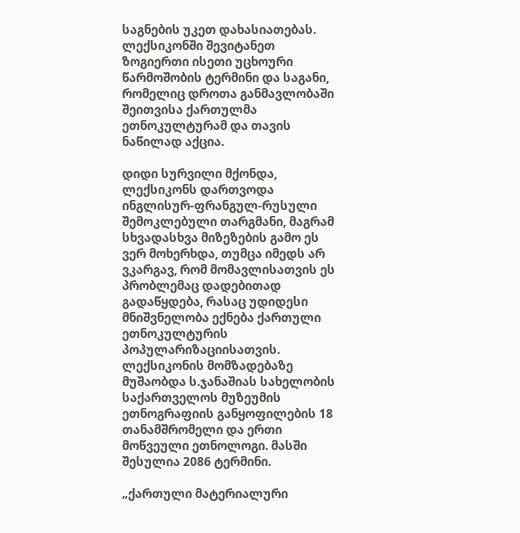საგნების უკეთ დახასიათებას. ლექსიკონში შევიტანეთ ზოგიერთი ისეთი უცხოური წარმოშობის ტერმინი და საგანი, რომელიც დროთა განმავლობაში შეითვისა ქართულმა ეთნოკულტურამ და თავის ნაწილად აქცია.

დიდი სურვილი მქონდა, ლექსიკონს დართვოდა ინგლისურ-ფრანგულ-რუსული შემოკლებული თარგმანი, მაგრამ სხვადასხვა მიზეზების გამო ეს ვერ მოხერხდა, თუმცა იმედს არ ვკარგავ, რომ მომავლისათვის ეს პრობლემაც დადებითად გადაწყდება, რასაც უდიდესი მნიშვნელობა ექნება ქართული ეთნოკულტურის პოპულარიზაციისათვის. ლექსიკონის მომზადებაზე მუშაობდა ს.ჯანაშიას სახელობის საქართველოს მუზეუმის ეთნოგრაფიის განყოფილების 18 თანამშრომელი და ერთი მოწვეული ეთნოლოგი. მასში შესულია 2086 ტერმინი.

„ქართული მატერიალური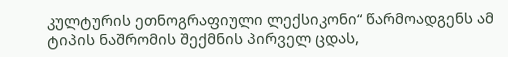კულტურის ეთნოგრაფიული ლექსიკონი“ წარმოადგენს ამ ტიპის ნაშრომის შექმნის პირველ ცდას,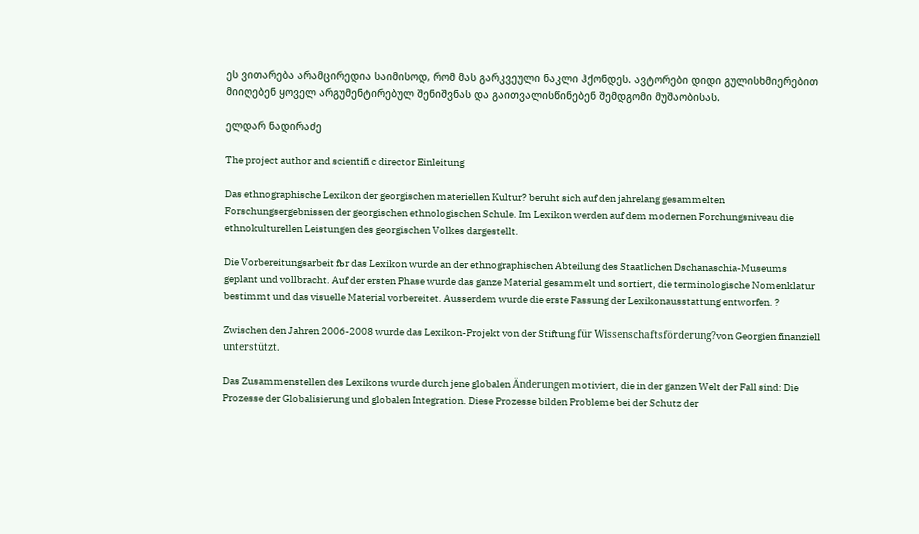ეს ვითარება არამცირედია საიმისოდ, რომ მას გარკვეული ნაკლი ჰქონდეს. ავტორები დიდი გულისხმიერებით მიიღებენ ყოველ არგუმენტირებულ შენიშვნას და გაითვალისწინებენ შემდგომი მუშაობისას.

ელდარ ნადირაძე

The project author and scientifi c director Einleitung

Das ethnographische Lexikon der georgischen materiellen Kultur? beruht sich auf den jahrelang gesammelten Forschungsergebnissen der georgischen ethnologischen Schule. Im Lexikon werden auf dem modernen Forchungsniveau die ethnokulturellen Leistungen des georgischen Volkes dargestellt.

Die Vorbereitungsarbeit fьr das Lexikon wurde an der ethnographischen Abteilung des Staatlichen Dschanaschia-Museums geplant und vollbracht. Auf der ersten Phase wurde das ganze Material gesammelt und sortiert, die terminologische Nomenklatur bestimmt und das visuelle Material vorbereitet. Ausserdem wurde die erste Fassung der Lexikonausstattung entworfen. ?

Zwischen den Jahren 2006-2008 wurde das Lexikon-Projekt von der Stiftung für Wissenschaftsförderung?von Georgien finanziell unterstützt.

Das Zusammenstellen des Lexikons wurde durch jene globalen Änderungen motiviert, die in der ganzen Welt der Fall sind: Die Prozesse der Globalisierung und globalen Integration. Diese Prozesse bilden Probleme bei der Schutz der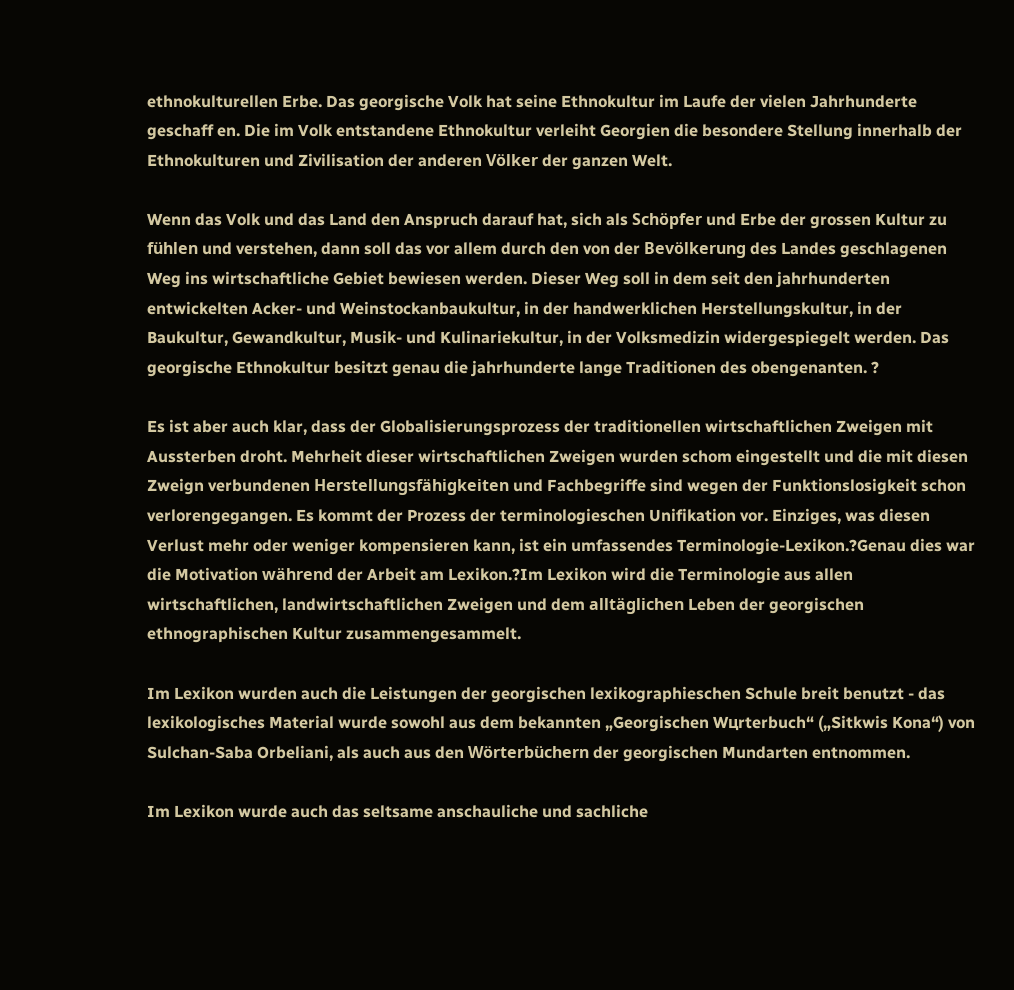ethnokulturellen Erbe. Das georgische Volk hat seine Ethnokultur im Laufe der vielen Jahrhunderte geschaff en. Die im Volk entstandene Ethnokultur verleiht Georgien die besondere Stellung innerhalb der Ethnokulturen und Zivilisation der anderen Völker der ganzen Welt.

Wenn das Volk und das Land den Anspruch darauf hat, sich als Schöpfer und Erbe der grossen Kultur zu fühlen und verstehen, dann soll das vor allem durch den von der Bevölkerung des Landes geschlagenen Weg ins wirtschaftliche Gebiet bewiesen werden. Dieser Weg soll in dem seit den jahrhunderten entwickelten Acker- und Weinstockanbaukultur, in der handwerklichen Herstellungskultur, in der Baukultur, Gewandkultur, Musik- und Kulinariekultur, in der Volksmedizin widergespiegelt werden. Das georgische Ethnokultur besitzt genau die jahrhunderte lange Traditionen des obengenanten. ?

Es ist aber auch klar, dass der Globalisierungsprozess der traditionellen wirtschaftlichen Zweigen mit Aussterben droht. Mehrheit dieser wirtschaftlichen Zweigen wurden schom eingestellt und die mit diesen Zweign verbundenen Herstellungsfähigkeiten und Fachbegriffe sind wegen der Funktionslosigkeit schon verlorengegangen. Es kommt der Prozess der terminologieschen Unifikation vor. Einziges, was diesen Verlust mehr oder weniger kompensieren kann, ist ein umfassendes Terminologie-Lexikon.?Genau dies war die Motivation während der Arbeit am Lexikon.?Im Lexikon wird die Terminologie aus allen wirtschaftlichen, landwirtschaftlichen Zweigen und dem alltäglichen Leben der georgischen ethnographischen Kultur zusammengesammelt.

Im Lexikon wurden auch die Leistungen der georgischen lexikographieschen Schule breit benutzt - das lexikologisches Material wurde sowohl aus dem bekannten „Georgischen Wцrterbuch“ („Sitkwis Kona“) von Sulchan-Saba Orbeliani, als auch aus den Wörterbüchern der georgischen Mundarten entnommen.

Im Lexikon wurde auch das seltsame anschauliche und sachliche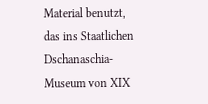Material benutzt, das ins Staatlichen Dschanaschia-Museum von XIX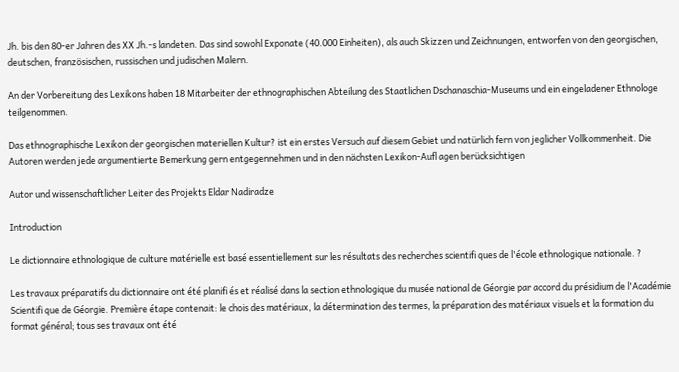Jh. bis den 80-er Jahren des XX Jh.-s landeten. Das sind sowohl Exponate (40.000 Einheiten), als auch Skizzen und Zeichnungen, entworfen von den georgischen, deutschen, französischen, russischen und judischen Malern.

An der Vorbereitung des Lexikons haben 18 Mitarbeiter der ethnographischen Abteilung des Staatlichen Dschanaschia-Museums und ein eingeladener Ethnologe teilgenommen.

Das ethnographische Lexikon der georgischen materiellen Kultur? ist ein erstes Versuch auf diesem Gebiet und natürlich fern von jeglicher Vollkommenheit. Die Autoren werden jede argumentierte Bemerkung gern entgegennehmen und in den nächsten Lexikon-Aufl agen berücksichtigen

Autor und wissenschaftlicher Leiter des Projekts Eldar Nadiradze

Introduction

Le dictionnaire ethnologique de culture matérielle est basé essentiellement sur les résultats des recherches scientifi ques de l'école ethnologique nationale. ?

Les travaux préparatifs du dictionnaire ont été planifi és et réalisé dans la section ethnologique du musée national de Géorgie par accord du présidium de l'Académie Scientifi que de Géorgie. Première étape contenait: le chois des matériaux, la détermination des termes, la préparation des matériaux visuels et la formation du format général; tous ses travaux ont été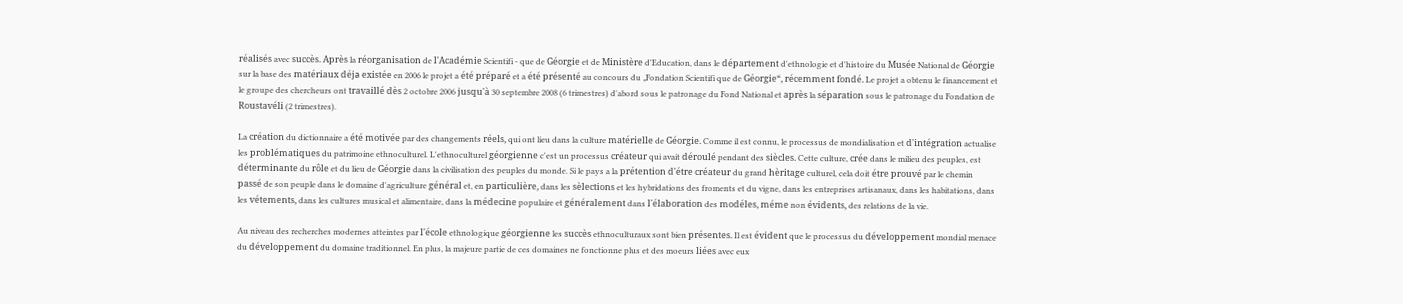réalisés avec succès. Après la réorganisation de l'Académie Scientifi - que de Géorgie et de Ministère d'Education, dans le département d'ethnologie et d'histoire du Musée National de Géorgie sur la base des matériaux déjа existée en 2006 le projet a été préparé et a été présenté au concours du „Fondation Scientifi que de Géorgie“, récemment fondé. Le projet a obtenu le financement et le groupe des chercheurs ont travaillé dès 2 octobre 2006 jusqu'à 30 septembre 2008 (6 trimestres) d'abord sous le patronage du Fond National et après la séparation sous le patronage du Fondation de Roustavéli (2 trimestres).

La création du dictionnaire a été motivée par des changements réels, qui ont lieu dans la culture matérielle de Géorgie. Comme il est connu, le processus de mondialisation et d'intégration actualise les problématiques du patrimoine ethnoculturel. L'ethnoculturel géorgienne c'est un processus créateur qui avait déroulé pendant des siècles. Cette culture, crée dans le milieu des peuples, est déterminante du rôle et du lieu de Géorgie dans la civilisation des peuples du monde. Si le pays a la prétention d'étre créateur du grand hèritage culturel, cela doit étre prouvé par le chemin passé de son peuple dans le domaine d'agriculture général et, en particulière, dans les sèlections et les hybridations des froments et du vigne, dans les entreprises artisanaux, dans les habitations, dans les vétements, dans les cultures musical et alimentaire, dans la médecine populaire et généralement dans l'élaboration des modéles, méme non évidents, des relations de la vie.

Au niveau des recherches modernes atteintes par l'école ethnologique géorgienne les succès ethnoculturaux sont bien présentes. Il est évident que le processus du développement mondial menace du développement du domaine traditionnel. En plus, la majeure partie de ces domaines ne fonctionne plus et des moeurs liées avec eux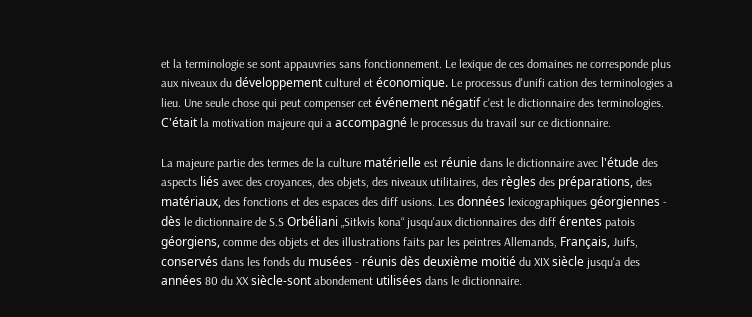et la terminologie se sont appauvries sans fonctionnement. Le lexique de ces domaines ne corresponde plus aux niveaux du développement culturel et économique. Le processus d'unifi cation des terminologies a lieu. Une seule chose qui peut compenser cet événement négatif c'est le dictionnaire des terminologies. C'était la motivation majeure qui a accompagné le processus du travail sur ce dictionnaire.

La majeure partie des termes de la culture matérielle est réunie dans le dictionnaire avec l'étude des aspects liés avec des croyances, des objets, des niveaux utilitaires, des règles des préparations, des matériaux, des fonctions et des espaces des diff usions. Les données lexicographiques géorgiennes - dès le dictionnaire de S.S Orbéliani „Sitkvis kona“ jusqu'aux dictionnaires des diff érentes patois géorgiens, comme des objets et des illustrations faits par les peintres Allemands, Français, Juifs, conservés dans les fonds du musées - réunis dès deuxième moitié du XIX siècle jusqu'a des années 80 du XX siècle-sont abondement utilisées dans le dictionnaire.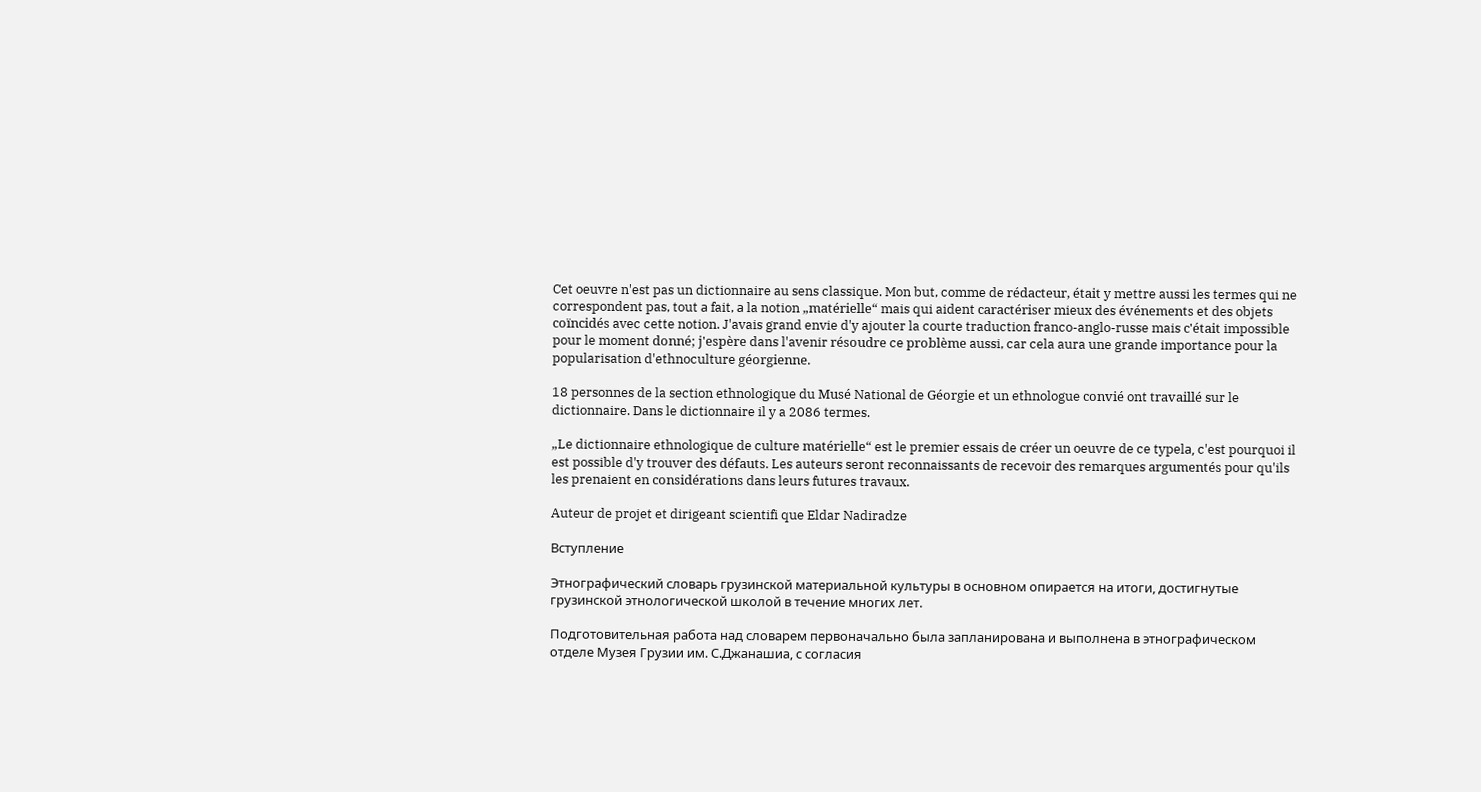Cet oeuvre n'est pas un dictionnaire au sens classique. Mon but, comme de rédacteur, était y mettre aussi les termes qui ne correspondent pas, tout а fait, а la notion „matérielle“ mais qui aident caractériser mieux des événements et des objets coïncidés avec cette notion. J'avais grand envie d'y ajouter la courte traduction franco-anglo-russe mais c'était impossible pour le moment donné; j'espère dans l'avenir résoudre ce problème aussi, car cela aura une grande importance pour la popularisation d'ethnoculture géorgienne.

18 personnes de la section ethnologique du Musé National de Géorgie et un ethnologue convié ont travaillé sur le dictionnaire. Dans le dictionnaire il y a 2086 termes.

„Le dictionnaire ethnologique de culture matérielle“ est le premier essais de créer un oeuvre de ce typelа, c'est pourquoi il est possible d'y trouver des défauts. Les auteurs seront reconnaissants de recevoir des remarques argumentés pour qu'ils les prenaient en considérations dans leurs futures travaux.

Auteur de projet et dirigeant scientifi que Eldar Nadiradze

Вступление

Этнографический словарь грузинской материальной культуры в основном опирается на итоги, достигнутые грузинской этнологической школой в течение многих лет.

Подготовительная работа над словарем первоначально была запланирована и выполнена в этнографическом отделе Музея Грузии им. С.Джанашиа, с согласия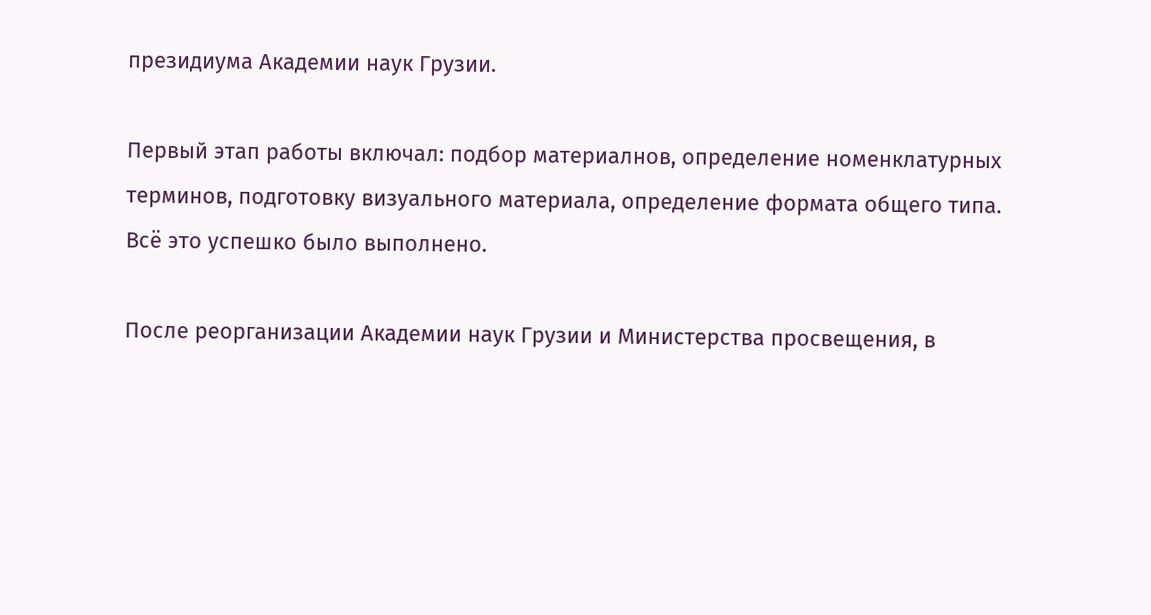президиума Академии наук Грузии.

Первый этап работы включал: подбор материалнов, определение номенклатурных терминов, подготовку визуального материала, определение формата общего типа. Всё это успешко было выполнено.

После реорганизации Академии наук Грузии и Министерства просвещения, в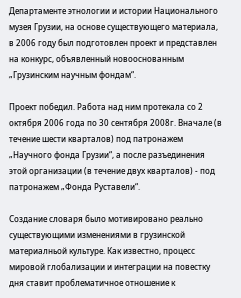Департаменте этнологии и истории Национального музея Грузии, на основе существующего материала, в 2006 году был подготовлен проект и представлен на конкурс, объявленный новооснованным „Грузинским научным фондам“.

Проект победил. Работа над ним протекала со 2 октября 2006 года по 30 сентября 2008г. Вначале (в течение шести кварталов) под патронажем „Научного фонда Грузии“, а после разъединения этой организации (в течение двух кварталов) - под патронажем „Фонда Руставели“.

Создание словаря было мотивировано реально существующими изменениями в грузинской материалньой культуре. Как известно, процесс мировой глобализации и интеграции на повестку дня ставит проблематичное отношение к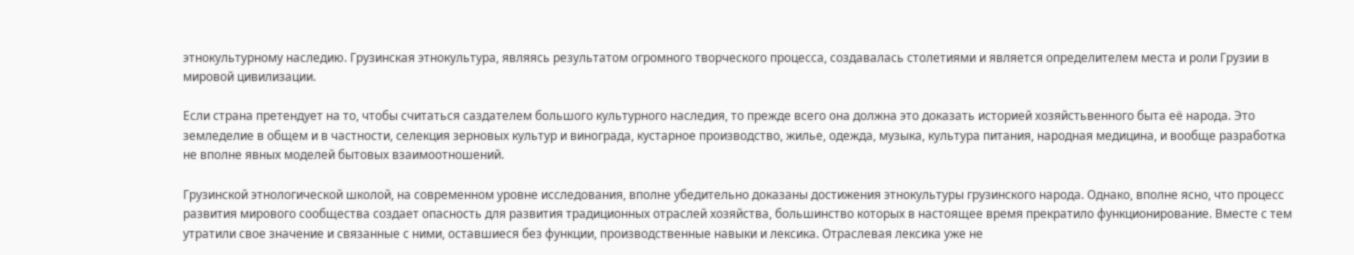этнокультурному наследию. Грузинская этнокультура, являясь результатом огромного творческого процесса, создавалась столетиями и является определителем места и роли Грузии в мировой цивилизации.

Если страна претендует на то, чтобы считаться саздателем большого культурного наследия, то прежде всего она должна это доказать историей хозяйстьвенного быта её народа. Это земледелие в общем и в частности, селекция зерновых культур и винограда, кустарное производство, жилье, одежда, музыка, культура питания, народная медицина, и вообще разработка не вполне явных моделей бытовых взаимоотношений.

Грузинской этнологической школой, на современном уровне исследования, вполне убедительно доказаны достижения этнокультуры грузинского народа. Однако, вполне ясно, что процесс развития мирового сообщества создает опасность для развития традиционных отраслей хозяйства, большинство которых в настоящее время прекратило функционирование. Вместе с тем утратили свое значение и связанные с ними, оставшиеся без функции, производственные навыки и лексика. Отраслевая лексика уже не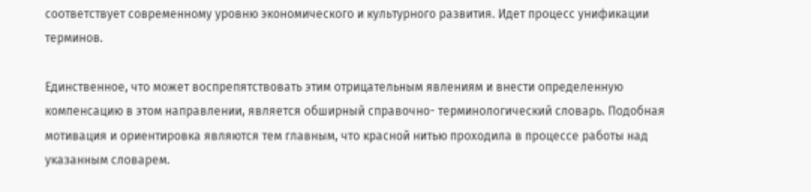соответствует современному уровню экономического и культурного развития. Идет процесс унификации терминов.

Единственное, что может воспрепятствовать этим отрицательным явлениям и внести определенную компенсацию в этом направлении, является обширный справочно- терминологический словарь. Подобная мотивация и ориентировка являются тем главным, что красной нитью проходила в процессе работы над указанным словарем.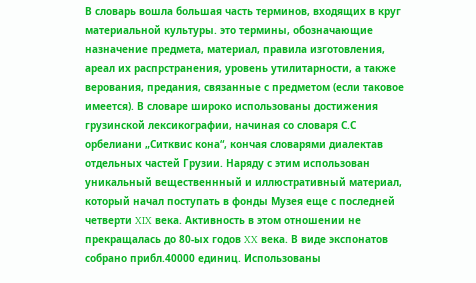В словарь вошла большая часть терминов, входящих в круг материальной культуры. это термины, обозначающие назначение предмета, материал, правила изготовления, ареал их распрстранения, уровень утилитарности, а также верования, предания, связанные с предметом (если таковое имеется). В словаре широко использованы достижения грузинской лексикографии, начиная со словаря С.С орбелиани „Ситквис кона“, кончая словарями диалектав отдельных частей Грузии. Наряду с этим использован уникальный вещественнный и иллюстративный материал, который начал поступать в фонды Музея еще с последней четверти XIX века. Активность в этом отношении не прекращалась до 80-ых годов XX века. В виде экспонатов собрано прибл.40000 единиц. Использованы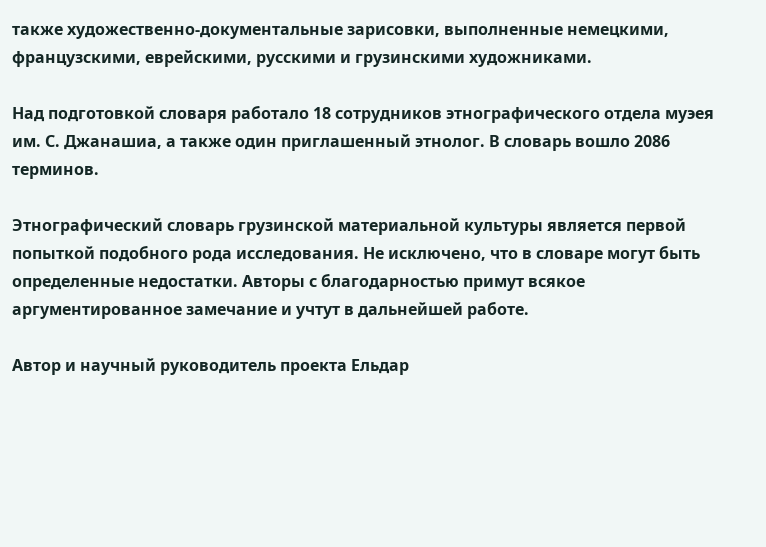также художественно-документальные зарисовки, выполненные немецкими, французскими, еврейскими, русскими и грузинскими художниками.

Над подготовкой словаря работало 18 сотрудников этнографического отдела муэея им. С. Джанашиа, а также один приглашенный этнолог. В словарь вошло 2086 терминов.

Этнографический словарь грузинской материальной культуры является первой попыткой подобного рода исследования. Не исключено, что в словаре могут быть определенные недостатки. Авторы с благодарностью примут всякое аргументированное замечание и учтут в дальнейшей работе.

Автор и научный руководитель проекта Ельдар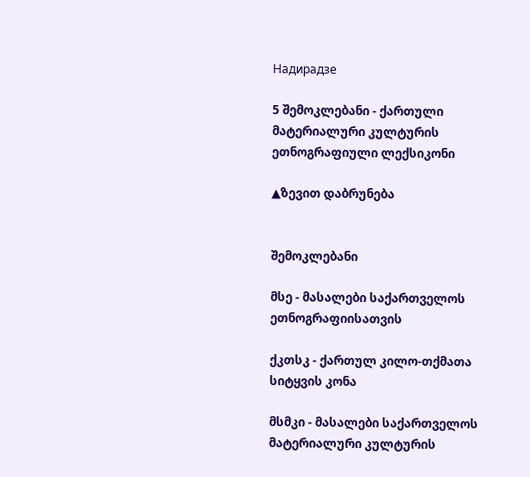Надирадзе

5 შემოკლებანი - ქართული მატერიალური კულტურის ეთნოგრაფიული ლექსიკონი

▲ზევით დაბრუნება


შემოკლებანი

მსე - მასალები საქართველოს ეთნოგრაფიისათვის

ქკთსკ - ქართულ კილო-თქმათა სიტყვის კონა

მსმკი - მასალები საქართველოს მატერიალური კულტურის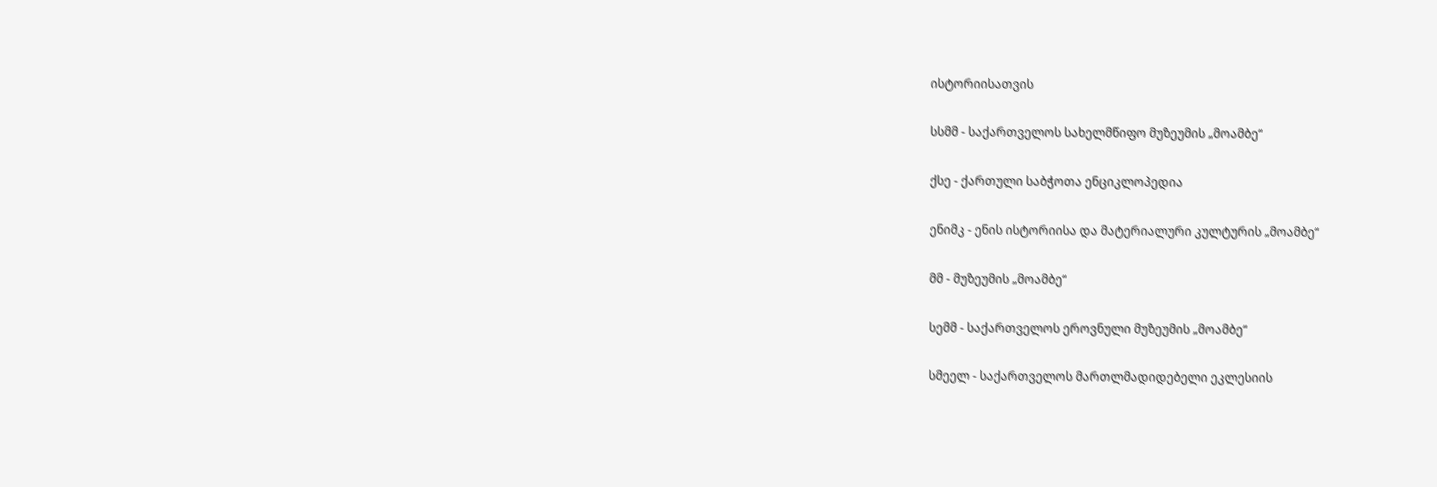ისტორიისათვის

სსმმ - საქართველოს სახელმწიფო მუზეუმის „მოამბე“

ქსე - ქართული საბჭოთა ენციკლოპედია

ენიმკ - ენის ისტორიისა და მატერიალური კულტურის „მოამბე“

მმ - მუზეუმის „მოამბე“

სემმ - საქართველოს ეროვნული მუზეუმის „მოამბე“

სმეელ - საქართველოს მართლმადიდებელი ეკლესიის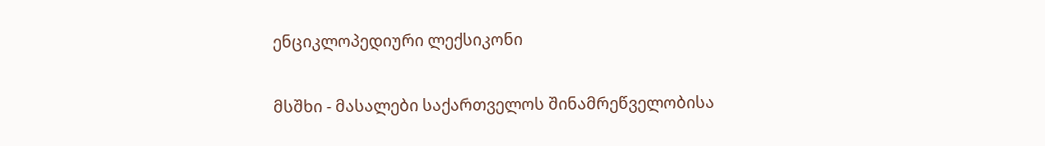ენციკლოპედიური ლექსიკონი

მსშხი - მასალები საქართველოს შინამრეწველობისა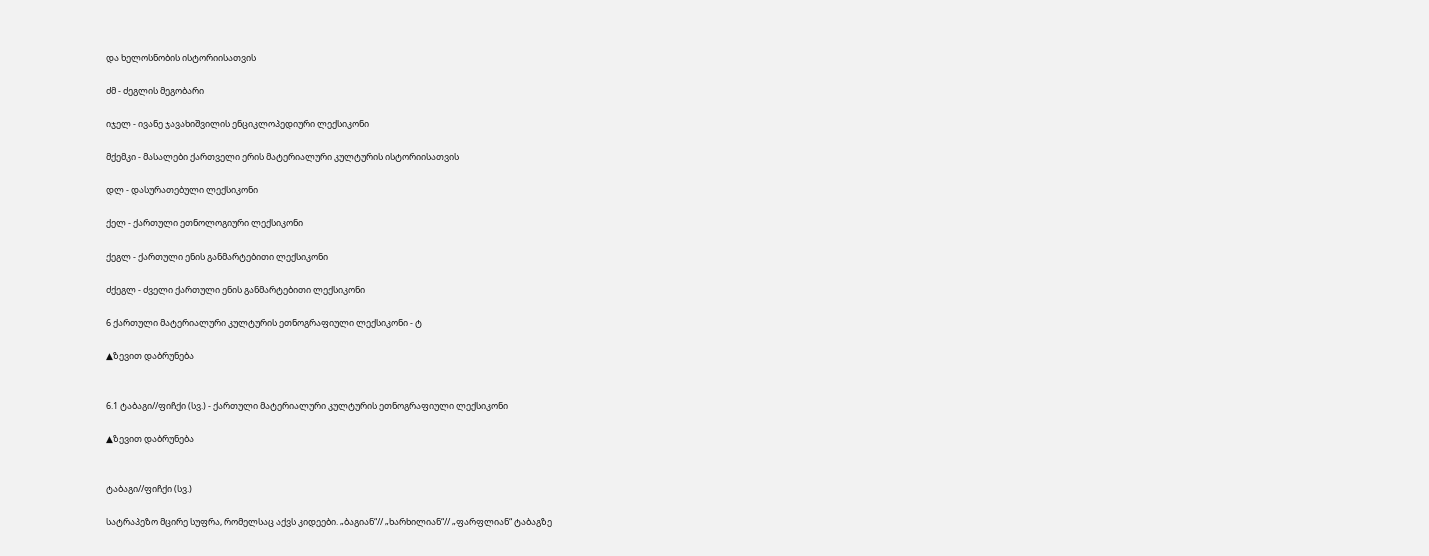და ხელოსნობის ისტორიისათვის

ძმ - ძეგლის მეგობარი

იჯელ - ივანე ჯავახიშვილის ენციკლოპედიური ლექსიკონი

მქემკი - მასალები ქართველი ერის მატერიალური კულტურის ისტორიისათვის

დლ - დასურათებული ლექსიკონი

ქელ - ქართული ეთნოლოგიური ლექსიკონი

ქეგლ - ქართული ენის განმარტებითი ლექსიკონი

ძქეგლ - ძველი ქართული ენის განმარტებითი ლექსიკონი

6 ქართული მატერიალური კულტურის ეთნოგრაფიული ლექსიკონი - ტ

▲ზევით დაბრუნება


6.1 ტაბაგი//ფიჩქი (სვ.) - ქართული მატერიალური კულტურის ეთნოგრაფიული ლექსიკონი

▲ზევით დაბრუნება


ტაბაგი//ფიჩქი (სვ.)

სატრაპეზო მცირე სუფრა, რომელსაც აქვს კიდეები. „ბაგიან“// „ხარხილიან“// „ფარფლიან“ ტაბაგზე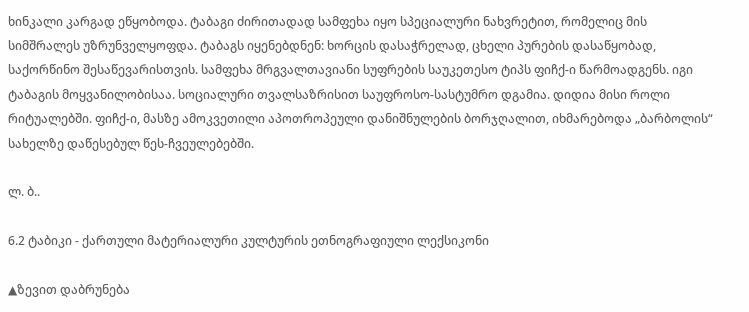ხინკალი კარგად ეწყობოდა. ტაბაგი ძირითადად სამფეხა იყო სპეციალური ნახვრეტით, რომელიც მის სიმშრალეს უზრუნველყოფდა. ტაბაგს იყენებდნენ: ხორცის დასაჭრელად, ცხელი პურების დასაწყობად, საქორწინო შესაწევარისთვის. სამფეხა მრგვალთავიანი სუფრების საუკეთესო ტიპს ფიჩქ-ი წარმოადგენს. იგი ტაბაგის მოყვანილობისაა. სოციალური თვალსაზრისით საუფროსო-სასტუმრო დგამია. დიდია მისი როლი რიტუალებში. ფიჩქ-ი, მასზე ამოკვეთილი აპოთროპეული დანიშნულების ბორჯღალით, იხმარებოდა „ბარბოლის“ სახელზე დაწესებულ წეს-ჩვეულებებში.

ლ. ბ..

6.2 ტაბიკი - ქართული მატერიალური კულტურის ეთნოგრაფიული ლექსიკონი

▲ზევით დაბრუნება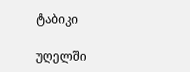ტაბიკი

უღელში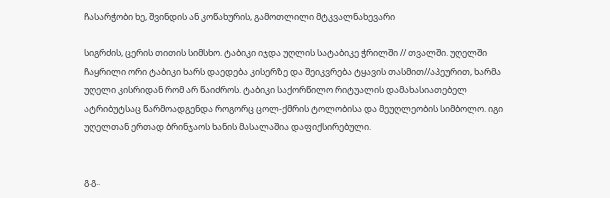ჩასარჭობი ხე, შვინდის ან კოწახურის, გამოთლილი მტკვალნახევარი

სიგრძის, ცერის თითის სიმსხო. ტაბიკი იჯდა უღლის სატაბიკე ჭრილში // თვალში. უღელში ჩაყრილი ორი ტაბიკი ხარს დაედება კისერზე და შეიკვრება ტყავის თასმით//აპეურით, ხარმა უღელი კისრიდან რომ არ წაიძროს. ტაბიკი საქორწილო რიტუალის დამახასიათებელ ატრიბუტსაც წარმოადგენდა როგორც ცოლ-ქმრის ტოლობისა და მეუღლეობის სიმბოლო. იგი უღელთან ერთად ბრინჯაოს ხანის მასალაშია დაფიქსირებული.


გ.გ..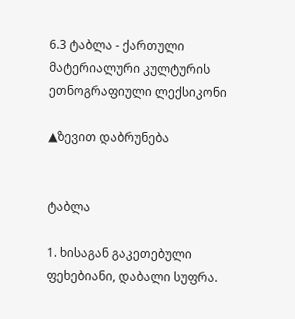6.3 ტაბლა - ქართული მატერიალური კულტურის ეთნოგრაფიული ლექსიკონი

▲ზევით დაბრუნება


ტაბლა

1. ხისაგან გაკეთებული ფეხებიანი, დაბალი სუფრა.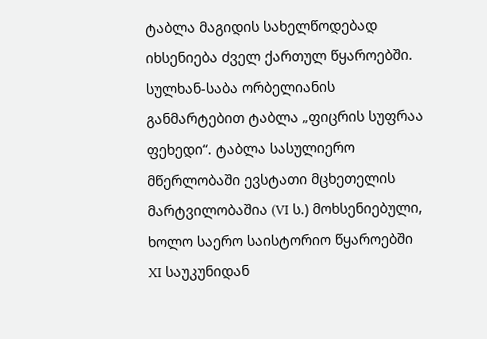ტაბლა მაგიდის სახელწოდებად იხსენიება ძველ ქართულ წყაროებში. სულხან-საბა ორბელიანის განმარტებით ტაბლა „ფიცრის სუფრაა ფეხედი“. ტაბლა სასულიერო მწერლობაში ევსტათი მცხეთელის მარტვილობაშია (VI ს.) მოხსენიებული, ხოლო საერო საისტორიო წყაროებში XI საუკუნიდან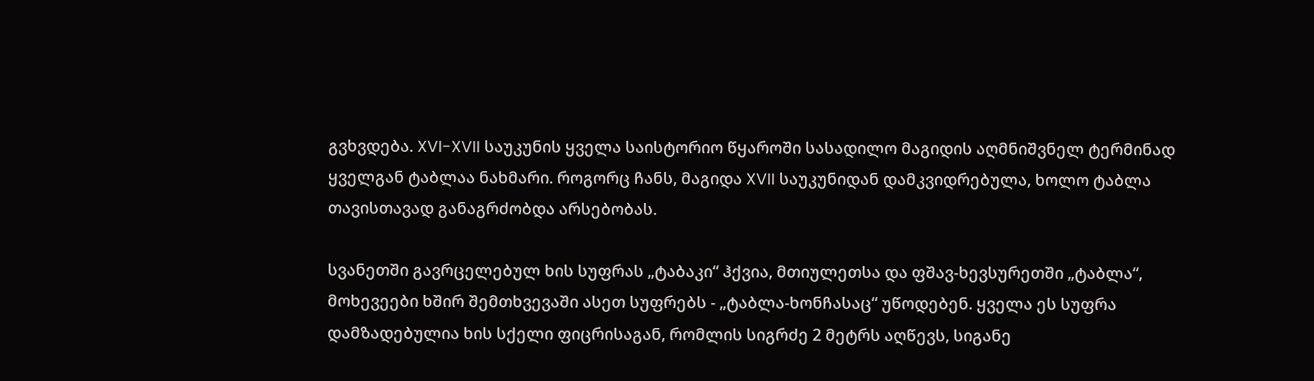გვხვდება. XVI-XVII საუკუნის ყველა საისტორიო წყაროში სასადილო მაგიდის აღმნიშვნელ ტერმინად ყველგან ტაბლაა ნახმარი. როგორც ჩანს, მაგიდა XVII საუკუნიდან დამკვიდრებულა, ხოლო ტაბლა თავისთავად განაგრძობდა არსებობას.

სვანეთში გავრცელებულ ხის სუფრას „ტაბაკი“ ჰქვია, მთიულეთსა და ფშავ-ხევსურეთში „ტაბლა“, მოხევეები ხშირ შემთხვევაში ასეთ სუფრებს - „ტაბლა-ხონჩასაც“ უწოდებენ. ყველა ეს სუფრა დამზადებულია ხის სქელი ფიცრისაგან, რომლის სიგრძე 2 მეტრს აღწევს, სიგანე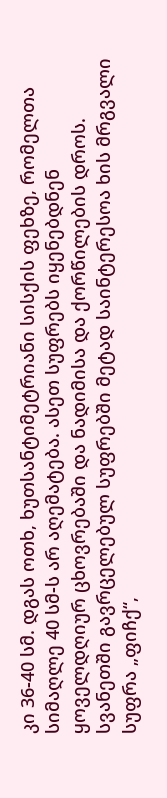კი 36-40 სმ. დგას ოთხ, ხუთსანტიმეტრიანი სისქის ფეხზე, რომელთა სიმაღლე 40 სმ-ს არ აღემატება. ასეთ სუფრებს იყენებდნენ ყოველდღიურ ცხოვრებაში და ნადიმისა და ქორწილების დროს. სვანეთში გავრცელებულ სუფრებში მეტად საინტერესოა ხის მრგვალი სუფრა „ფიჩქ“,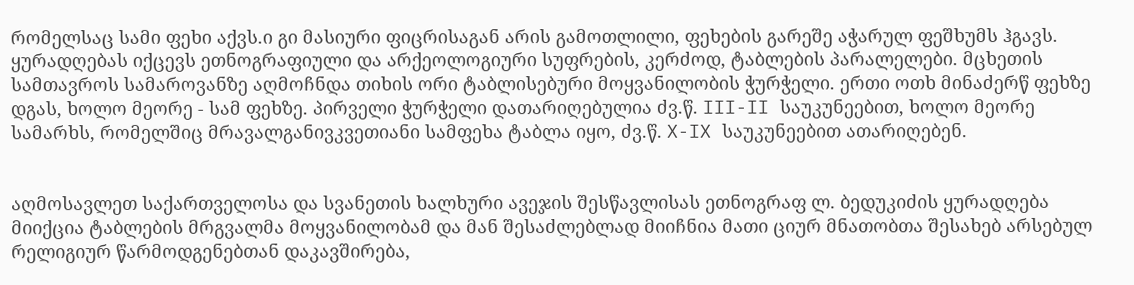რომელსაც სამი ფეხი აქვს.ი გი მასიური ფიცრისაგან არის გამოთლილი, ფეხების გარეშე აჭარულ ფეშხუმს ჰგავს. ყურადღებას იქცევს ეთნოგრაფიული და არქეოლოგიური სუფრების, კერძოდ, ტაბლების პარალელები. მცხეთის სამთავროს სამაროვანზე აღმოჩნდა თიხის ორი ტაბლისებური მოყვანილობის ჭურჭელი. ერთი ოთხ მინაძერწ ფეხზე დგას, ხოლო მეორე - სამ ფეხზე. პირველი ჭურჭელი დათარიღებულია ძვ.წ. III-II საუკუნეებით, ხოლო მეორე სამარხს, რომელშიც მრავალგანივკვეთიანი სამფეხა ტაბლა იყო, ძვ.წ. X-IX საუკუნეებით ათარიღებენ.


აღმოსავლეთ საქართველოსა და სვანეთის ხალხური ავეჯის შესწავლისას ეთნოგრაფ ლ. ბედუკიძის ყურადღება მიიქცია ტაბლების მრგვალმა მოყვანილობამ და მან შესაძლებლად მიიჩნია მათი ციურ მნათობთა შესახებ არსებულ რელიგიურ წარმოდგენებთან დაკავშირება,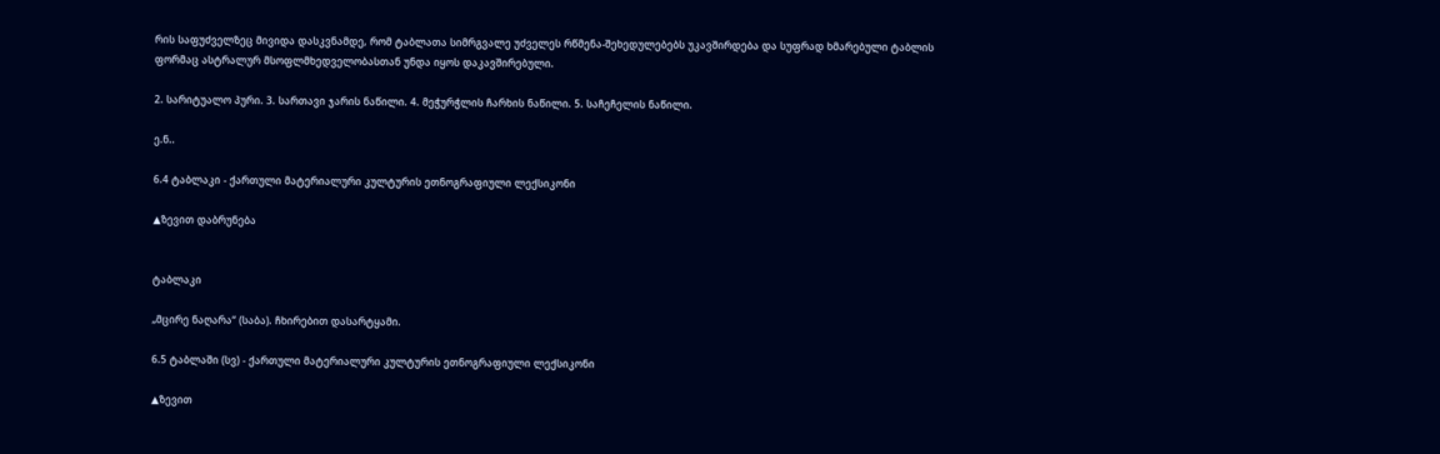რის საფუძველზეც მივიდა დასკვნამდე, რომ ტაბლათა სიმრგვალე უძველეს რწმენა-შეხედულებებს უკავშირდება და სუფრად ხმარებული ტაბლის ფორმაც ასტრალურ მსოფლმხედველობასთან უნდა იყოს დაკავშირებული.

2. სარიტუალო პური. 3. სართავი ჯარის ნაწილი. 4. მეჭურჭლის ჩარხის ნაწილი. 5. საჩეჩელის ნაწილი.

ე.ნ..

6.4 ტაბლაკი - ქართული მატერიალური კულტურის ეთნოგრაფიული ლექსიკონი

▲ზევით დაბრუნება


ტაბლაკი

„მცირე ნაღარა“ (საბა). ჩხირებით დასარტყამი.

6.5 ტაბლაში (სვ) - ქართული მატერიალური კულტურის ეთნოგრაფიული ლექსიკონი

▲ზევით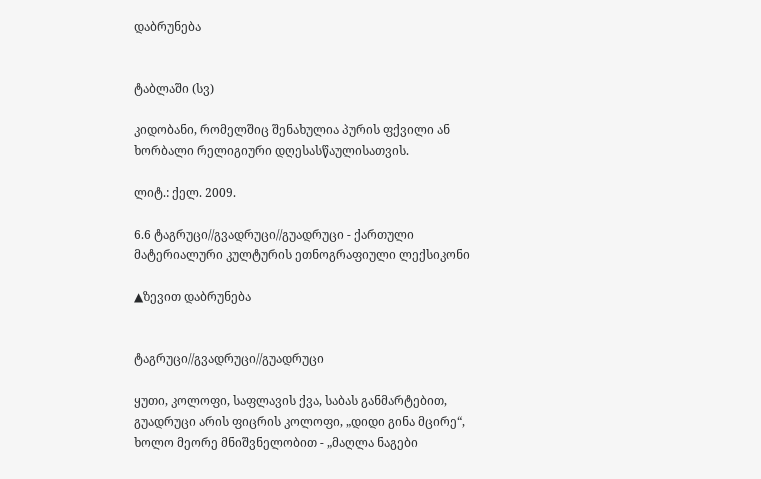დაბრუნება


ტაბლაში (სვ)

კიდობანი, რომელშიც შენახულია პურის ფქვილი ან ხორბალი რელიგიური დღესასწაულისათვის.

ლიტ.: ქელ. 2009.

6.6 ტაგრუცი//გვადრუცი//გუადრუცი - ქართული მატერიალური კულტურის ეთნოგრაფიული ლექსიკონი

▲ზევით დაბრუნება


ტაგრუცი//გვადრუცი//გუადრუცი

ყუთი, კოლოფი, საფლავის ქვა, საბას განმარტებით, გუადრუცი არის ფიცრის კოლოფი, „დიდი გინა მცირე“, ხოლო მეორე მნიშვნელობით - „მაღლა ნაგები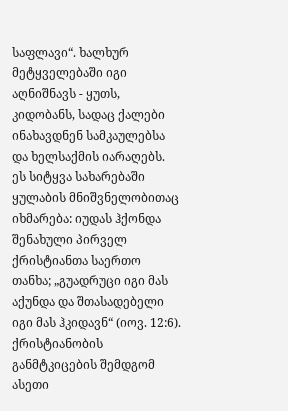საფლავი“. ხალხურ მეტყველებაში იგი აღნიშნავს - ყუთს, კიდობანს, სადაც ქალები ინახავდნენ სამკაულებსა და ხელსაქმის იარაღებს. ეს სიტყვა სახარებაში ყულაბის მნიშვნელობითაც იხმარება: იუდას ჰქონდა შენახული პირველ ქრისტიანთა საერთო თანხა; „გუადრუცი იგი მას აქუნდა და შთასადებელი იგი მას ჰკიდავნ“ (იოვ. 12:6). ქრისტიანობის განმტკიცების შემდგომ ასეთი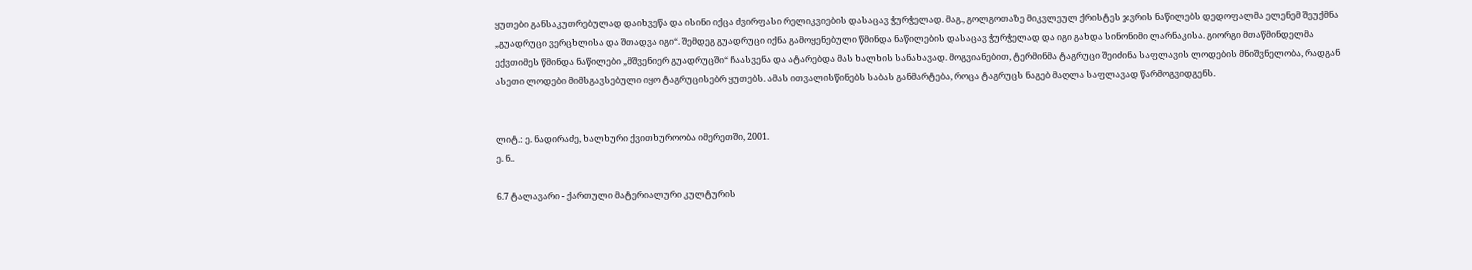ყუთები განსაკუთრებულად დაიხვეწა და ისინი იქცა ძვირფასი რელიკვიების დასაცავ ჭურჭელად. მაგ., გოლგოთაზე მიკვლეულ ქრისტეს ჯვრის ნაწილებს დედოფალმა ელენემ შეუქმნა „გუადრუცი ვერცხლისა და შთადვა იგი“. შემდეგ გუადრუცი იქნა გამოყენებული წმინდა ნაწილების დასაცავ ჭურჭელად და იგი გახდა სინონიმი ლარნაკისა. გიორგი მთაწმინდელმა ექვთიმეს წმინდა ნაწილები „მშვენიერ გუადრუცში“ ჩაასვენა და ატარებდა მას ხალხის სანახავად. მოგვიანებით, ტერმინმა ტაგრუცი შეიძინა საფლავის ლოდების მნიშვნელობა, რადგან ასეთი ლოდები მიმსგავსებული იყო ტაგრუცისებრ ყუთებს. ამას ითვალისწინებს საბას განმარტება, როცა ტაგრუცს ნაგებ მაღლა საფლავად წარმოგვიდგენს.


ლიტ.: ე. ნადირაძე, ხალხური ქვითხუროობა იმერეთში, 2001.
ე. ნ..

6.7 ტალავარი - ქართული მატერიალური კულტურის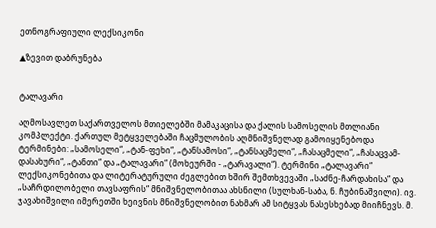ეთნოგრაფიული ლექსიკონი

▲ზევით დაბრუნება


ტალავარი

აღმოსავლეთ საქართველოს მთიელებში მამაკაცისა და ქალის სამოსელის მთლიანი კომპლექტი. ქართულ მეტყველებაში ჩაცმულობის აღმნიშვნელად გამოიყენებოდა ტერმინები: „სამოსელი“, „ტან-ფეხი“, „ტანსამოსი“, „ტანსაცმელი“, „ჩასაცმელი“, „ჩასაცვამ-დასახური“, „ტანთი“ და „ტალავარი“ (მოხეურში - „ტარავალი“). ტერმინი „ტალავარი“ ლექსიკონებითა და ლიტერატურული ძეგლებით ხშირ შემთხვევაში „საძნე-ჩარდახისა“ და „საჩრდილობელი თავსაფრის“ მნიშვნელობითაა ახსნილი (სულხან-საბა, ნ. ჩუბინაშვილი). ივ. ჯავახიშვილი იმერეთში ხეივნის მნიშვნელობით ნახმარ ამ სიტყვას ნასესხებად მიიჩნევს. მ.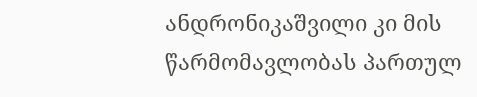ანდრონიკაშვილი კი მის წარმომავლობას პართულ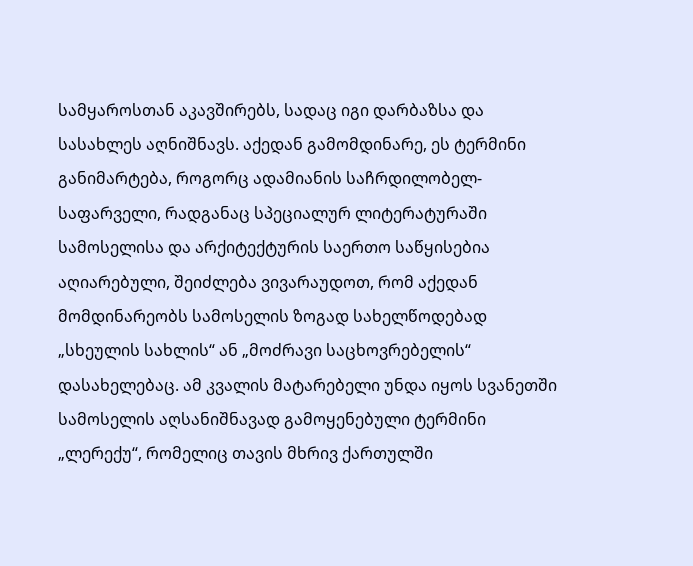სამყაროსთან აკავშირებს, სადაც იგი დარბაზსა და სასახლეს აღნიშნავს. აქედან გამომდინარე, ეს ტერმინი განიმარტება, როგორც ადამიანის საჩრდილობელ-საფარველი, რადგანაც სპეციალურ ლიტერატურაში სამოსელისა და არქიტექტურის საერთო საწყისებია აღიარებული, შეიძლება ვივარაუდოთ, რომ აქედან მომდინარეობს სამოსელის ზოგად სახელწოდებად „სხეულის სახლის“ ან „მოძრავი საცხოვრებელის“ დასახელებაც. ამ კვალის მატარებელი უნდა იყოს სვანეთში სამოსელის აღსანიშნავად გამოყენებული ტერმინი „ლერექუ“, რომელიც თავის მხრივ ქართულში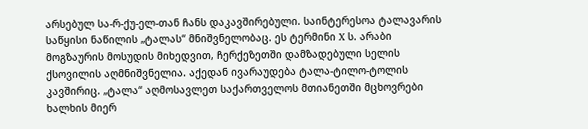არსებულ სა-რ-ქუ-ელ-თან ჩანს დაკავშირებული. საინტერესოა ტალავარის საწყისი ნაწილის „ტალას“ მნიშვნელობაც. ეს ტერმინი X ს. არაბი მოგზაურის მოსუდის მიხედვით, ჩერქეზეთში დამზადებული სელის ქსოვილის აღმნიშვნელია. აქედან ივარაუდება ტალა-ტილო-ტოლის კავშირიც. „ტალა“ აღმოსავლეთ საქართველოს მთიანეთში მცხოვრები ხალხის მიერ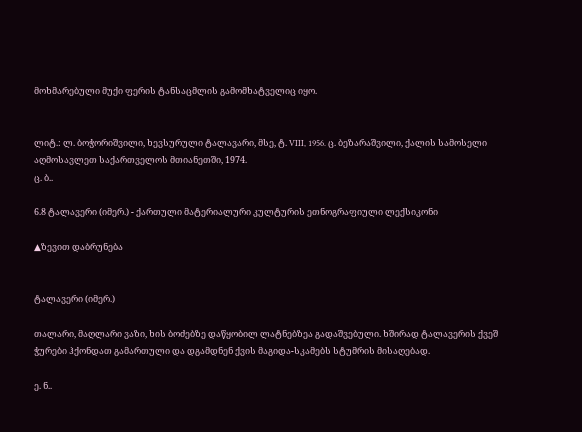მოხმარებული მუქი ფერის ტანსაცმლის გამომხატველიც იყო.


ლიტ.: ლ. ბოჭორიშვილი, ხევსურული ტალავარი, მსე, ტ. VIII, 1956. ც. ბეზარაშვილი, ქალის სამოსელი აღმოსავლეთ საქართველოს მთიანეთში, 1974.
ც. ბ..

6.8 ტალავერი (იმერ.) - ქართული მატერიალური კულტურის ეთნოგრაფიული ლექსიკონი

▲ზევით დაბრუნება


ტალავერი (იმერ.)

თალარი, მაღლარი ვაზი, ხის ბოძებზე დაწყობილ ლატნებზეა გადაშვებული. ხშირად ტალავერის ქვეშ ჭურები ჰქონდათ გამართული და დგამდნენ ქვის მაგიდა-სკამებს სტუმრის მისაღებად.

ე. ნ..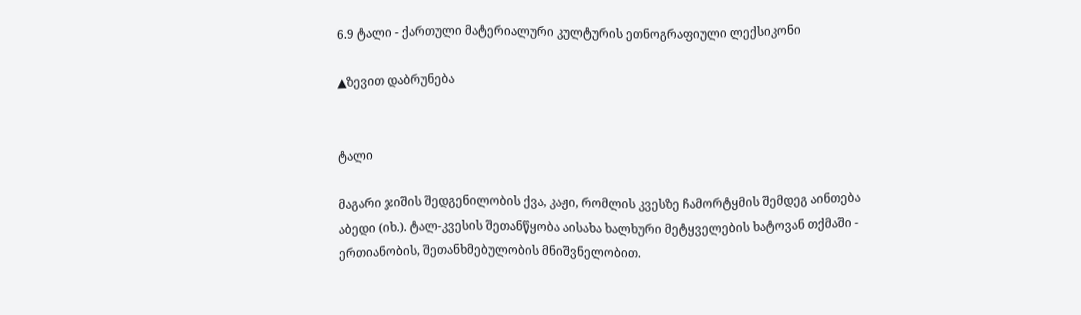6.9 ტალი - ქართული მატერიალური კულტურის ეთნოგრაფიული ლექსიკონი

▲ზევით დაბრუნება


ტალი

მაგარი ჯიშის შედგენილობის ქვა, კაჟი, რომლის კვესზე ჩამორტყმის შემდეგ აინთება აბედი (იხ.). ტალ-კვესის შეთანწყობა აისახა ხალხური მეტყველების ხატოვან თქმაში - ერთიანობის, შეთანხმებულობის მნიშვნელობით.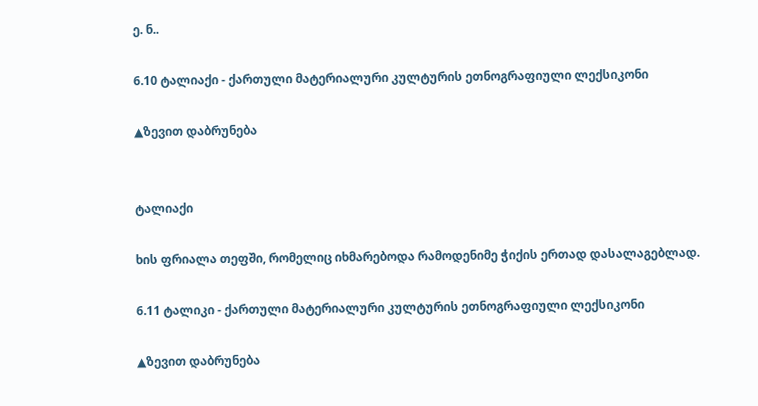ე. ნ..

6.10 ტალიაქი - ქართული მატერიალური კულტურის ეთნოგრაფიული ლექსიკონი

▲ზევით დაბრუნება


ტალიაქი

ხის ფრიალა თეფში, რომელიც იხმარებოდა რამოდენიმე ჭიქის ერთად დასალაგებლად.

6.11 ტალიკი - ქართული მატერიალური კულტურის ეთნოგრაფიული ლექსიკონი

▲ზევით დაბრუნება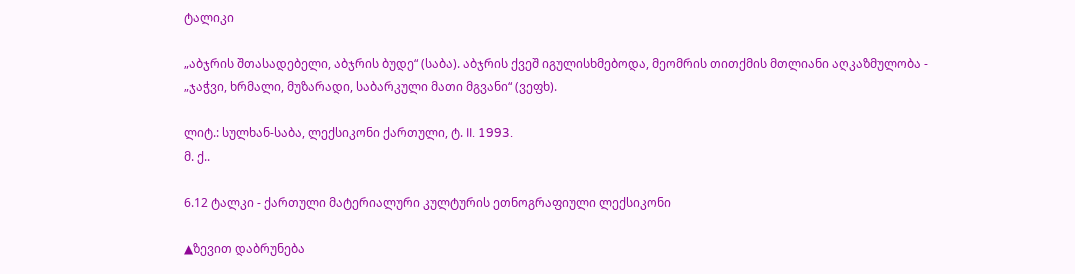ტალიკი

„აბჯრის შთასადებელი, აბჯრის ბუდე“ (საბა). აბჯრის ქვეშ იგულისხმებოდა, მეომრის თითქმის მთლიანი აღკაზმულობა - „ჯაჭვი, ხრმალი, მუზარადი, საბარკული მათი მგვანი“ (ვეფხ).

ლიტ.: სულხან-საბა, ლექსიკონი ქართული, ტ. II. 1993.
მ. ქ..

6.12 ტალკი - ქართული მატერიალური კულტურის ეთნოგრაფიული ლექსიკონი

▲ზევით დაბრუნება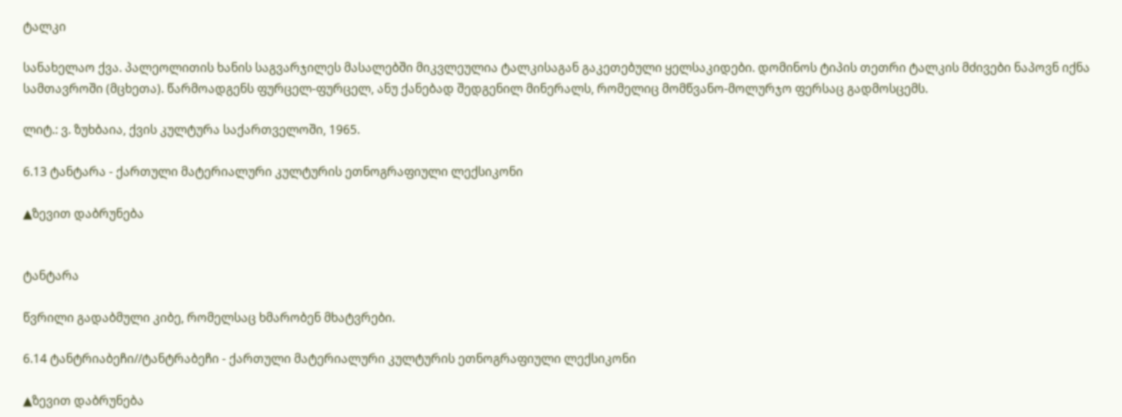ტალკი

სანახელაო ქვა. პალეოლითის ხანის საგვარჯილეს მასალებში მიკვლეულია ტალკისაგან გაკეთებული ყელსაკიდები. დომინოს ტიპის თეთრი ტალკის მძივები ნაპოვნ იქნა სამთავროში (მცხეთა). წარმოადგენს ფურცელ-ფურცელ, ანუ ქანებად შედგენილ მინერალს, რომელიც მომწვანო-მოლურჯო ფერსაც გადმოსცემს.

ლიტ.: ვ. ზუხბაია, ქვის კულტურა საქართველოში, 1965.

6.13 ტანტარა - ქართული მატერიალური კულტურის ეთნოგრაფიული ლექსიკონი

▲ზევით დაბრუნება


ტანტარა

წვრილი გადაბმული კიბე, რომელსაც ხმარობენ მხატვრები.

6.14 ტანტრიაბეჩი//ტანტრაბეჩი - ქართული მატერიალური კულტურის ეთნოგრაფიული ლექსიკონი

▲ზევით დაბრუნება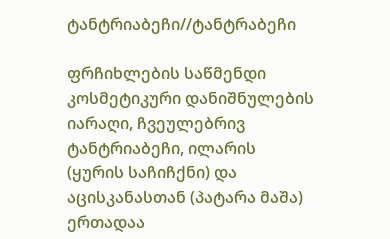ტანტრიაბეჩი//ტანტრაბეჩი

ფრჩიხლების საწმენდი კოსმეტიკური დანიშნულების იარაღი, ჩვეულებრივ ტანტრიაბეჩი, ილარის (ყურის საჩიჩქნი) და აცისკანასთან (პატარა მაშა) ერთადაა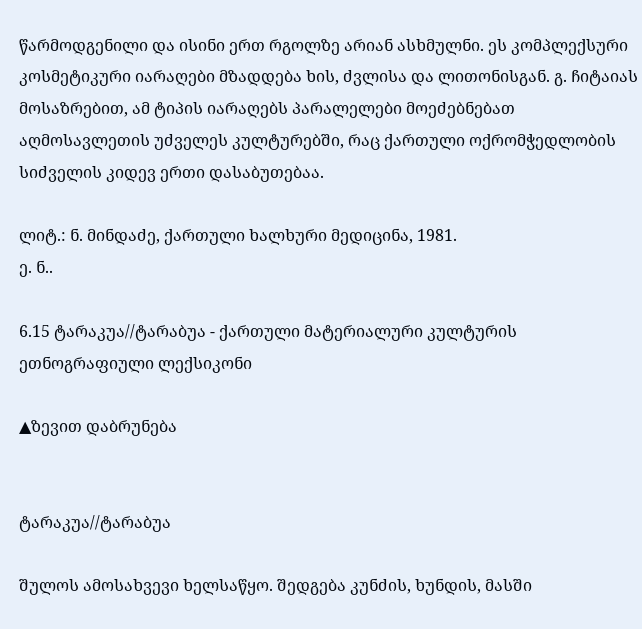წარმოდგენილი და ისინი ერთ რგოლზე არიან ასხმულნი. ეს კომპლექსური კოსმეტიკური იარაღები მზადდება ხის, ძვლისა და ლითონისგან. გ. ჩიტაიას მოსაზრებით, ამ ტიპის იარაღებს პარალელები მოეძებნებათ აღმოსავლეთის უძველეს კულტურებში, რაც ქართული ოქრომჭედლობის სიძველის კიდევ ერთი დასაბუთებაა.

ლიტ.: ნ. მინდაძე, ქართული ხალხური მედიცინა, 1981.
ე. ნ..

6.15 ტარაკუა//ტარაბუა - ქართული მატერიალური კულტურის ეთნოგრაფიული ლექსიკონი

▲ზევით დაბრუნება


ტარაკუა//ტარაბუა

შულოს ამოსახვევი ხელსაწყო. შედგება კუნძის, ხუნდის, მასში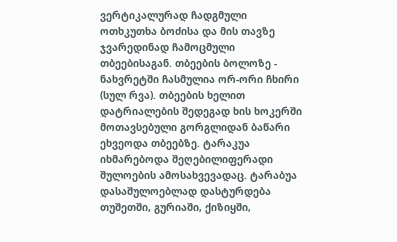ვერტიკალურად ჩადგმული ოთხკუთხა ბოძისა და მის თავზე ჯვარედინად ჩამოცმული თბეებისაგან. თბეების ბოლოზე - ნახვრეტში ჩასმულია ორ-ორი ჩხირი (სულ რვა). თბეების ხელით დატრიალების შედეგად ხის ხოკერში მოთავსებული გორგლიდან ბაწარი ეხვეოდა თბეებზე. ტარაკუა იხმარებოდა შეღებილიფერადი შულოების ამოსახვევადაც. ტარაბუა დასაშულოებლად დასტურდება თუშეთში, გურიაში, ქიზიყში,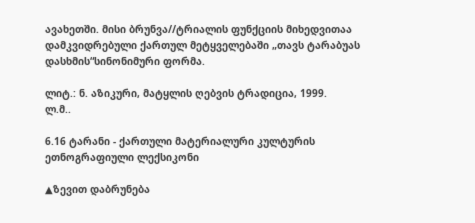ავახეთში. მისი ბრუნვა//ტრიალის ფუნქციის მიხედვითაა დამკვიდრებული ქართულ მეტყველებაში „თავს ტარაბუას დასხმის“სინონიმური ფორმა.

ლიტ.: ნ. აზიკური, მატყლის ღებვის ტრადიცია, 1999.
ლ.მ..

6.16 ტარანი - ქართული მატერიალური კულტურის ეთნოგრაფიული ლექსიკონი

▲ზევით დაბრუნება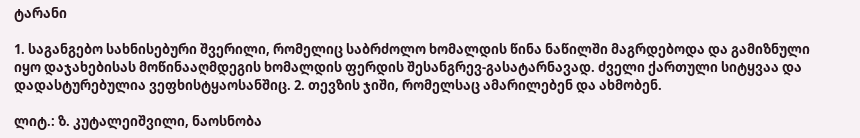ტარანი

1. საგანგებო სახნისებური შვერილი, რომელიც საბრძოლო ხომალდის წინა ნაწილში მაგრდებოდა და გამიზნული იყო დაჯახებისას მოწინააღმდეგის ხომალდის ფერდის შესანგრევ-გასატარნავად. ძველი ქართული სიტყვაა და დადასტურებულია ვეფხისტყაოსანშიც. 2. თევზის ჯიში, რომელსაც ამარილებენ და ახმობენ.

ლიტ.: ზ. კუტალეიშვილი, ნაოსნობა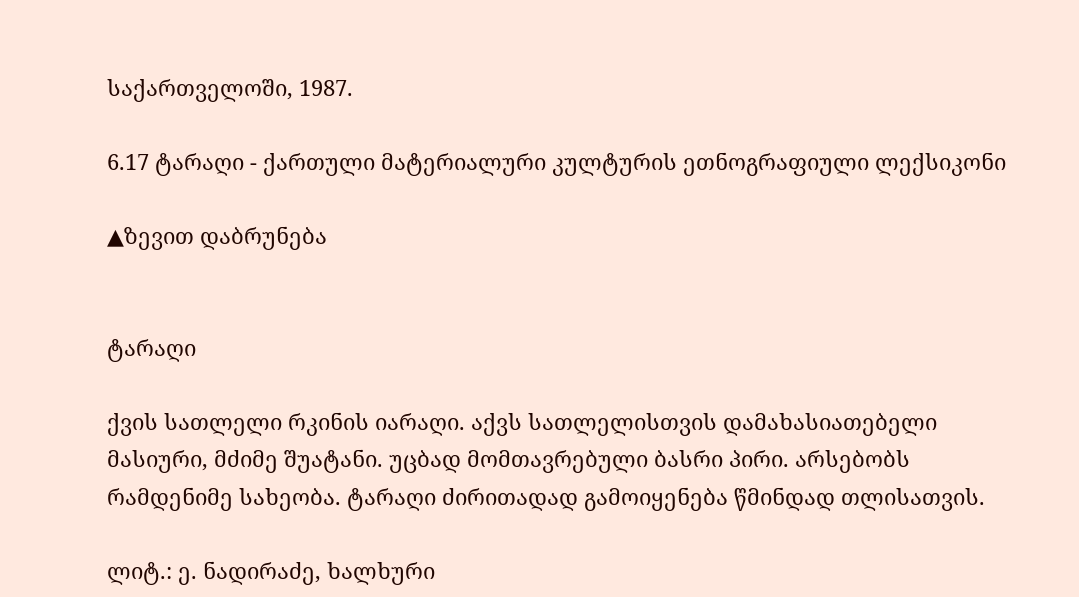საქართველოში, 1987.

6.17 ტარაღი - ქართული მატერიალური კულტურის ეთნოგრაფიული ლექსიკონი

▲ზევით დაბრუნება


ტარაღი

ქვის სათლელი რკინის იარაღი. აქვს სათლელისთვის დამახასიათებელი მასიური, მძიმე შუატანი. უცბად მომთავრებული ბასრი პირი. არსებობს რამდენიმე სახეობა. ტარაღი ძირითადად გამოიყენება წმინდად თლისათვის.

ლიტ.: ე. ნადირაძე, ხალხური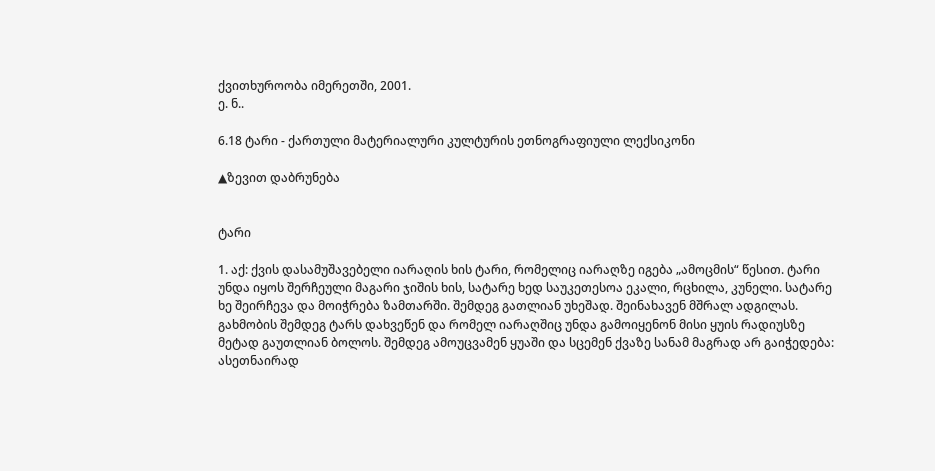ქვითხუროობა იმერეთში, 2001.
ე. ნ..

6.18 ტარი - ქართული მატერიალური კულტურის ეთნოგრაფიული ლექსიკონი

▲ზევით დაბრუნება


ტარი

1. აქ: ქვის დასამუშავებელი იარაღის ხის ტარი, რომელიც იარაღზე იგება „ამოცმის“ წესით. ტარი უნდა იყოს შერჩეული მაგარი ჯიშის ხის, სატარე ხედ საუკეთესოა ეკალი, რცხილა, კუნელი. სატარე ხე შეირჩევა და მოიჭრება ზამთარში. შემდეგ გათლიან უხეშად. შეინახავენ მშრალ ადგილას. გახმობის შემდეგ ტარს დახვეწენ და რომელ იარაღშიც უნდა გამოიყენონ მისი ყუის რადიუსზე მეტად გაუთლიან ბოლოს. შემდეგ ამოუცვამენ ყუაში და სცემენ ქვაზე სანამ მაგრად არ გაიჭედება: ასეთნაირად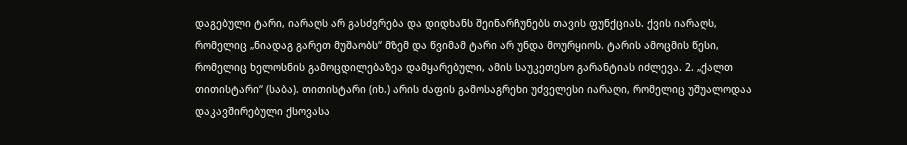დაგებული ტარი, იარაღს არ გასძვრება და დიდხანს შეინარჩუნებს თავის ფუნქციას. ქვის იარაღს, რომელიც „ნიადაგ გარეთ მუშაობს“ მზემ და წვიმამ ტარი არ უნდა მოურყიოს. ტარის ამოცმის წესი, რომელიც ხელოსნის გამოცდილებაზეა დამყარებული, ამის საუკეთესო გარანტიას იძლევა. 2. „ქალთ თითისტარი“ (საბა). თითისტარი (იხ.) არის ძაფის გამოსაგრეხი უძველესი იარაღი, რომელიც უშუალოდაა დაკავშირებული ქსოვასა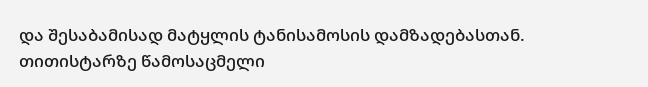და შესაბამისად მატყლის ტანისამოსის დამზადებასთან. თითისტარზე წამოსაცმელი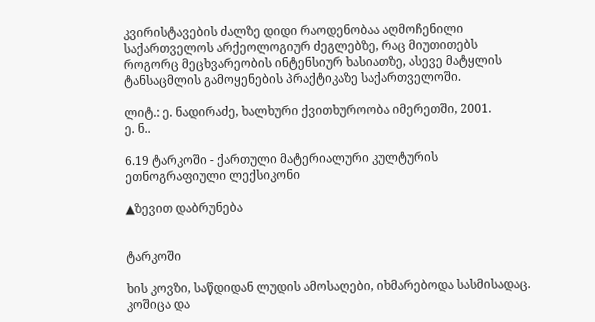კვირისტავების ძალზე დიდი რაოდენობაა აღმოჩენილი საქართველოს არქეოლოგიურ ძეგლებზე, რაც მიუთითებს როგორც მეცხვარეობის ინტენსიურ ხასიათზე, ასევე მატყლის ტანსაცმლის გამოყენების პრაქტიკაზე საქართველოში.

ლიტ.: ე. ნადირაძე, ხალხური ქვითხუროობა იმერეთში, 2001.
ე. ნ..

6.19 ტარკოში - ქართული მატერიალური კულტურის ეთნოგრაფიული ლექსიკონი

▲ზევით დაბრუნება


ტარკოში

ხის კოვზი, საწდიდან ლუდის ამოსაღები, იხმარებოდა სასმისადაც. კოშიცა და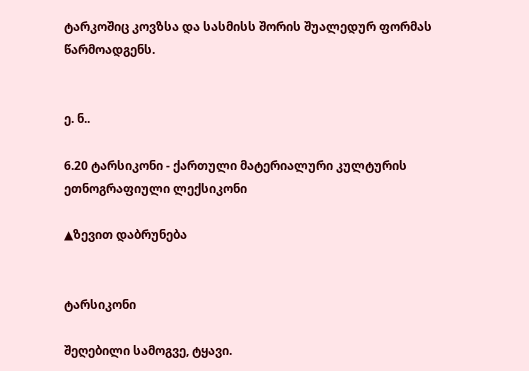ტარკოშიც კოვზსა და სასმისს შორის შუალედურ ფორმას წარმოადგენს.


ე. ნ..

6.20 ტარსიკონი - ქართული მატერიალური კულტურის ეთნოგრაფიული ლექსიკონი

▲ზევით დაბრუნება


ტარსიკონი

შეღებილი სამოგვე, ტყავი.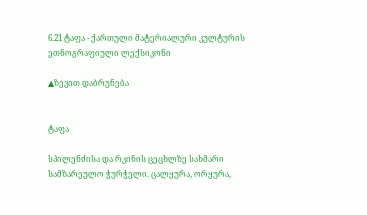6.21 ტაფა - ქართული მატერიალური კულტურის ეთნოგრაფიული ლექსიკონი

▲ზევით დაბრუნება


ტაფა

სპილენძისა და რკინის ცეცხლზე სახმარი სამზარეულო ჭურჭელი. ცალყურა, ორყურა,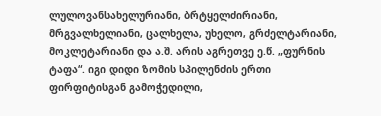ლულოვანსახელურიანი, ბრტყელძირიანი, მრგვალხელიანი, ცალხელა, უხელო, გრძელტარიანი, მოკლეტარიანი და ა.შ. არის აგრეთვე ე.წ. „ფურნის ტაფა“. იგი დიდი ზომის სპილენძის ერთი ფირფიტისგან გამოჭედილი,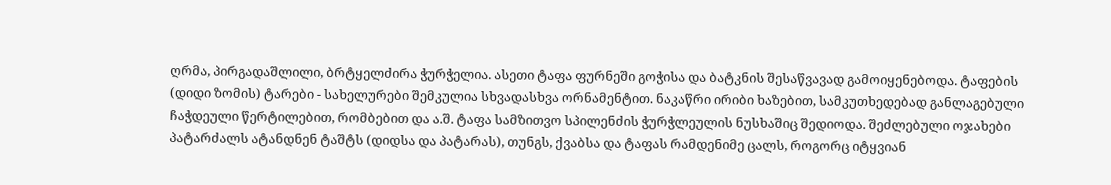ღრმა, პირგადაშლილი, ბრტყელძირა ჭურჭელია. ასეთი ტაფა ფურნეში გოჭისა და ბატკნის შესაწვავად გამოიყენებოდა. ტაფების (დიდი ზომის) ტარები - სახელურები შემკულია სხვადასხვა ორნამენტით. ნაკაწრი ირიბი ხაზებით, სამკუთხედებად განლაგებული ჩაჭდეული წერტილებით, რომბებით და ა.შ. ტაფა სამზითვო სპილენძის ჭურჭლეულის ნუსხაშიც შედიოდა. შეძლებული ოჯახები პატარძალს ატანდნენ ტაშტს (დიდსა და პატარას), თუნგს, ქვაბსა და ტაფას რამდენიმე ცალს, როგორც იტყვიან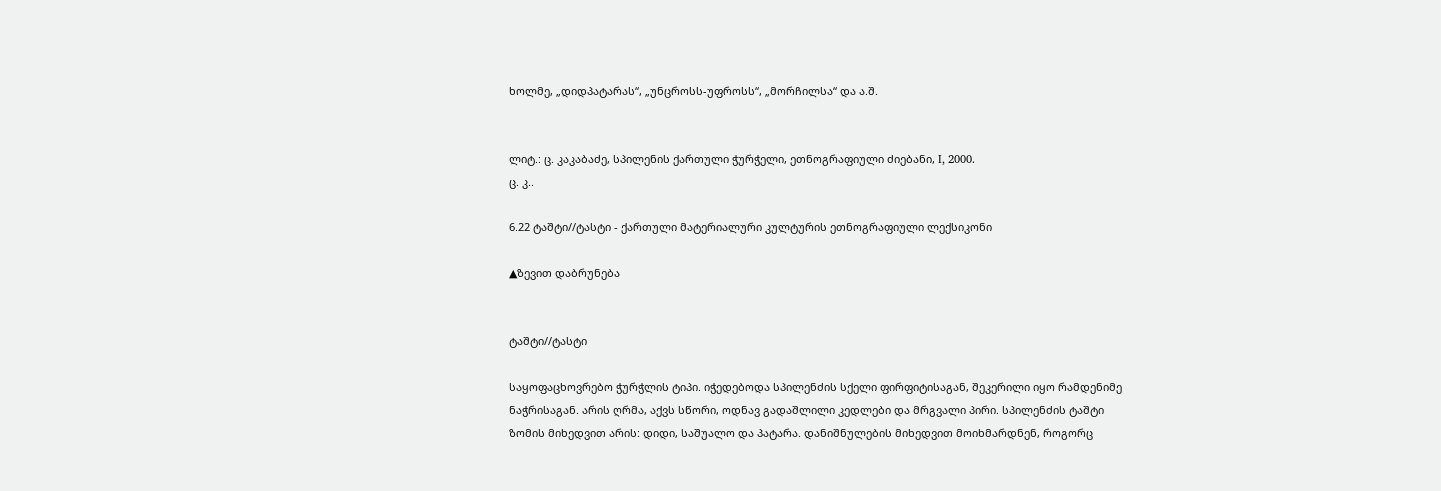ხოლმე, „დიდპატარას“, „უნცროსს-უფროსს“, „მორჩილსა“ და ა.შ.


ლიტ.: ც. კაკაბაძე, სპილენის ქართული ჭურჭელი, ეთნოგრაფიული ძიებანი, I, 2000.
ც. კ..

6.22 ტაშტი//ტასტი - ქართული მატერიალური კულტურის ეთნოგრაფიული ლექსიკონი

▲ზევით დაბრუნება


ტაშტი//ტასტი

საყოფაცხოვრებო ჭურჭლის ტიპი. იჭედებოდა სპილენძის სქელი ფირფიტისაგან, შეკერილი იყო რამდენიმე ნაჭრისაგან. არის ღრმა, აქვს სწორი, ოდნავ გადაშლილი კედლები და მრგვალი პირი. სპილენძის ტაშტი ზომის მიხედვით არის: დიდი, საშუალო და პატარა. დანიშნულების მიხედვით მოიხმარდნენ, როგორც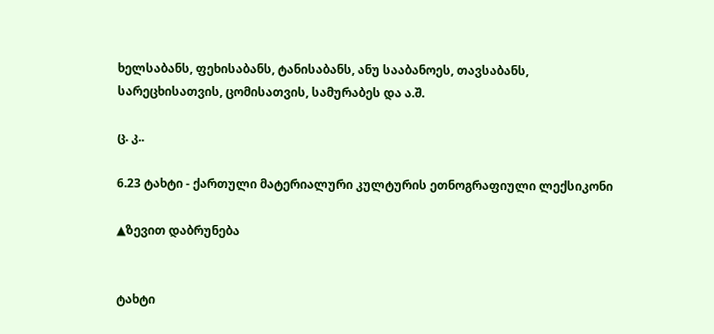ხელსაბანს, ფეხისაბანს, ტანისაბანს, ანუ სააბანოეს, თავსაბანს, სარეცხისათვის, ცომისათვის, სამურაბეს და ა.შ.

ც. კ..

6.23 ტახტი - ქართული მატერიალური კულტურის ეთნოგრაფიული ლექსიკონი

▲ზევით დაბრუნება


ტახტი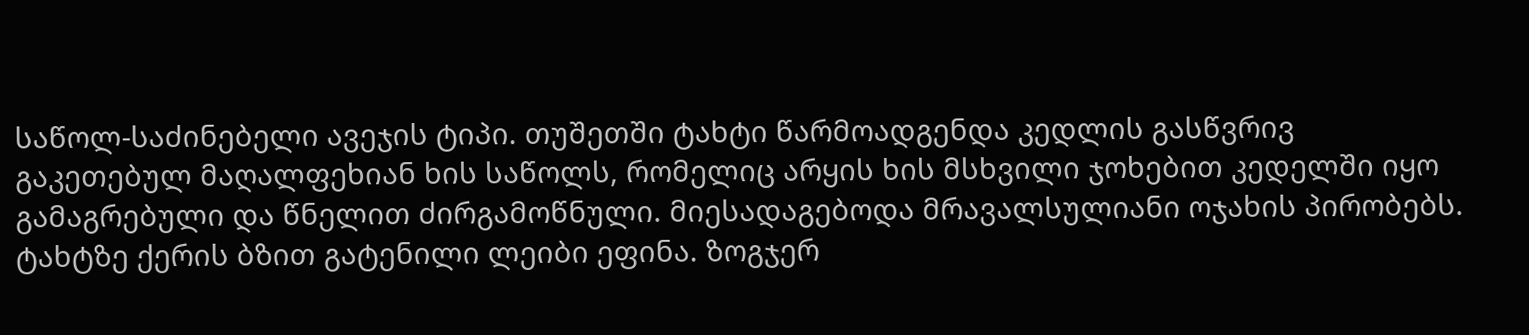საწოლ-საძინებელი ავეჯის ტიპი. თუშეთში ტახტი წარმოადგენდა კედლის გასწვრივ გაკეთებულ მაღალფეხიან ხის საწოლს, რომელიც არყის ხის მსხვილი ჯოხებით კედელში იყო გამაგრებული და წნელით ძირგამოწნული. მიესადაგებოდა მრავალსულიანი ოჯახის პირობებს. ტახტზე ქერის ბზით გატენილი ლეიბი ეფინა. ზოგჯერ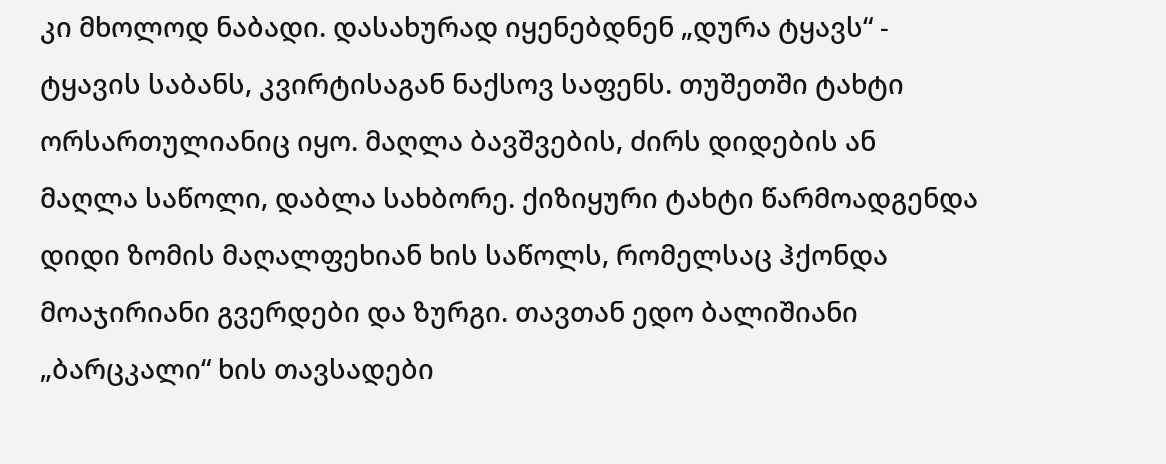კი მხოლოდ ნაბადი. დასახურად იყენებდნენ „დურა ტყავს“ - ტყავის საბანს, კვირტისაგან ნაქსოვ საფენს. თუშეთში ტახტი ორსართულიანიც იყო. მაღლა ბავშვების, ძირს დიდების ან მაღლა საწოლი, დაბლა სახბორე. ქიზიყური ტახტი წარმოადგენდა დიდი ზომის მაღალფეხიან ხის საწოლს, რომელსაც ჰქონდა მოაჯირიანი გვერდები და ზურგი. თავთან ედო ბალიშიანი „ბარცკალი“ ხის თავსადები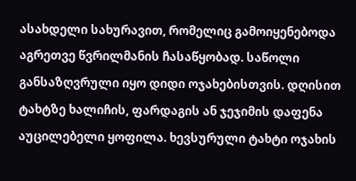ასახდელი სახურავით, რომელიც გამოიყენებოდა აგრეთვე წვრილმანის ჩასაწყობად. საწოლი განსაზღვრული იყო დიდი ოჯახებისთვის. დღისით ტახტზე ხალიჩის, ფარდაგის ან ჯეჯიმის დაფენა აუცილებელი ყოფილა. ხევსურული ტახტი ოჯახის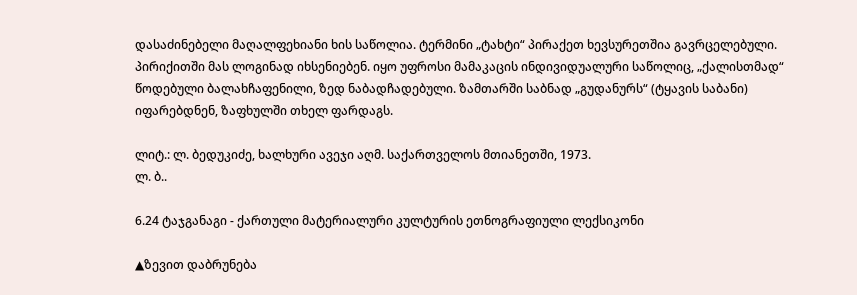დასაძინებელი მაღალფეხიანი ხის საწოლია. ტერმინი „ტახტი“ პირაქეთ ხევსურეთშია გავრცელებული. პირიქითში მას ლოგინად იხსენიებენ. იყო უფროსი მამაკაცის ინდივიდუალური საწოლიც, „ქალისთმად“ წოდებული ბალახჩაფენილი, ზედ ნაბადჩადებული. ზამთარში საბნად „გუდანურს“ (ტყავის საბანი) იფარებდნენ, ზაფხულში თხელ ფარდაგს.

ლიტ.: ლ. ბედუკიძე, ხალხური ავეჯი აღმ. საქართველოს მთიანეთში, 1973.
ლ. ბ..

6.24 ტაჯგანაგი - ქართული მატერიალური კულტურის ეთნოგრაფიული ლექსიკონი

▲ზევით დაბრუნება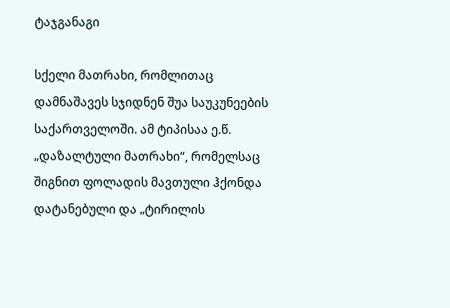ტაჯგანაგი

სქელი მათრახი, რომლითაც დამნაშავეს სჯიდნენ შუა საუკუნეების საქართველოში. ამ ტიპისაა ე.წ. „დაზალტული მათრახი“, რომელსაც შიგნით ფოლადის მავთული ჰქონდა დატანებული და „ტირილის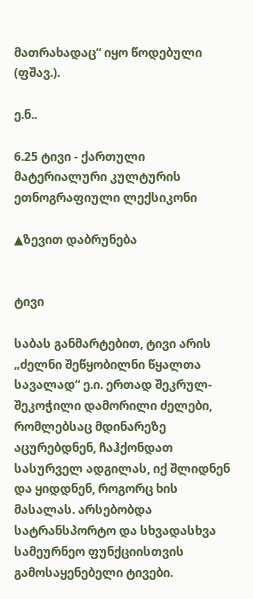მათრახადაც“ იყო წოდებული (ფშავ.).

ე.ნ..

6.25 ტივი - ქართული მატერიალური კულტურის ეთნოგრაფიული ლექსიკონი

▲ზევით დაბრუნება


ტივი

საბას განმარტებით, ტივი არის „ძელნი შეწყობილნი წყალთა სავალად“ ე.ი. ერთად შეკრულ-შეკოჭილი დამორილი ძელები, რომლებსაც მდინარეზე აცურებდნენ, ჩაჰქონდათ სასურველ ადგილას, იქ შლიდნენ და ყიდდნენ, როგორც ხის მასალას. არსებობდა სატრანსპორტო და სხვადასხვა სამეურნეო ფუნქციისთვის გამოსაყენებელი ტივები.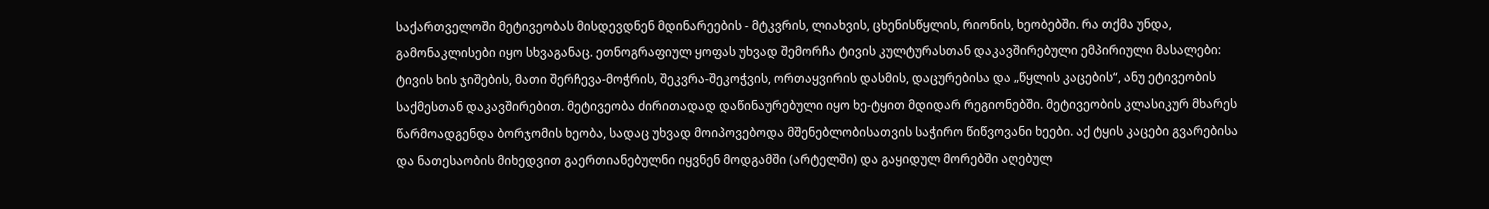საქართველოში მეტივეობას მისდევდნენ მდინარეების - მტკვრის, ლიახვის, ცხენისწყლის, რიონის, ხეობებში. რა თქმა უნდა, გამონაკლისები იყო სხვაგანაც. ეთნოგრაფიულ ყოფას უხვად შემორჩა ტივის კულტურასთან დაკავშირებული ემპირიული მასალები: ტივის ხის ჯიშების, მათი შერჩევა-მოჭრის, შეკვრა-შეკოჭვის, ორთაყვირის დასმის, დაცურებისა და „წყლის კაცების“, ანუ ეტივეობის საქმესთან დაკავშირებით. მეტივეობა ძირითადად დაწინაურებული იყო ხე-ტყით მდიდარ რეგიონებში. მეტივეობის კლასიკურ მხარეს წარმოადგენდა ბორჯომის ხეობა, სადაც უხვად მოიპოვებოდა მშენებლობისათვის საჭირო წიწვოვანი ხეები. აქ ტყის კაცები გვარებისა და ნათესაობის მიხედვით გაერთიანებულნი იყვნენ მოდგამში (არტელში) და გაყიდულ მორებში აღებულ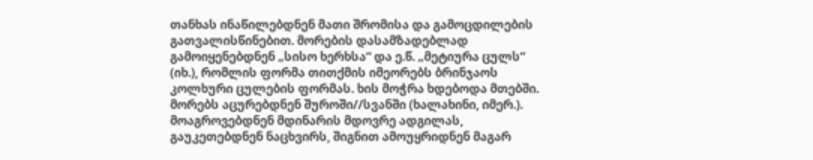თანხას ინაწილებდნენ მათი შრომისა და გამოცდილების გათვალისწინებით. მორების დასამზადებლად გამოიყენებდნენ „სისო ხერხსა“ და ე.წ. „მეტიურა ცულს“ (იხ.), რომლის ფორმა თითქმის იმეორებს ბრინჯაოს კოლხური ცულების ფორმას. ხის მოჭრა ხდებოდა მთებში. მორებს აცურებდნენ შუროში//სვანში (ხალახინი, იმერ.). მოაგროვებდნენ მდინარის მდოვრე ადგილას, გაუკეთებდნენ ნაცხვირს, შიგნით ამოუყრიდნენ მაგარ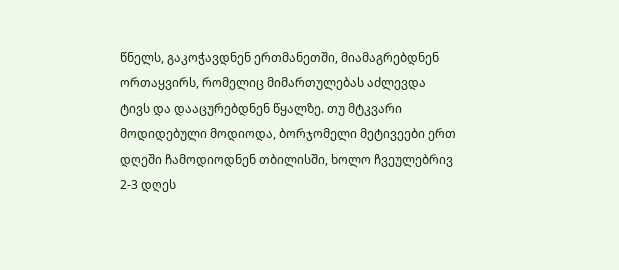წნელს, გაკოჭავდნენ ერთმანეთში, მიამაგრებდნენ ორთაყვირს, რომელიც მიმართულებას აძლევდა ტივს და დააცურებდნენ წყალზე. თუ მტკვარი მოდიდებული მოდიოდა, ბორჯომელი მეტივეები ერთ დღეში ჩამოდიოდნენ თბილისში, ხოლო ჩვეულებრივ 2-3 დღეს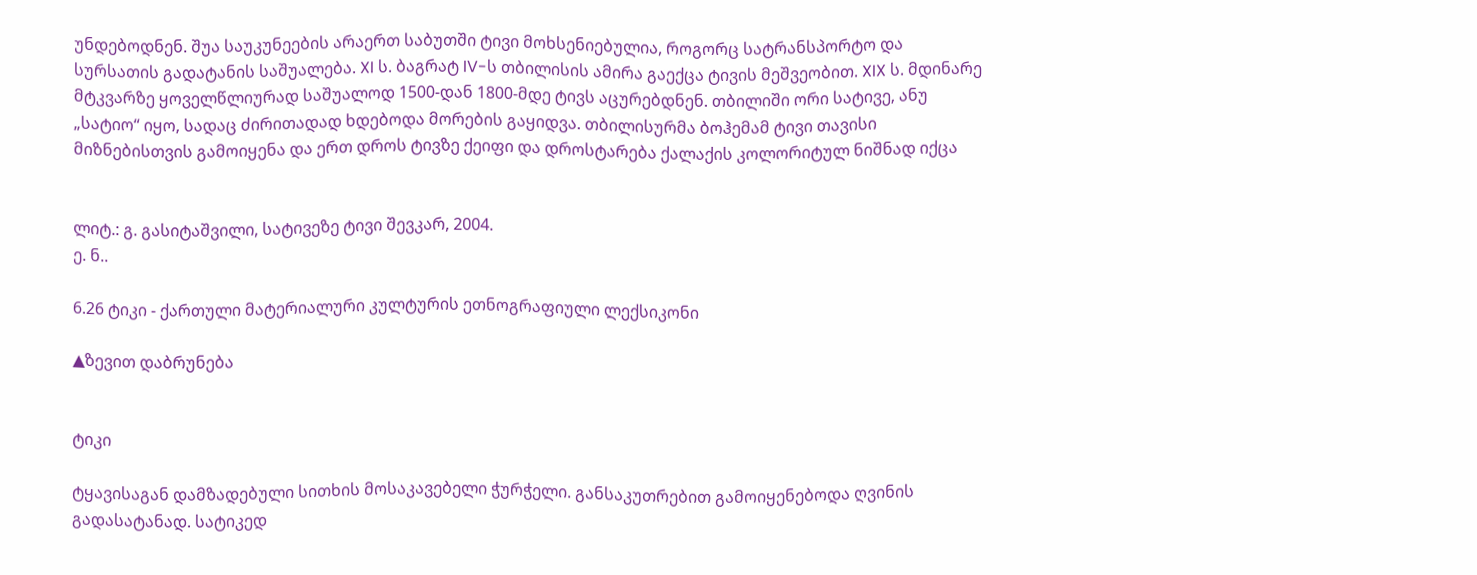უნდებოდნენ. შუა საუკუნეების არაერთ საბუთში ტივი მოხსენიებულია, როგორც სატრანსპორტო და სურსათის გადატანის საშუალება. XI ს. ბაგრატ IV-ს თბილისის ამირა გაექცა ტივის მეშვეობით. XIX ს. მდინარე მტკვარზე ყოველწლიურად საშუალოდ 1500-დან 1800-მდე ტივს აცურებდნენ. თბილიში ორი სატივე, ანუ „სატიო“ იყო, სადაც ძირითადად ხდებოდა მორების გაყიდვა. თბილისურმა ბოჰემამ ტივი თავისი მიზნებისთვის გამოიყენა და ერთ დროს ტივზე ქეიფი და დროსტარება ქალაქის კოლორიტულ ნიშნად იქცა


ლიტ.: გ. გასიტაშვილი, სატივეზე ტივი შევკარ, 2004.
ე. ნ..

6.26 ტიკი - ქართული მატერიალური კულტურის ეთნოგრაფიული ლექსიკონი

▲ზევით დაბრუნება


ტიკი

ტყავისაგან დამზადებული სითხის მოსაკავებელი ჭურჭელი. განსაკუთრებით გამოიყენებოდა ღვინის გადასატანად. სატიკედ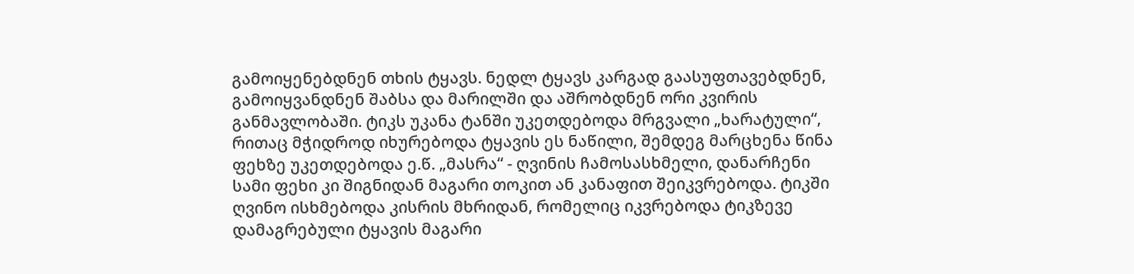გამოიყენებდნენ თხის ტყავს. ნედლ ტყავს კარგად გაასუფთავებდნენ, გამოიყვანდნენ შაბსა და მარილში და აშრობდნენ ორი კვირის განმავლობაში. ტიკს უკანა ტანში უკეთდებოდა მრგვალი „ხარატული“, რითაც მჭიდროდ იხურებოდა ტყავის ეს ნაწილი, შემდეგ მარცხენა წინა ფეხზე უკეთდებოდა ე.წ. „მასრა“ - ღვინის ჩამოსასხმელი, დანარჩენი სამი ფეხი კი შიგნიდან მაგარი თოკით ან კანაფით შეიკვრებოდა. ტიკში ღვინო ისხმებოდა კისრის მხრიდან, რომელიც იკვრებოდა ტიკზევე დამაგრებული ტყავის მაგარი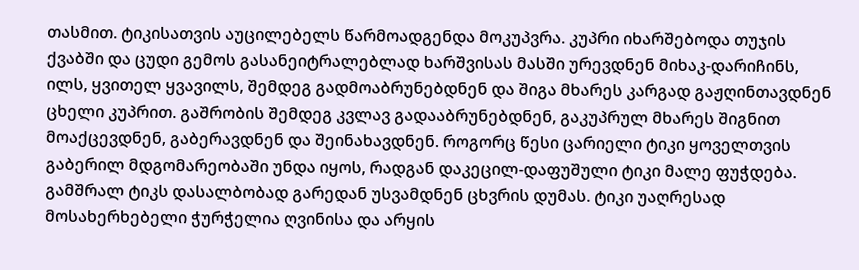თასმით. ტიკისათვის აუცილებელს წარმოადგენდა მოკუპვრა. კუპრი იხარშებოდა თუჯის ქვაბში და ცუდი გემოს გასანეიტრალებლად ხარშვისას მასში ურევდნენ მიხაკ-დარიჩინს, ილს, ყვითელ ყვავილს, შემდეგ გადმოაბრუნებდნენ და შიგა მხარეს კარგად გაჟღინთავდნენ ცხელი კუპრით. გაშრობის შემდეგ კვლავ გადააბრუნებდნენ, გაკუპრულ მხარეს შიგნით მოაქცევდნენ, გაბერავდნენ და შეინახავდნენ. როგორც წესი ცარიელი ტიკი ყოველთვის გაბერილ მდგომარეობაში უნდა იყოს, რადგან დაკეცილ-დაფუშული ტიკი მალე ფუჭდება. გამშრალ ტიკს დასალბობად გარედან უსვამდნენ ცხვრის დუმას. ტიკი უაღრესად მოსახერხებელი ჭურჭელია ღვინისა და არყის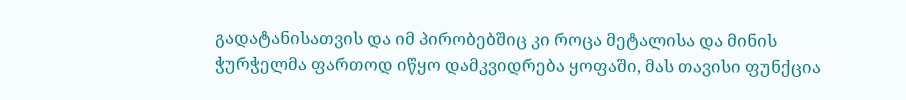გადატანისათვის და იმ პირობებშიც კი როცა მეტალისა და მინის ჭურჭელმა ფართოდ იწყო დამკვიდრება ყოფაში, მას თავისი ფუნქცია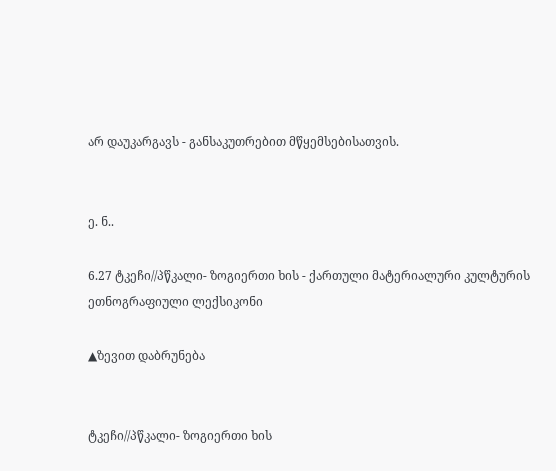არ დაუკარგავს - განსაკუთრებით მწყემსებისათვის.


ე. ნ..

6.27 ტკეჩი//პწკალი- ზოგიერთი ხის - ქართული მატერიალური კულტურის ეთნოგრაფიული ლექსიკონი

▲ზევით დაბრუნება


ტკეჩი//პწკალი- ზოგიერთი ხის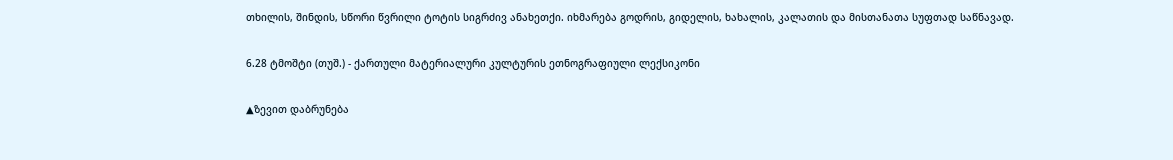თხილის, შინდის, სწორი წვრილი ტოტის სიგრძივ ანახეთქი. იხმარება გოდრის, გიდელის, ხახალის, კალათის და მისთანათა სუფთად საწნავად.

6.28 ტმოშტი (თუშ.) - ქართული მატერიალური კულტურის ეთნოგრაფიული ლექსიკონი

▲ზევით დაბრუნება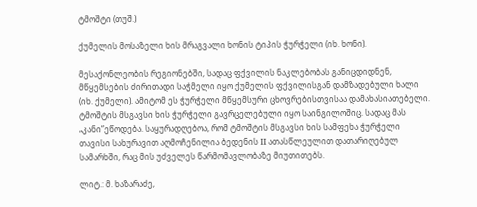ტმოშტი (თუშ.)

ქუმელის მოსაზელი ხის მრაგვალი ხონის ტიპის ჭურჭელი (იხ. ხონი).

მესაქონლეობის რეგიონებში, სადაც ფქვილის ნაკლებობას განიცდიდნენ, მწყემსების ძირითადი საჭმელი იყო ქუმელის ფქვილისგან დამზადებული ხალი (იხ. ქუმელი). ამიტომ ეს ჭურჭელი მწყემსური ცხოვრებისთვისაა დამახასიათებელი. ტმოშტის მსგავსი ხის ჭურჭელი გავრცელებული იყო საინგილოშიც. სადაც მას „კანი”ეწოდება. საყურადღებოა, რომ ტმოშტის მსგავსი ხის სამფეხა ჭურჭელი თავისი სახურავით აღმოჩენილია ბედენის II ათასწლეულით დათარიღებულ სამარხში, რაც მის უძველეს წარმომავლობაზე მიუთითებს.

ლიტ.: მ. ხაზარაძე,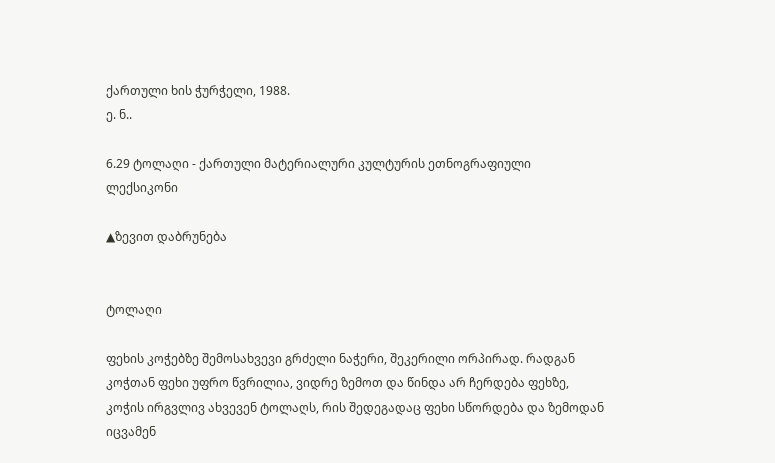ქართული ხის ჭურჭელი, 1988.
ე. ნ..

6.29 ტოლაღი - ქართული მატერიალური კულტურის ეთნოგრაფიული ლექსიკონი

▲ზევით დაბრუნება


ტოლაღი

ფეხის კოჭებზე შემოსახვევი გრძელი ნაჭერი, შეკერილი ორპირად. რადგან კოჭთან ფეხი უფრო წვრილია, ვიდრე ზემოთ და წინდა არ ჩერდება ფეხზე, კოჭის ირგვლივ ახვევენ ტოლაღს, რის შედეგადაც ფეხი სწორდება და ზემოდან იცვამენ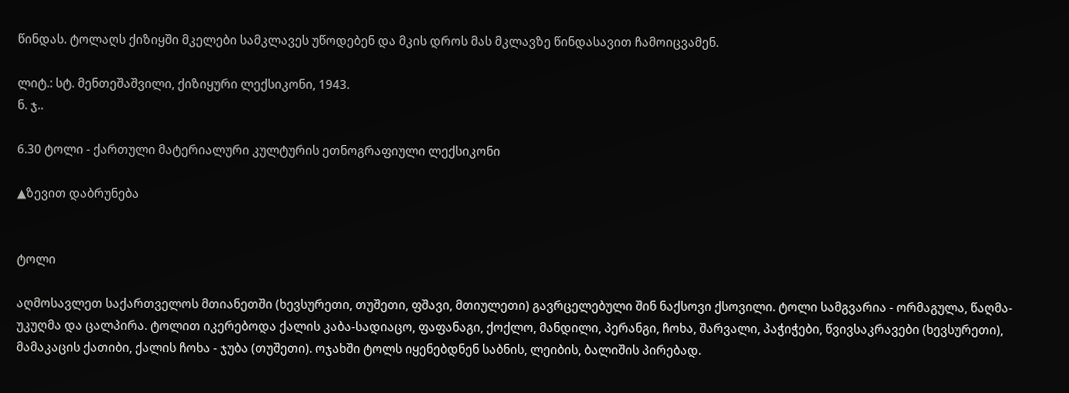წინდას. ტოლაღს ქიზიყში მკელები სამკლავეს უწოდებენ და მკის დროს მას მკლავზე წინდასავით ჩამოიცვამენ.

ლიტ.: სტ. მენთეშაშვილი, ქიზიყური ლექსიკონი, 1943.
ნ. ჯ..

6.30 ტოლი - ქართული მატერიალური კულტურის ეთნოგრაფიული ლექსიკონი

▲ზევით დაბრუნება


ტოლი

აღმოსავლეთ საქართველოს მთიანეთში (ხევსურეთი, თუშეთი, ფშავი, მთიულეთი) გავრცელებული შინ ნაქსოვი ქსოვილი. ტოლი სამგვარია - ორმაგულა, წაღმა-უკუღმა და ცალპირა. ტოლით იკერებოდა ქალის კაბა-სადიაცო, ფაფანაგი, ქოქლო, მანდილი, პერანგი, ჩოხა, შარვალი, პაჭიჭები, წვივსაკრავები (ხევსურეთი), მამაკაცის ქათიბი, ქალის ჩოხა - ჯუბა (თუშეთი). ოჯახში ტოლს იყენებდნენ საბნის, ლეიბის, ბალიშის პირებად.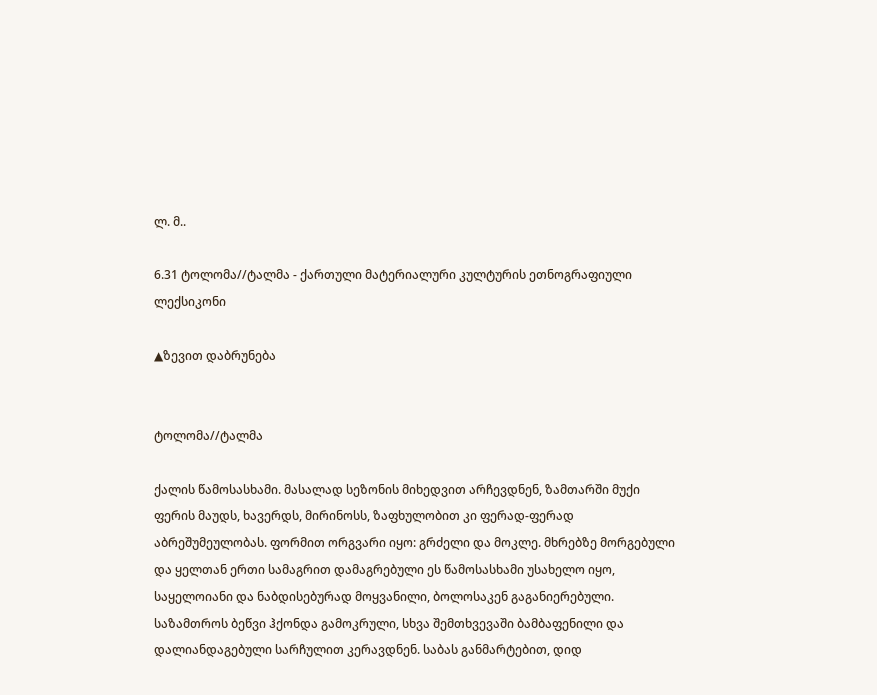ლ. მ..

6.31 ტოლომა//ტალმა - ქართული მატერიალური კულტურის ეთნოგრაფიული ლექსიკონი

▲ზევით დაბრუნება


ტოლომა//ტალმა

ქალის წამოსასხამი. მასალად სეზონის მიხედვით არჩევდნენ, ზამთარში მუქი ფერის მაუდს, ხავერდს, მირინოსს, ზაფხულობით კი ფერად-ფერად აბრეშუმეულობას. ფორმით ორგვარი იყო: გრძელი და მოკლე. მხრებზე მორგებული და ყელთან ერთი სამაგრით დამაგრებული ეს წამოსასხამი უსახელო იყო, საყელოიანი და ნაბდისებურად მოყვანილი, ბოლოსაკენ გაგანიერებული. საზამთროს ბეწვი ჰქონდა გამოკრული, სხვა შემთხვევაში ბამბაფენილი და დალიანდაგებული სარჩულით კერავდნენ. საბას განმარტებით, დიდ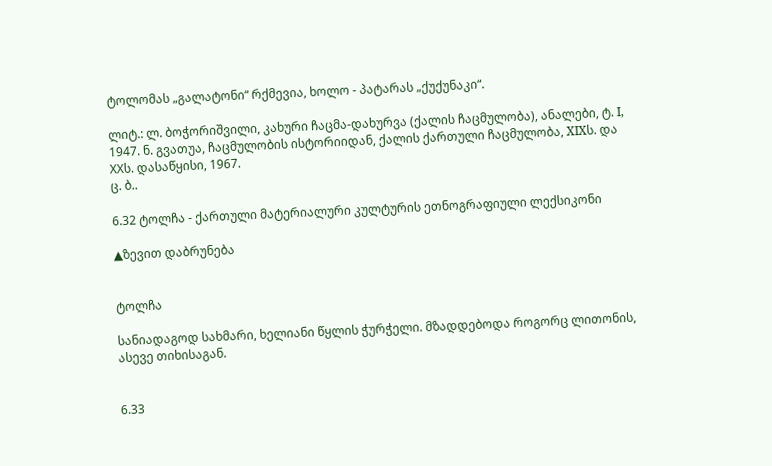ტოლომას „გალატონი“ რქმევია, ხოლო - პატარას „ქუქუნაკი“.

ლიტ.: ლ. ბოჭორიშვილი, კახური ჩაცმა-დახურვა (ქალის ჩაცმულობა), ანალები, ტ. I, 1947. ნ. გვათუა, ჩაცმულობის ისტორიიდან, ქალის ქართული ჩაცმულობა, XIXს. და XXს. დასაწყისი, 1967.
ც. ბ..

6.32 ტოლჩა - ქართული მატერიალური კულტურის ეთნოგრაფიული ლექსიკონი

▲ზევით დაბრუნება


ტოლჩა

სანიადაგოდ სახმარი, ხელიანი წყლის ჭურჭელი. მზადდებოდა როგორც ლითონის, ასევე თიხისაგან.


6.33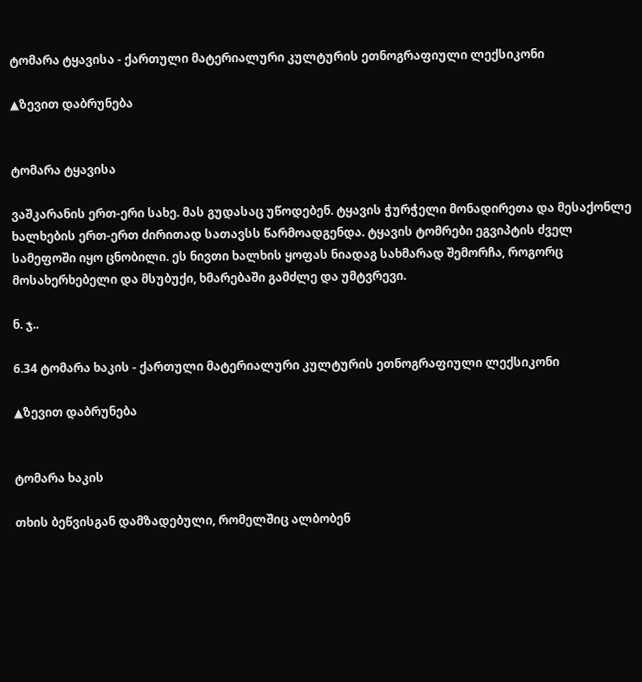ტომარა ტყავისა - ქართული მატერიალური კულტურის ეთნოგრაფიული ლექსიკონი

▲ზევით დაბრუნება


ტომარა ტყავისა

ვაშკარანის ერთ-ერი სახე. მას გუდასაც უწოდებენ. ტყავის ჭურჭელი მონადირეთა და მესაქონლე ხალხების ერთ-ერთ ძირითად სათავსს წარმოადგენდა. ტყავის ტომრები ეგვიპტის ძველ სამეფოში იყო ცნობილი. ეს ნივთი ხალხის ყოფას ნიადაგ სახმარად შემორჩა, როგორც მოსახერხებელი და მსუბუქი, ხმარებაში გამძლე და უმტვრევი.

ნ. ჯ..

6.34 ტომარა ხაკის - ქართული მატერიალური კულტურის ეთნოგრაფიული ლექსიკონი

▲ზევით დაბრუნება


ტომარა ხაკის

თხის ბეწვისგან დამზადებული, რომელშიც ალბობენ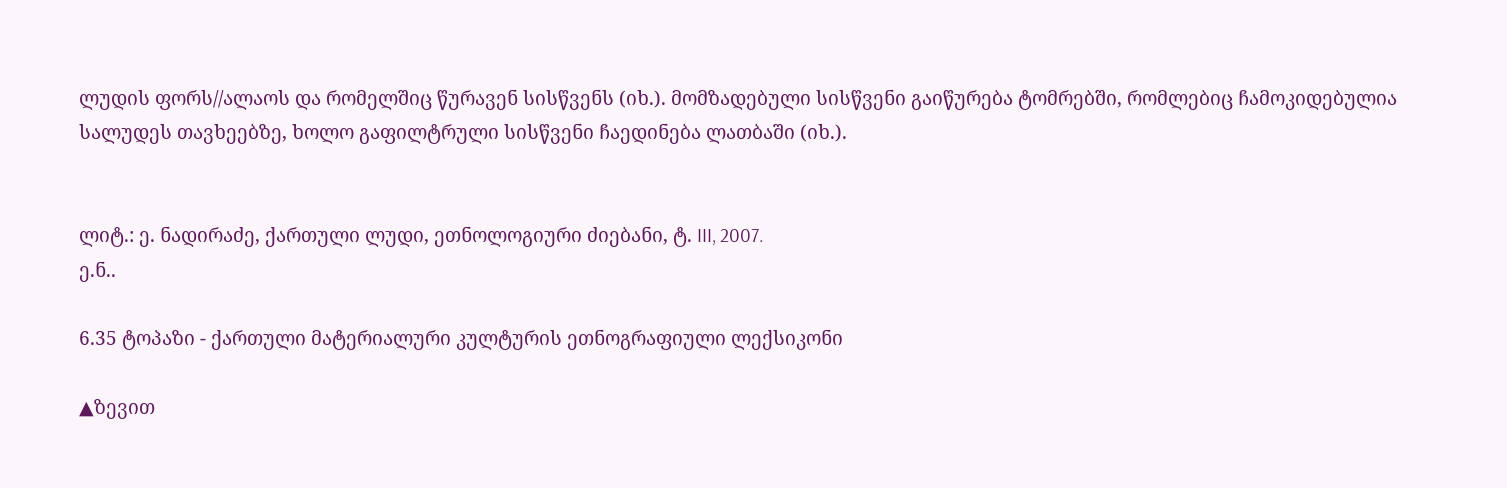ლუდის ფორს//ალაოს და რომელშიც წურავენ სისწვენს (იხ.). მომზადებული სისწვენი გაიწურება ტომრებში, რომლებიც ჩამოკიდებულია სალუდეს თავხეებზე, ხოლო გაფილტრული სისწვენი ჩაედინება ლათბაში (იხ.).


ლიტ.: ე. ნადირაძე, ქართული ლუდი, ეთნოლოგიური ძიებანი, ტ. III, 2007.
ე.ნ..

6.35 ტოპაზი - ქართული მატერიალური კულტურის ეთნოგრაფიული ლექსიკონი

▲ზევით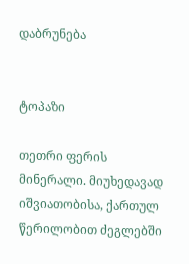დაბრუნება


ტოპაზი

თეთრი ფერის მინერალი. მიუხედავად იშვიათობისა, ქართულ წერილობით ძეგლებში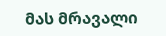მას მრავალი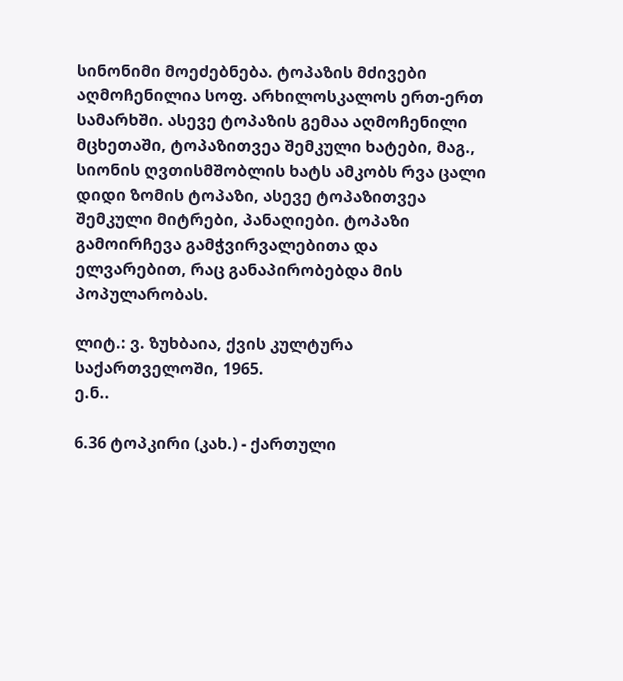სინონიმი მოეძებნება. ტოპაზის მძივები აღმოჩენილია სოფ. არხილოსკალოს ერთ-ერთ სამარხში. ასევე ტოპაზის გემაა აღმოჩენილი მცხეთაში, ტოპაზითვეა შემკული ხატები, მაგ., სიონის ღვთისმშობლის ხატს ამკობს რვა ცალი დიდი ზომის ტოპაზი, ასევე ტოპაზითვეა შემკული მიტრები, პანაღიები. ტოპაზი გამოირჩევა გამჭვირვალებითა და ელვარებით, რაც განაპირობებდა მის პოპულარობას.

ლიტ.: ვ. ზუხბაია, ქვის კულტურა საქართველოში, 1965.
ე.ნ..

6.36 ტოპკირი (კახ.) - ქართული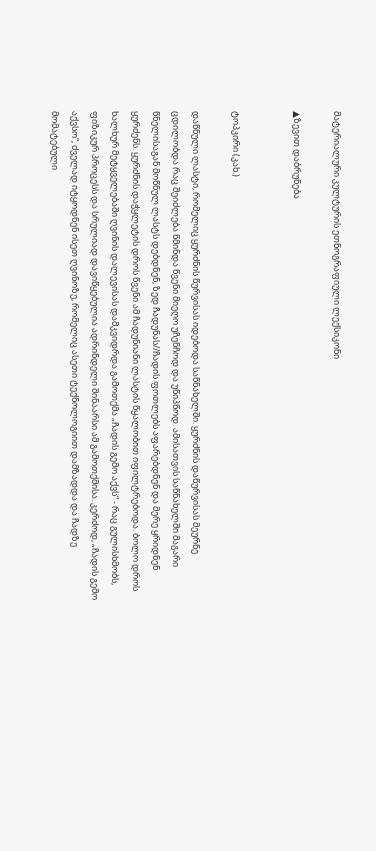მატერიალური კულტურის ეთნოგრაფიული ლექსიკონი

▲ზევით დაბრუნება


ტოპკირი (კახ.)

დაწნული ლასტი, რომელიც ყურძნის წურვისას იდებოდა საწნახელში. ყურძნის დაწურვისას მეურნე ცდილობდა რაც შეიძლება წმინდა წვენი მიეღო უჩენჩოდ და უწიპწოდ. ამისათვის საწნახელში მაგარი წნელისაგან მოწნულ ლასტს დებდნენ, ზედ ჩადუნას//ჩადის ფოთლებს აფარებდნენ და მერე ყრიდნენ ყურძენს. ყურძნის დაჭყლეტის დროს წვენი ამ ჩადუნიანი ლასტის წყალობით იფილტრებოდა. ბოლო დროს ხალხურ მეტყველებაში ღვინის დალევისას დამკვიდრდა გამოთქმა „ჩადის გემო აქვს“ - რაც გულისხმობს, ფიზიკურ პროცესს და სრულიად დავიწყებულია ადრინდელი შინაარსი ამ გამოთქმისა. კერძოდ, „ჩადის გემო აქვსო“, ძველად იტყოდნენ ისეთ ღვინოზე, რომელიც ასეთი ტექნოლოგიით დამზადდა და ჩადზე მომატებული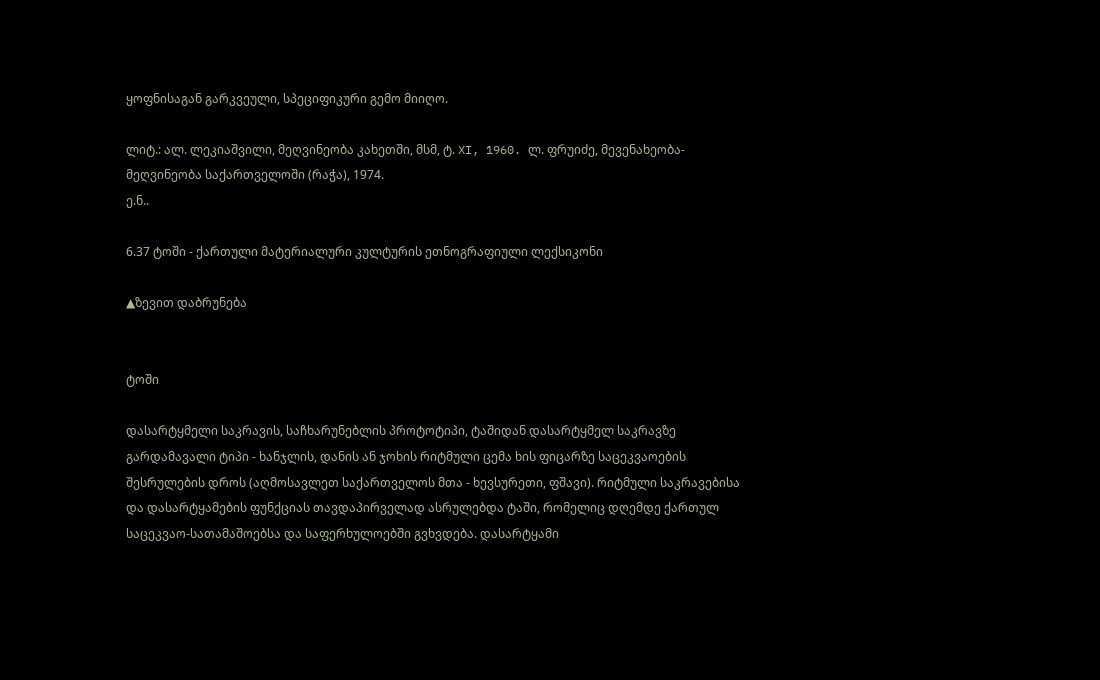ყოფნისაგან გარკვეული, სპეციფიკური გემო მიიღო.

ლიტ.: ალ. ლეკიაშვილი, მეღვინეობა კახეთში, მსმ, ტ. XI, 1960. ლ. ფრუიძე, მევენახეობა-მეღვინეობა საქართველოში (რაჭა), 1974.
ე.ნ..

6.37 ტოში - ქართული მატერიალური კულტურის ეთნოგრაფიული ლექსიკონი

▲ზევით დაბრუნება


ტოში

დასარტყმელი საკრავის, საჩხარუნებლის პროტოტიპი, ტაშიდან დასარტყმელ საკრავზე გარდამავალი ტიპი - ხანჯლის, დანის ან ჯოხის რიტმული ცემა ხის ფიცარზე საცეკვაოების შესრულების დროს (აღმოსავლეთ საქართველოს მთა - ხევსურეთი, ფშავი). რიტმული საკრავებისა და დასარტყამების ფუნქციას თავდაპირველად ასრულებდა ტაში, რომელიც დღემდე ქართულ საცეკვაო-სათამაშოებსა და საფერხულოებში გვხვდება. დასარტყამი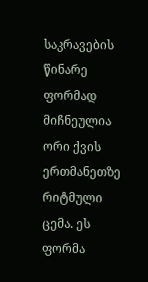საკრავების წინარე ფორმად მიჩნეულია ორი ქვის ერთმანეთზე რიტმული ცემა. ეს ფორმა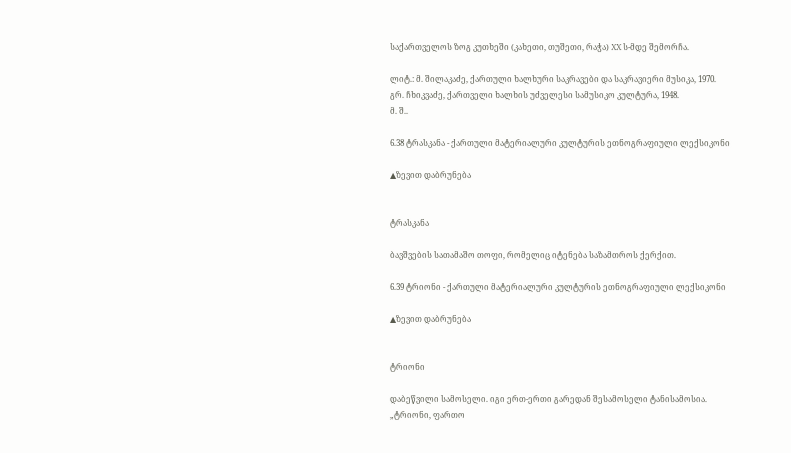საქართველოს ზოგ კუთხეში (კახეთი, თუშეთი, რაჭა) XX ს-მდე შემორჩა.

ლიტ.: მ. შილაკაძე, ქართული ხალხური საკრავები და საკრავიერი მუსიკა, 1970. გრ. ჩხიკვაძე, ქართველი ხალხის უძველესი სამუსიკო კულტურა, 1948.
მ. შ..

6.38 ტრასკანა - ქართული მატერიალური კულტურის ეთნოგრაფიული ლექსიკონი

▲ზევით დაბრუნება


ტრასკანა

ბავშვების სათამაშო თოფი, რომელიც იტენება საზამთროს ქერქით.

6.39 ტრიონი - ქართული მატერიალური კულტურის ეთნოგრაფიული ლექსიკონი

▲ზევით დაბრუნება


ტრიონი

დაბეწვილი სამოსელი. იგი ერთ-ერთი გარედან შესამოსელი ტანისამოსია. „ტრიონი, ფართო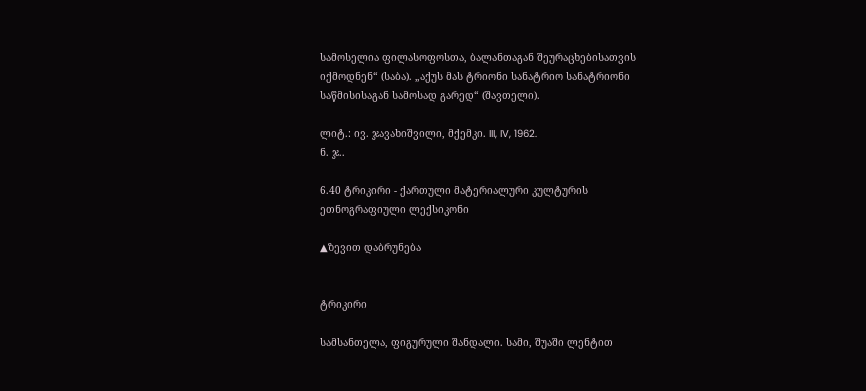სამოსელია ფილასოფოსთა, ბალანთაგან შეურაცხებისათვის იქმოდნენ“ (საბა). „აქუს მას ტრიონი სანატრიო სანატრიონი საწმისისაგან სამოსად გარედ“ (შავთელი).

ლიტ.: ივ. ჯავახიშვილი, მქემკი. III, IV, 1962.
ნ. ჯ..

6.40 ტრიკირი - ქართული მატერიალური კულტურის ეთნოგრაფიული ლექსიკონი

▲ზევით დაბრუნება


ტრიკირი

სამსანთელა, ფიგურული შანდალი. სამი, შუაში ლენტით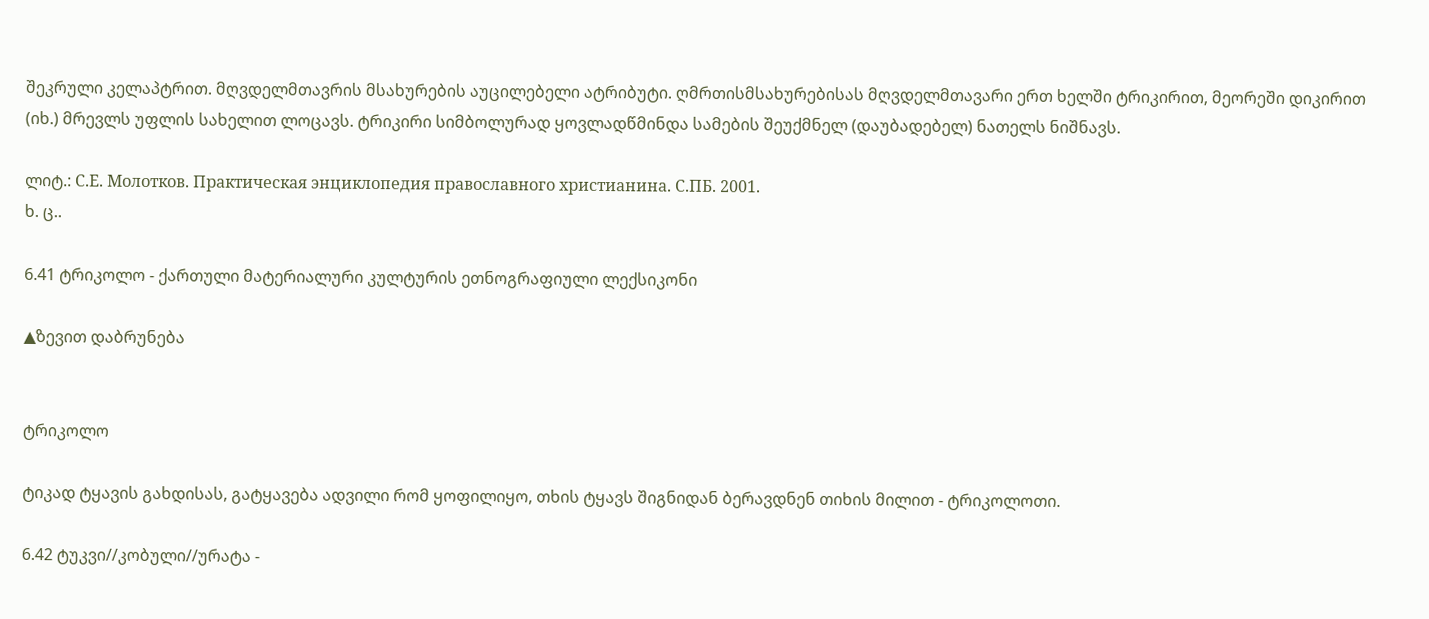შეკრული კელაპტრით. მღვდელმთავრის მსახურების აუცილებელი ატრიბუტი. ღმრთისმსახურებისას მღვდელმთავარი ერთ ხელში ტრიკირით, მეორეში დიკირით (იხ.) მრევლს უფლის სახელით ლოცავს. ტრიკირი სიმბოლურად ყოვლადწმინდა სამების შეუქმნელ (დაუბადებელ) ნათელს ნიშნავს.

ლიტ.: С.Е. Молотков. Практическая энциклопедия православного христианина. С.ПБ. 2001.
ხ. ც..

6.41 ტრიკოლო - ქართული მატერიალური კულტურის ეთნოგრაფიული ლექსიკონი

▲ზევით დაბრუნება


ტრიკოლო

ტიკად ტყავის გახდისას, გატყავება ადვილი რომ ყოფილიყო, თხის ტყავს შიგნიდან ბერავდნენ თიხის მილით - ტრიკოლოთი.

6.42 ტუკვი//კობული//ურატა -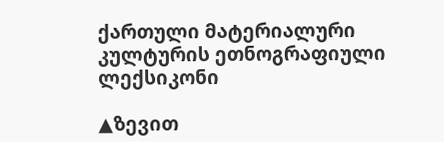ქართული მატერიალური კულტურის ეთნოგრაფიული ლექსიკონი

▲ზევით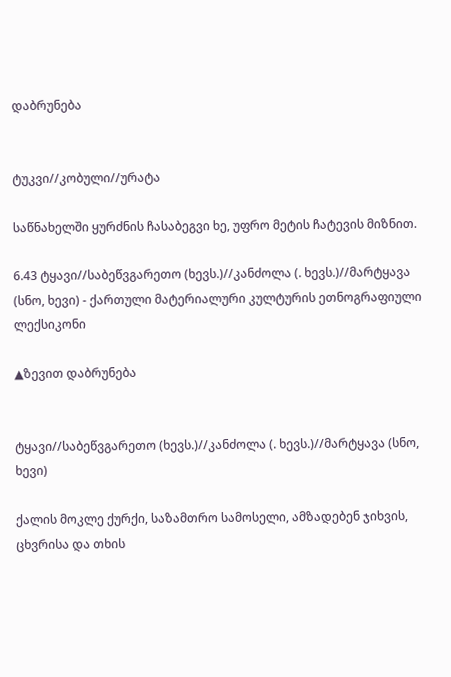დაბრუნება


ტუკვი//კობული//ურატა

საწნახელში ყურძნის ჩასაბეგვი ხე, უფრო მეტის ჩატევის მიზნით.

6.43 ტყავი//საბეწვგარეთო (ხევს.)//კანძოლა (. ხევს.)//მარტყავა (სნო, ხევი) - ქართული მატერიალური კულტურის ეთნოგრაფიული ლექსიკონი

▲ზევით დაბრუნება


ტყავი//საბეწვგარეთო (ხევს.)//კანძოლა (. ხევს.)//მარტყავა (სნო, ხევი)

ქალის მოკლე ქურქი, საზამთრო სამოსელი, ამზადებენ ჯიხვის, ცხვრისა და თხის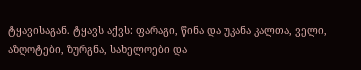ტყავისაგან. ტყავს აქვს: ფარაგი, წინა და უკანა კალთა, ველი, აზღოტები, ზურგნა, სახელოები და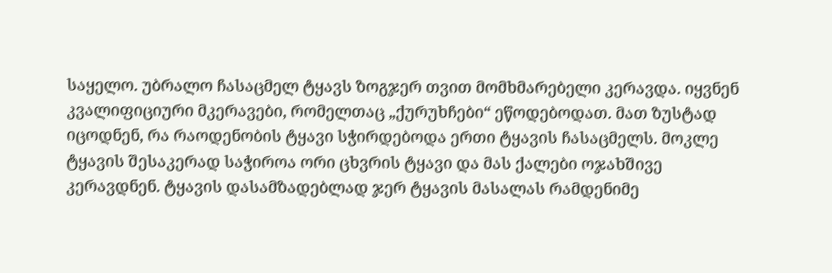საყელო. უბრალო ჩასაცმელ ტყავს ზოგჯერ თვით მომხმარებელი კერავდა. იყვნენ კვალიფიციური მკერავები, რომელთაც „ქურუხჩები“ ეწოდებოდათ. მათ ზუსტად იცოდნენ, რა რაოდენობის ტყავი სჭირდებოდა ერთი ტყავის ჩასაცმელს. მოკლე ტყავის შესაკერად საჭიროა ორი ცხვრის ტყავი და მას ქალები ოჯახშივე კერავდნენ. ტყავის დასამზადებლად ჯერ ტყავის მასალას რამდენიმე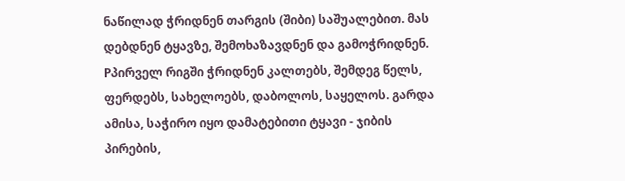ნაწილად ჭრიდნენ თარგის (შიბი) საშუალებით. მას დებდნენ ტყავზე, შემოხაზავდნენ და გამოჭრიდნენ. Pპირველ რიგში ჭრიდნენ კალთებს, შემდეგ წელს, ფერდებს, სახელოებს, დაბოლოს, საყელოს. გარდა ამისა, საჭირო იყო დამატებითი ტყავი - ჯიბის პირების,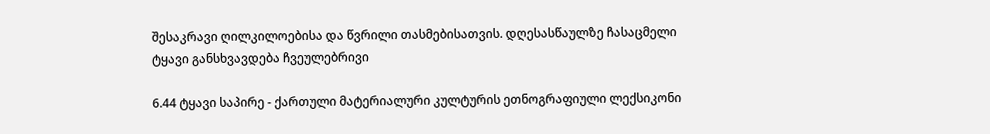შესაკრავი ღილკილოებისა და წვრილი თასმებისათვის. დღესასწაულზე ჩასაცმელი ტყავი განსხვავდება ჩვეულებრივი

6.44 ტყავი საპირე - ქართული მატერიალური კულტურის ეთნოგრაფიული ლექსიკონი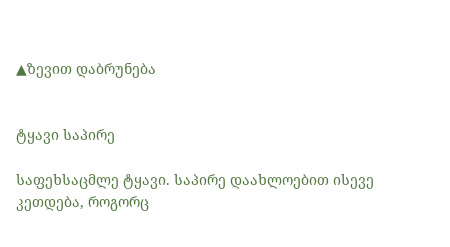▲ზევით დაბრუნება


ტყავი საპირე

საფეხსაცმლე ტყავი. საპირე დაახლოებით ისევე კეთდება, როგორც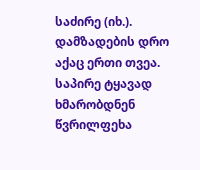საძირე (იხ.). დამზადების დრო აქაც ერთი თვეა. საპირე ტყავად ხმარობდნენ წვრილფეხა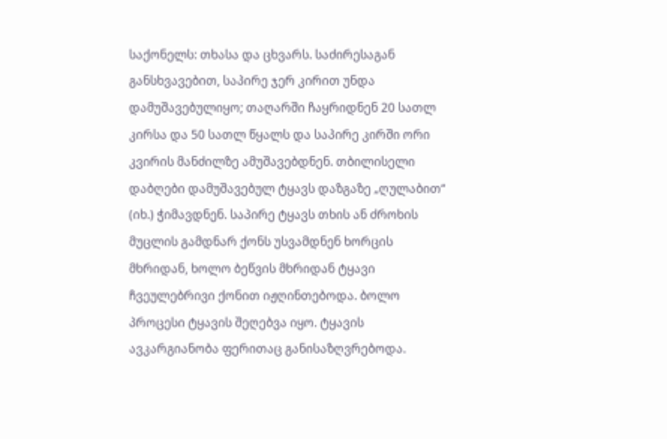საქონელს: თხასა და ცხვარს. საძირესაგან განსხვავებით, საპირე ჯერ კირით უნდა დამუშავებულიყო; თაღარში ჩაყრიდნენ 20 სათლ კირსა და 50 სათლ წყალს და საპირე კირში ორი კვირის მანძილზე ამუშავებდნენ. თბილისელი დაბღები დამუშავებულ ტყავს დაზგაზე „ღულაბით“ (იხ.) ჭიმავდნენ. საპირე ტყავს თხის ან ძროხის მუცლის გამდნარ ქონს უსვამდნენ ხორცის მხრიდან, ხოლო ბეწვის მხრიდან ტყავი ჩვეულებრივი ქონით იჟღინთებოდა. ბოლო პროცესი ტყავის შეღებვა იყო. ტყავის ავკარგიანობა ფერითაც განისაზღვრებოდა.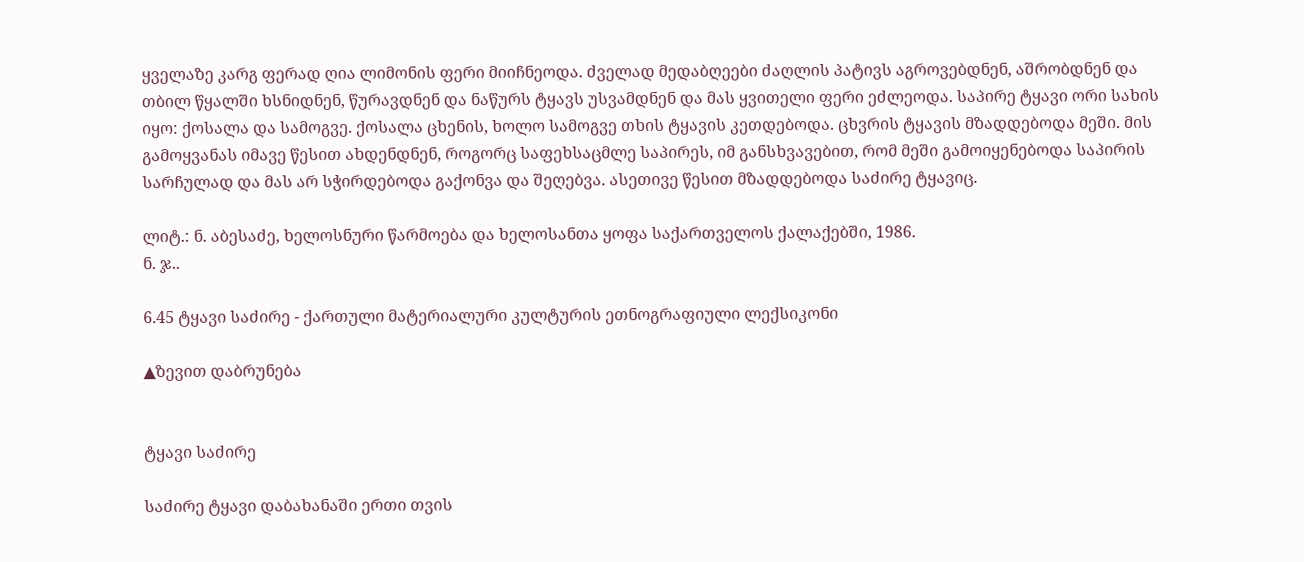ყველაზე კარგ ფერად ღია ლიმონის ფერი მიიჩნეოდა. ძველად მედაბღეები ძაღლის პატივს აგროვებდნენ, აშრობდნენ და თბილ წყალში ხსნიდნენ, წურავდნენ და ნაწურს ტყავს უსვამდნენ და მას ყვითელი ფერი ეძლეოდა. საპირე ტყავი ორი სახის იყო: ქოსალა და სამოგვე. ქოსალა ცხენის, ხოლო სამოგვე თხის ტყავის კეთდებოდა. ცხვრის ტყავის მზადდებოდა მეში. მის გამოყვანას იმავე წესით ახდენდნენ, როგორც საფეხსაცმლე საპირეს, იმ განსხვავებით, რომ მეში გამოიყენებოდა საპირის სარჩულად და მას არ სჭირდებოდა გაქონვა და შეღებვა. ასეთივე წესით მზადდებოდა საძირე ტყავიც.

ლიტ.: ნ. აბესაძე, ხელოსნური წარმოება და ხელოსანთა ყოფა საქართველოს ქალაქებში, 1986.
ნ. ჯ..

6.45 ტყავი საძირე - ქართული მატერიალური კულტურის ეთნოგრაფიული ლექსიკონი

▲ზევით დაბრუნება


ტყავი საძირე

საძირე ტყავი დაბახანაში ერთი თვის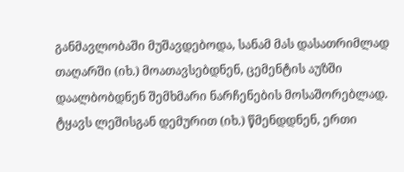განმავლობაში მუშავდებოდა, სანამ მას დასათრიმლად თაღარში (იხ.) მოათავსებდნენ, ცემენტის აუზში დაალბობდნენ შემხმარი ნარჩენების მოსაშორებლად. ტყავს ლეშისგან დემურით (იხ.) წმენდდნენ, ერთი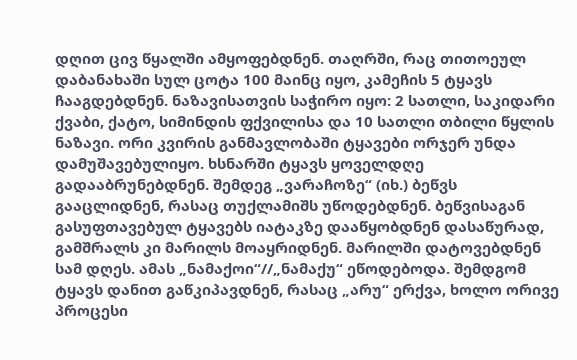დღით ცივ წყალში ამყოფებდნენ. თაღრში, რაც თითოეულ დაბანახაში სულ ცოტა 100 მაინც იყო, კამეჩის 5 ტყავს ჩააგდებდნენ. ნაზავისათვის საჭირო იყო: 2 სათლი, საკიდარი ქვაბი, ქატო, სიმინდის ფქვილისა და 10 სათლი თბილი წყლის ნაზავი. ორი კვირის განმავლობაში ტყავები ორჯერ უნდა დამუშავებულიყო. ხსნარში ტყავს ყოველდღე გადააბრუნებდნენ. შემდეგ „ვარაჩოზე“ (იხ.) ბეწვს გააცლიდნენ, რასაც თუქლამიშს უწოდებდნენ. ბეწვისაგან გასუფთავებულ ტყავებს იატაკზე დააწყობდნენ დასაწურად, გამშრალს კი მარილს მოაყრიდნენ. მარილში დატოვებდნენ სამ დღეს. ამას „ნამაქოი“//„ნამაქუ“ ეწოდებოდა. შემდგომ ტყავს დანით გაწკიპავდნენ, რასაც „არუ“ ერქვა, ხოლო ორივე პროცესი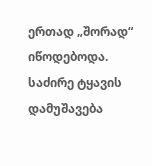ერთად „შორად“ იწოდებოდა. საძირე ტყავის დამუშავება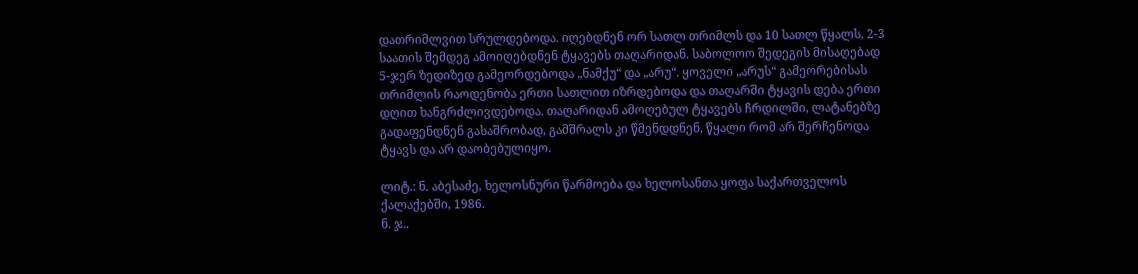დათრიმლვით სრულდებოდა. იღებდნენ ორ სათლ თრიმლს და 10 სათლ წყალს, 2-3 საათის შემდეგ ამოიღებდნენ ტყავებს თაღარიდან. საბოლოო შედეგის მისაღებად 5-ჯერ ზედიზედ გამეორდებოდა „ნამქუ“ და „არუ“. ყოველი „არუს“ გამეორებისას თრიმლის რაოდენობა ერთი სათლით იზრდებოდა და თაღარში ტყავის დება ერთი დღით ხანგრძლივდებოდა. თაღარიდან ამოღებულ ტყავებს ჩრდილში, ლატანებზე გადაფენდნენ გასაშრობად, გამშრალს კი წმენდდნენ, წყალი რომ არ შერჩენოდა ტყავს და არ დაობებულიყო.

ლიტ.: ნ. აბესაძე, ხელოსნური წარმოება და ხელოსანთა ყოფა საქართველოს ქალაქებში, 1986.
ნ. ჯ..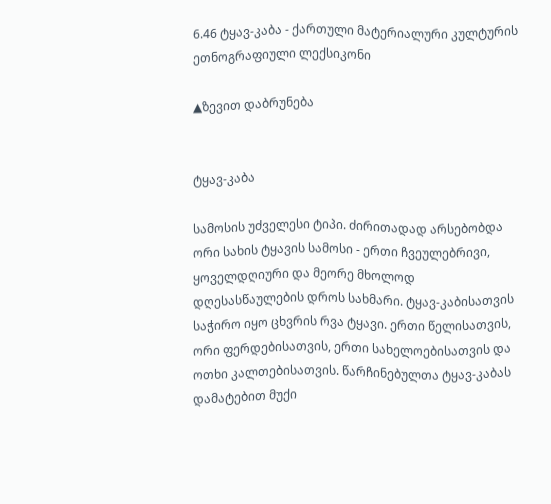6.46 ტყავ-კაბა - ქართული მატერიალური კულტურის ეთნოგრაფიული ლექსიკონი

▲ზევით დაბრუნება


ტყავ-კაბა

სამოსის უძველესი ტიპი. ძირითადად არსებობდა ორი სახის ტყავის სამოსი - ერთი ჩვეულებრივი, ყოველდღიური და მეორე მხოლოდ დღესასწაულების დროს სახმარი. ტყავ-კაბისათვის საჭირო იყო ცხვრის რვა ტყავი. ერთი წელისათვის, ორი ფერდებისათვის, ერთი სახელოებისათვის და ოთხი კალთებისათვის. წარჩინებულთა ტყავ-კაბას დამატებით მუქი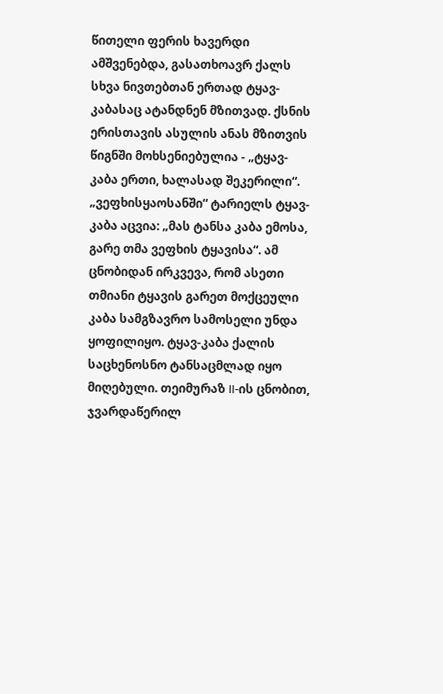წითელი ფერის ხავერდი ამშვენებდა, გასათხოავრ ქალს სხვა ნივთებთან ერთად ტყავ-კაბასაც ატანდნენ მზითვად. ქსნის ერისთავის ასულის ანას მზითვის წიგნში მოხსენიებულია - „ტყავ-კაბა ერთი, ხალასად შეკერილი“. „ვეფხისყაოსანში“ ტარიელს ტყავ-კაბა აცვია: „მას ტანსა კაბა ემოსა, გარე თმა ვეფხის ტყავისა“. ამ ცნობიდან ირკვევა, რომ ასეთი თმიანი ტყავის გარეთ მოქცეული კაბა სამგზავრო სამოსელი უნდა ყოფილიყო. ტყავ-კაბა ქალის საცხენოსნო ტანსაცმლად იყო მიღებული. თეიმურაზ II-ის ცნობით, ჯვარდაწერილ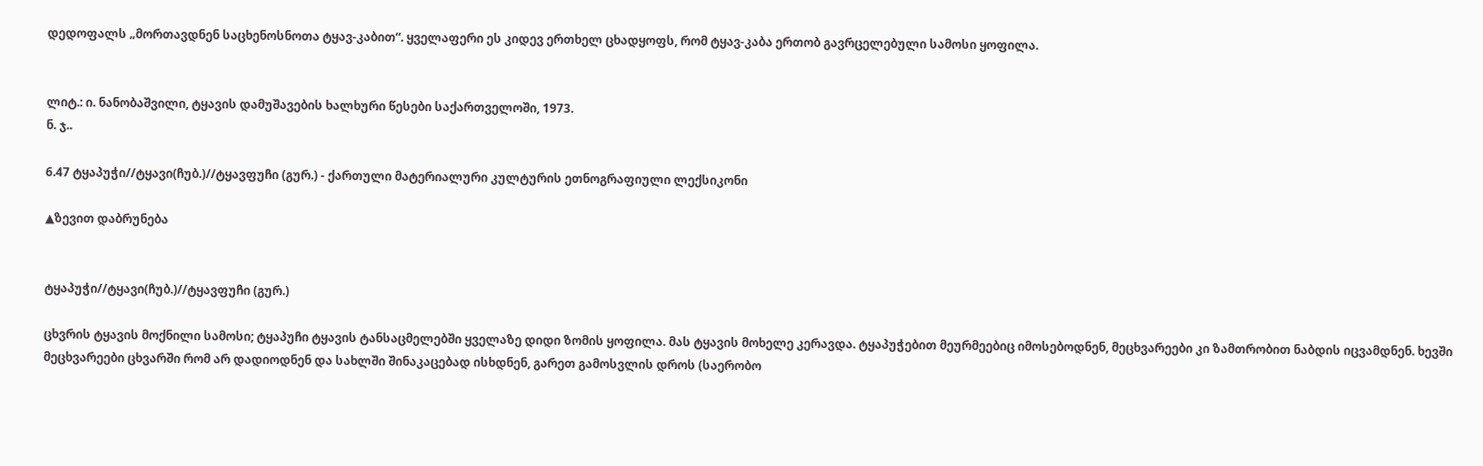დედოფალს „მორთავდნენ საცხენოსნოთა ტყავ-კაბით“. ყველაფერი ეს კიდევ ერთხელ ცხადყოფს, რომ ტყავ-კაბა ერთობ გავრცელებული სამოსი ყოფილა.


ლიტ.: ი. ნანობაშვილი, ტყავის დამუშავების ხალხური წესები საქართველოში, 1973.
ნ. ჯ..

6.47 ტყაპუჭი//ტყავი(ჩუბ.)//ტყავფუჩი (გურ.) - ქართული მატერიალური კულტურის ეთნოგრაფიული ლექსიკონი

▲ზევით დაბრუნება


ტყაპუჭი//ტყავი(ჩუბ.)//ტყავფუჩი (გურ.)

ცხვრის ტყავის მოქნილი სამოსი; ტყაპუჩი ტყავის ტანსაცმელებში ყველაზე დიდი ზომის ყოფილა. მას ტყავის მოხელე კერავდა. ტყაპუჭებით მეურმეებიც იმოსებოდნენ, მეცხვარეები კი ზამთრობით ნაბდის იცვამდნენ. ხევში მეცხვარეები ცხვარში რომ არ დადიოდნენ და სახლში შინაკაცებად ისხდნენ, გარეთ გამოსვლის დროს (საერობო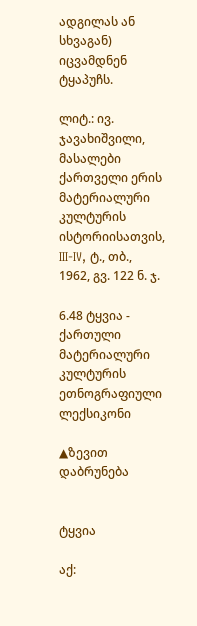ადგილას ან სხვაგან) იცვამდნენ ტყაპუჩს.

ლიტ.: ივ. ჯავახიშვილი, მასალები ქართველი ერის მატერიალური კულტურის ისტორიისათვის, III-IV, ტ., თბ., 1962, გვ. 122 ნ. ჯ.

6.48 ტყვია - ქართული მატერიალური კულტურის ეთნოგრაფიული ლექსიკონი

▲ზევით დაბრუნება


ტყვია

აქ: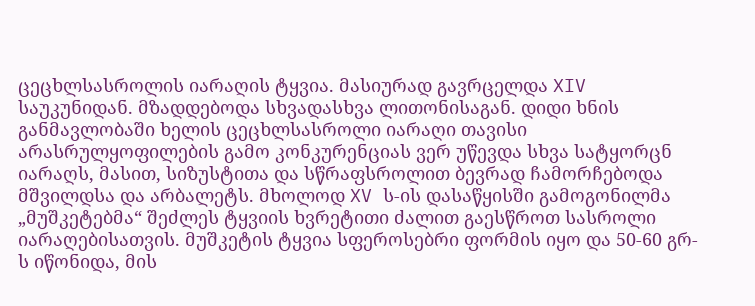ცეცხლსასროლის იარაღის ტყვია. მასიურად გავრცელდა XIV საუკუნიდან. მზადდებოდა სხვადასხვა ლითონისაგან. დიდი ხნის განმავლობაში ხელის ცეცხლსასროლი იარაღი თავისი არასრულყოფილების გამო კონკურენციას ვერ უწევდა სხვა სატყორცნ იარაღს, მასით, სიზუსტითა და სწრაფსროლით ბევრად ჩამორჩებოდა მშვილდსა და არბალეტს. მხოლოდ XV ს-ის დასაწყისში გამოგონილმა „მუშკეტებმა“ შეძლეს ტყვიის ხვრეტითი ძალით გაესწროთ სასროლი იარაღებისათვის. მუშკეტის ტყვია სფეროსებრი ფორმის იყო და 50-60 გრ-ს იწონიდა, მის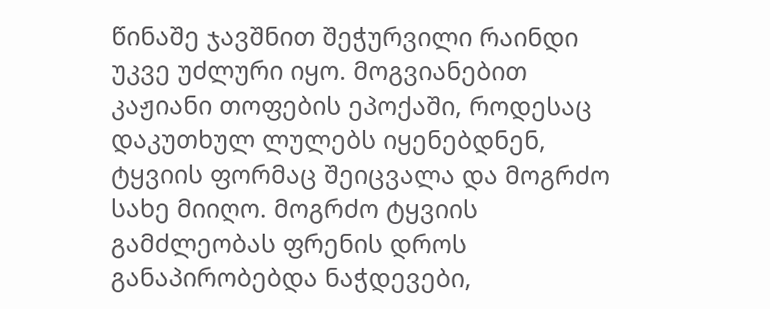წინაშე ჯავშნით შეჭურვილი რაინდი უკვე უძლური იყო. მოგვიანებით კაჟიანი თოფების ეპოქაში, როდესაც დაკუთხულ ლულებს იყენებდნენ, ტყვიის ფორმაც შეიცვალა და მოგრძო სახე მიიღო. მოგრძო ტყვიის გამძლეობას ფრენის დროს განაპირობებდა ნაჭდევები,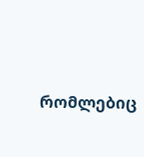რომლებიც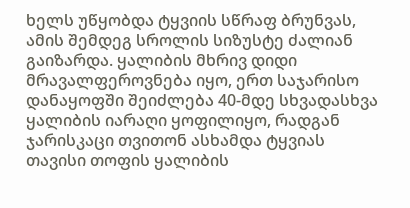ხელს უწყობდა ტყვიის სწრაფ ბრუნვას, ამის შემდეგ სროლის სიზუსტე ძალიან გაიზარდა. ყალიბის მხრივ დიდი მრავალფეროვნება იყო, ერთ საჯარისო დანაყოფში შეიძლება 40-მდე სხვადასხვა ყალიბის იარაღი ყოფილიყო, რადგან ჯარისკაცი თვითონ ასხამდა ტყვიას თავისი თოფის ყალიბის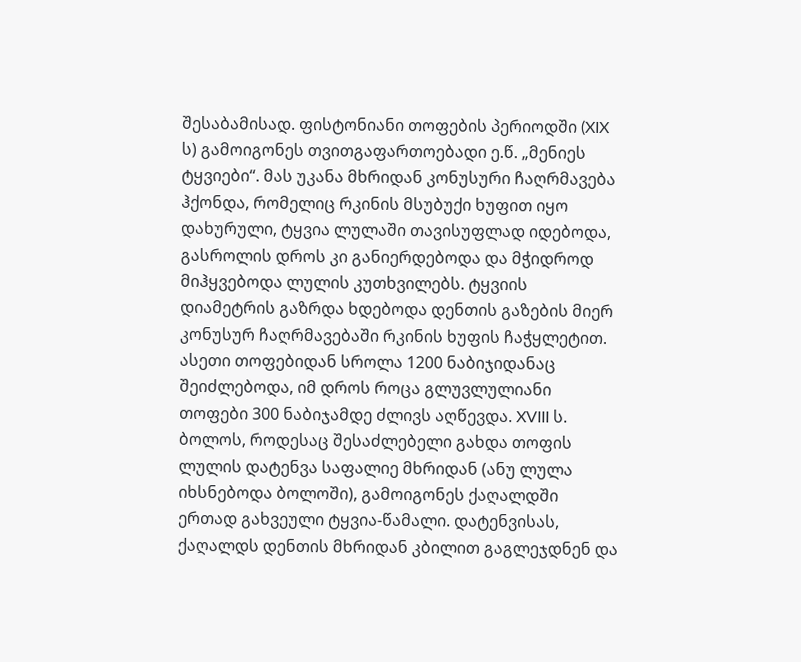შესაბამისად. ფისტონიანი თოფების პერიოდში (XIX ს) გამოიგონეს თვითგაფართოებადი ე.წ. „მენიეს ტყვიები“. მას უკანა მხრიდან კონუსური ჩაღრმავება ჰქონდა, რომელიც რკინის მსუბუქი ხუფით იყო დახურული, ტყვია ლულაში თავისუფლად იდებოდა, გასროლის დროს კი განიერდებოდა და მჭიდროდ მიჰყვებოდა ლულის კუთხვილებს. ტყვიის დიამეტრის გაზრდა ხდებოდა დენთის გაზების მიერ კონუსურ ჩაღრმავებაში რკინის ხუფის ჩაჭყლეტით. ასეთი თოფებიდან სროლა 1200 ნაბიჯიდანაც შეიძლებოდა, იმ დროს როცა გლუვლულიანი თოფები 300 ნაბიჯამდე ძლივს აღწევდა. XVIII ს. ბოლოს, როდესაც შესაძლებელი გახდა თოფის ლულის დატენვა საფალიე მხრიდან (ანუ ლულა იხსნებოდა ბოლოში), გამოიგონეს ქაღალდში ერთად გახვეული ტყვია-წამალი. დატენვისას, ქაღალდს დენთის მხრიდან კბილით გაგლეჯდნენ და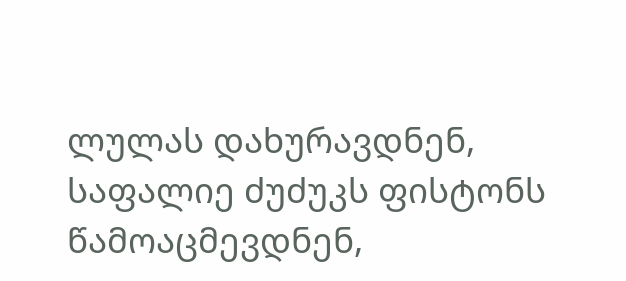ლულას დახურავდნენ, საფალიე ძუძუკს ფისტონს წამოაცმევდნენ,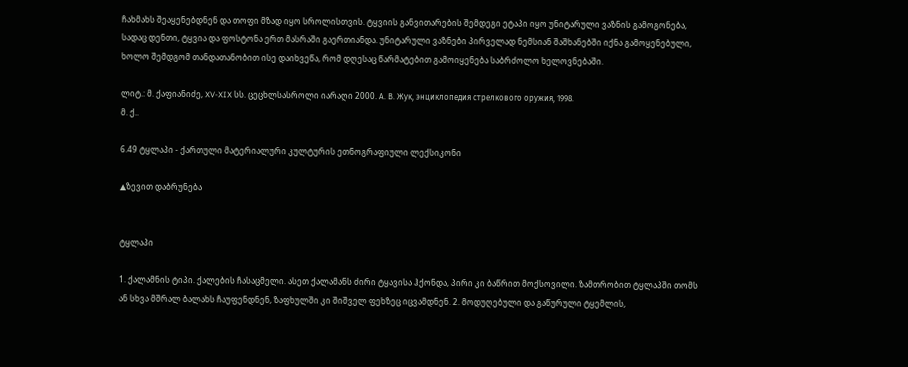ჩახმახს შეაყენებდნენ და თოფი მზად იყო სროლისთვის. ტყვიის განვითარების შემდეგი ეტაპი იყო უნიტარული ვაზნის გამოგონება, სადაც დენთი, ტყვია და ფოსტონა ერთ მასრაში გაერთიანდა. უნიტარული ვაზნები პირველად ნემსიან შაშხანებში იქნა გამოყენებული, ხოლო შემდგომ თანდათანობით ისე დაიხვეწა, რომ დღესაც წარმატებით გამოიყენება საბრძოლო ხელოვნებაში.

ლიტ.: მ. ქაფიანიძე, XV-XIX სს. ცეცხლსასროლი იარაღი 2000. А. В. Жук, энциклопедия стрелкового оружия, 1998.
მ. ქ..

6.49 ტყლაპი - ქართული მატერიალური კულტურის ეთნოგრაფიული ლექსიკონი

▲ზევით დაბრუნება


ტყლაპი

1. ქალამნის ტიპი. ქალების ჩასაცმელი. ასეთ ქალამანს ძირი ტყავისა ჰქონდა, პირი კი ბაწრით მოქსოვილი. ზამთრობით ტყლაპში თომს ან სხვა მშრალ ბალახს ჩაუფენდნენ, ზაფხულში კი შიშველ ფეხზეც იცვამდნენ. 2. მოდუღებული და გაწურული ტყემლის,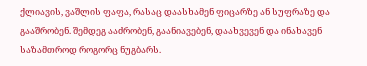ქლიავის, ვაშლის ფაფა, რასაც დაასხამენ ფიცარზე ან სუფრაზე და გააშრობენ. შემდეგ ააძრობენ, გაანიავებენ, დაახვევენ და ინახავენ საზამთროდ როგორც ნუგბარს.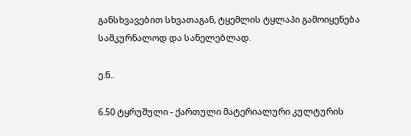განსხვავებით სხვათაგან, ტყემლის ტყლაპი გამოიყენება სამკურნალოდ და სანელებლად.

ე.ნ..

6.50 ტყრუშული - ქართული მატერიალური კულტურის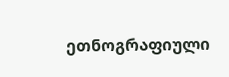ეთნოგრაფიული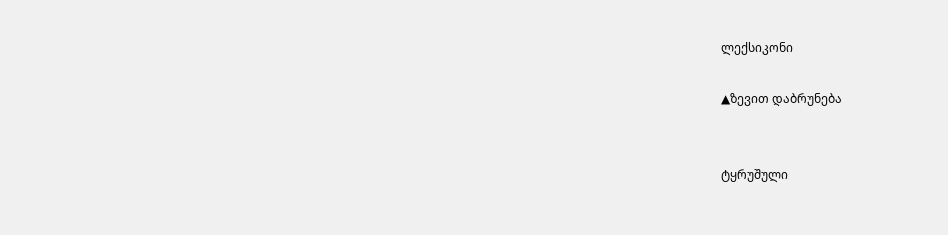ლექსიკონი

▲ზევით დაბრუნება


ტყრუშული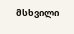მსხვილი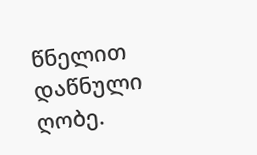წნელით დაწნული ღობე.